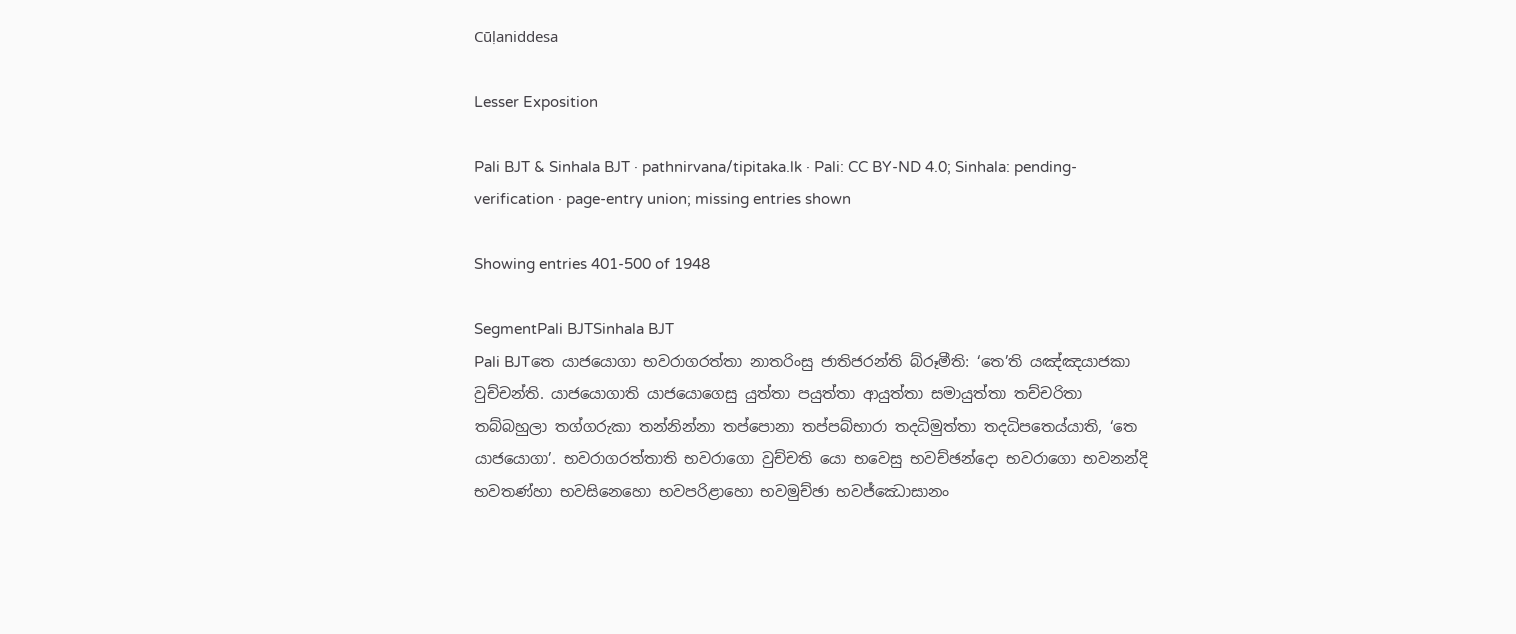Cūḷaniddesa

Lesser Exposition

Pali BJT & Sinhala BJT · pathnirvana/tipitaka.lk · Pali: CC BY-ND 4.0; Sinhala: pending-verification · page-entry union; missing entries shown

Showing entries 401-500 of 1948

SegmentPali BJTSinhala BJT
Pali BJTතෙ යාජයොගා භවරාගරත්තා නාතරිංසු ජාතිජරන්ති බ්රූමීති: ‘තෙ’ති යඤ්ඤයාජකා වුච්චන්ති. යාජයොගාති යාජයොගෙසු යුත්තා පයුත්තා ආයුත්තා සමායුත්තා තච්චරිතා තබ්බහුලා තග්ගරුකා තන්නින්නා තප්පොනා තප්පබ්භාරා තදධිමුත්තා තදධිපතෙය්යාති, ‘තෙ යාජයොගා’. භවරාගරත්තාති භවරාගො වුච්චති යො භවෙසු භවච්ඡන්දො භවරාගො භවනන්දි භවතණ්හා භවසිනෙහො භවපරිළාහො භවමුච්ඡා භවජ්ඣොසානං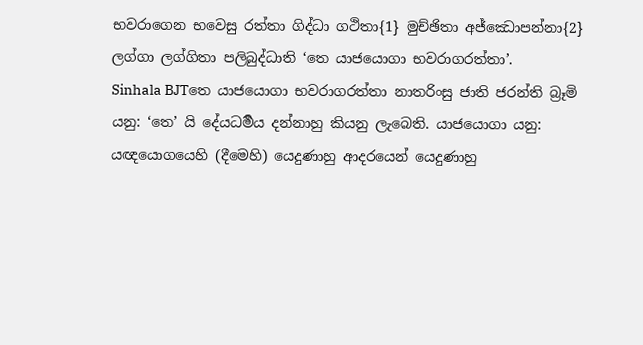භවරාගෙන භවෙසු රත්තා ගිද්ධා ගථිතා{1} මුච්ඡිතා අජ්ඣොපන්නා{2} ලග්ගා ලග්ගිතා පලිබුද්ධාති ‘තෙ යාජයොගා භවරාගරත්තා’.
Sinhala BJTතෙ යාජයොගා භවරාගරත්තා නාතරිංසු ජාති ජරන්ති බ්‍රෑමි යනු: ‘තෙ’ යි දේයධර්‍මය දන්නාහු කියනු ලැබෙති. යාජයොගා යනු: යඥයොගයෙහි (දීමෙහි) යෙදුණාහු ආදරයෙන් යෙදුණාහු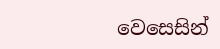වෙසෙසින්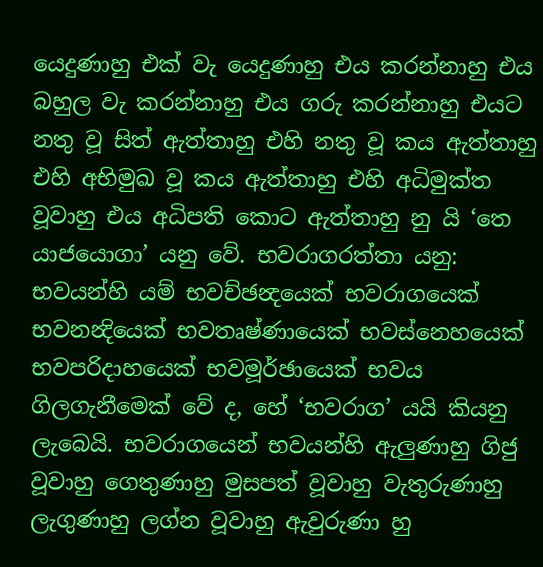යෙදුණාහු එක් වැ යෙදුණාහු එය කරන්නාහු එය බහුල වැ කරන්නාහු එය ගරු කරන්නාහු එයට නතු වූ සිත් ඇත්තාහු එහි නතු වූ කය ඇත්තාහු එහි අභිමුඛ වූ කය ඇත්තාහු එහි අධිමුක්ත වූවාහු එය අධිපති කොට ඇත්තාහු නු යි ‘තෙ යාජයොගා’ යනු වේ. භවරාගරත්තා යනු: භවයන්හි යම් භවච්ඡන්‍දයෙක් භවරාගයෙක් භවනන්‍දියෙක් භවතෘෂ්ණායෙක් භවස්නෙහයෙක් භවපරිදාහයෙක් භවමූර්ඡායෙක් භවය ගිලගැනීමෙක් වේ ද, හේ ‘භවරාග’ යයි කියනු ලැබෙයි. භවරාගයෙන් භවයන්හි ඇලුණාහු ගිජු වූවාහු ගෙතුණාහු මුසපත් වූවාහු වැතුරුණාහු ලැගුණාහු ලග්න වූවාහු ඇවුරුණා හු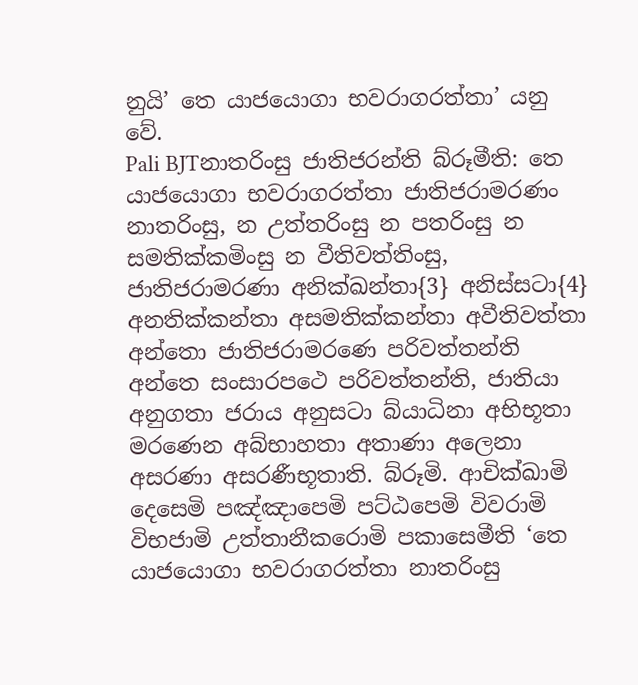නුයි’ තෙ යාජයොගා භවරාගරත්තා’ යනු වේ.
Pali BJTනාතරිංසු ජාතිජරන්ති බ්රූමීති: තෙ යාජයොගා භවරාගරත්තා ජාතිජරාමරණං නාතරිංසු, න උත්තරිංසු න පතරිංසු න සමතික්කමිංසු න වීතිවත්තිංසු, ජාතිජරාමරණා අනික්ඛන්තා{3} අනිස්සටා{4} අනතික්කන්තා අසමතික්කන්තා අවීතිවත්තා අන්තො ජාතිජරාමරණෙ පරිවත්තන්ති අන්තෙ සංසාරපථෙ පරිවත්තන්ති, ජාතියා අනුගතා ජරාය අනුසටා බ්යාධිනා අභිභූතා මරණෙන අබ්භාහතා අතාණා අලෙනා අසරණා අසරණීභූතාති. බ්රූමි. ආචික්ඛාමි දෙසෙමි පඤ්ඤාපෙමි පට්ඨපෙමි විවරාමි විභජාමි උත්තානීකරොමි පකාසෙමීති ‘තෙ යාජයොගා භවරාගරත්තා නාතරිංසු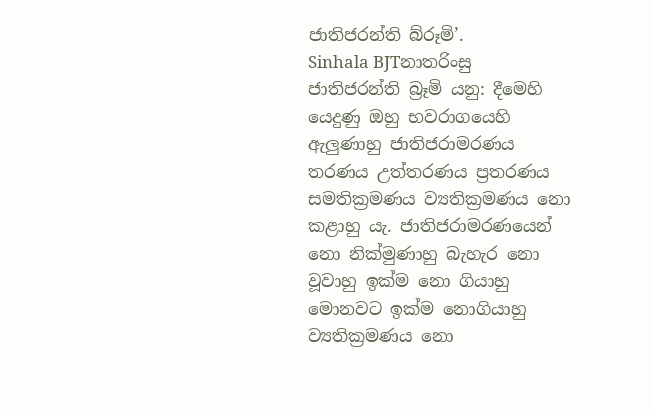ජාතිජරන්ති බ්රූමි’.
Sinhala BJTනාතරිංසු ජාතිජරන්ති බ්‍රෑමි යනු: දීමෙහි යෙදුණු ඔහු භවරාගයෙහි ඇලුණාහු ජාතිජරාමරණය තරණය උත්තරණය ප්‍රතරණය සමතික්‍රමණය ව්‍යතික්‍රමණය නො කළාහු යැ. ජාතිජරාමරණයෙන් නො නික්මුණාහු බැහැර නො වූවාහු ඉක්ම නො ගියාහු මොනවට ඉක්ම නොගියාහු ව්‍යතික්‍රමණය නො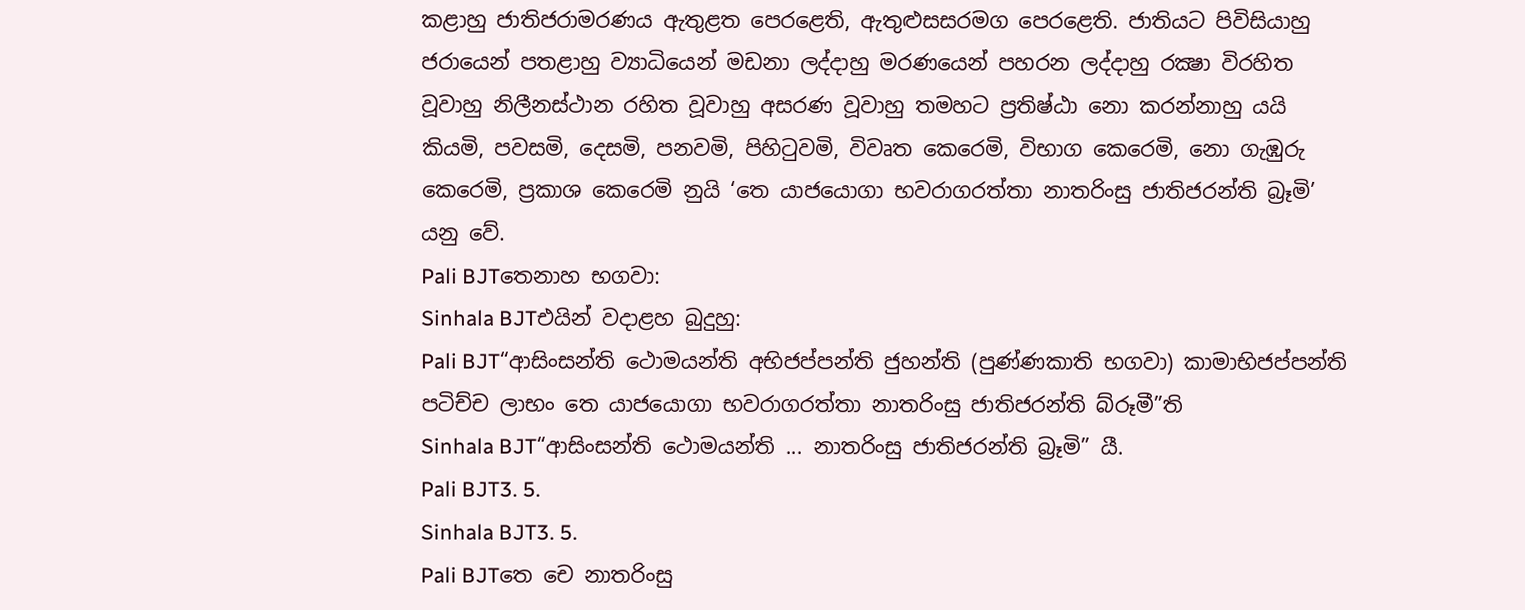කළාහු ජාතිජරාමරණය ඇතුළත පෙරළෙති, ඇතුළුසසරමග පෙරළෙති. ජාතියට පිවිසියාහු ජරායෙන් පතළාහු ව්‍යාධියෙන් මඩනා ලද්දාහු මරණයෙන් පහරන ලද්දාහු රක්‍ෂා විරහිත වූවාහු නිලීනස්ථාන රහිත වූවාහු අසරණ වූවාහු තමහට ප්‍රතිෂ්ඨා නො කරන්නාහු යයි කියමි, පවසමි, දෙසමි, පනවමි, පිහිටුවමි, විවෘත කෙරෙමි, විභාග කෙරෙමි, නො ගැඹුරු කෙරෙමි, ප්‍රකාශ කෙරෙමි නුයි ‘තෙ යාජයොගා භවරාගරත්තා නාතරිංසු ජාතිජරන්ති බ්‍රෑමි’ යනු වේ.
Pali BJTතෙනාහ භගවා:
Sinhala BJTඑයින් වදාළහ බුදුහු:
Pali BJT“ආසිංසන්ති ථොමයන්ති අභිජප්පන්ති ජුහන්ති (පුණ්ණකාති භගවා) කාමාභිජප්පන්ති පටිච්ච ලාභං තෙ යාජයොගා භවරාගරත්තා නාතරිංසු ජාතිජරන්ති බ්රූමී”ති
Sinhala BJT“ආසිංසන්ති ථොමයන්ති ... නාතරිංසු ජාතිජරන්ති බ්‍රෑමි” යී.
Pali BJT3. 5.
Sinhala BJT3. 5.
Pali BJTතෙ චෙ නාතරිංසු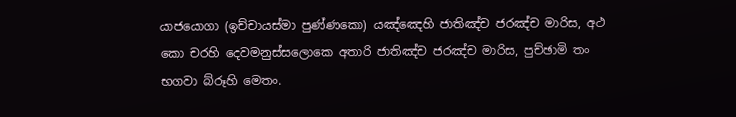යාජයොගා (ඉච්චායස්මා පුණ්ණකො) යඤ්ඤෙහි ජාතිඤ්ච ජරඤ්ච මාරිස, අථ කො චරහි දෙවමනුස්සලොකෙ අතාරි ජාතිඤ්ච ජරඤ්ච මාරිස, පුච්ඡාමි තං භගවා බ්රූහි මෙතං.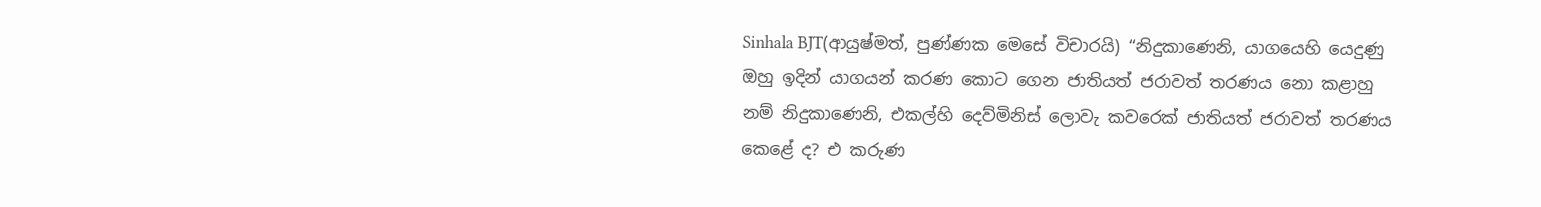Sinhala BJT(ආයුෂ්මත්, පුණ්ණක මෙසේ විචාරයි) “නිදුකාණෙනි, යාගයෙහි යෙදුණු ඔහු ඉදින් යාගයන් කරණ කොට ගෙන ජාතියත් ජරාවත් තරණය නො කළාහු නම් නිදුකාණෙනි, එකල්හි දෙව්මිනිස් ලොවැ කවරෙක් ජාතියත් ජරාවත් තරණය කෙළේ ද? එ කරුණ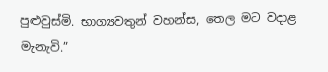පුළුවුස්මි. භාග්‍යවතුන් වහන්ස, තෙල මට වදාළ මැනැවි.”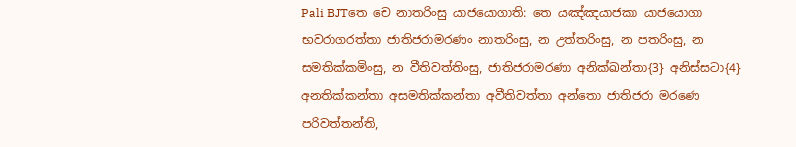Pali BJTතෙ චෙ නාතරිංසු යාජයොගාති: තෙ යඤ්ඤයාජකා යාජයොගා භවරාගරත්තා ජාතිජරාමරණං නාතරිංසු, න උත්තරිංසු, න පතරිංසු, න සමතික්කමිංසු, න වීතිවත්තිංසු, ජාතිජරාමරණා අනික්ඛන්තා{3} අනිස්සටා{4} අනතික්කන්තා අසමතික්කන්තා අවීතිවත්තා අන්තො ජාතිජරා මරණෙ පරිවත්තන්ති,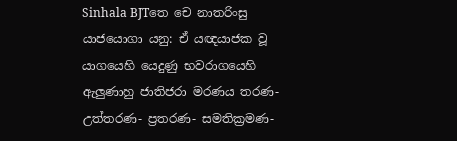Sinhala BJTතෙ චෙ නාතරිංසු යාජයොගා යනු: ඒ යඥයාජක වූ යාගයෙහි යෙදුණු භවරාගයෙහි ඇලුණාහු ජාතිජරා මරණය තරණ- උත්තරණ- ප්‍රතරණ- සමතික්‍රමණ-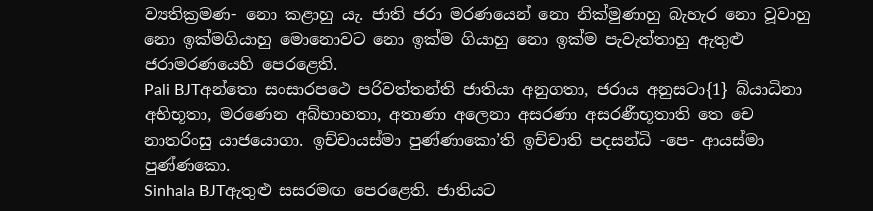ව්‍යතික්‍රමණ- නො කළාහු යැ. ජාති ජරා මරණයෙන් නො නික්මුණාහු බැහැර නො වූවාහු නො ඉක්මගියාහු මොනොවට නො ඉක්ම ගියාහු නො ඉක්ම පැවැත්තාහු ඇතුළු ජරාමරණයෙහි පෙරළෙති.
Pali BJTඅන්තො සංසාරපථෙ පරිවත්තන්ති ජාතියා අනුගතා, ජරාය අනුසටා{1} බ්යාධිනා අභිභූතා, මරණෙන අබ්භාහතා, අතාණා අලෙනා අසරණා අසරණීභූතාති තෙ චෙ නාතරිංසු යාජයොගා. ඉච්චායස්මා පුණ්ණාකො’ති ඉච්චාති පදසන්ධි -පෙ- ආයස්මා පුණ්ණකො.
Sinhala BJTඇතුළු සසරමඟ පෙරළෙති. ජාතියට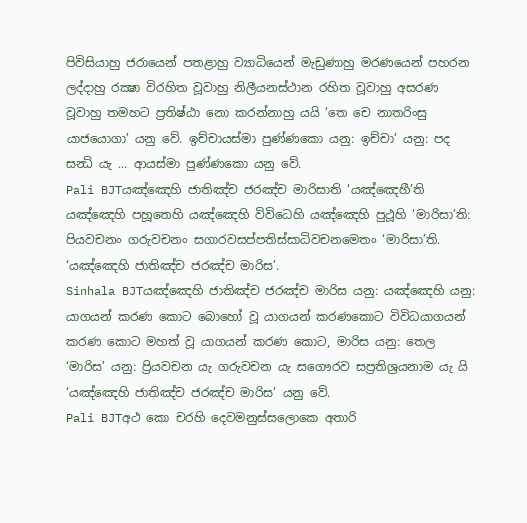පිවිසියාහු ජරායෙන් පතළාහු ව්‍යාධියෙන් මැඩුණාහු මරණයෙන් පහරන ලද්දාහු රක්‍ෂා විරහිත වූවාහු නිලීයනස්ථාන රහිත වූවාහු අසරණ වූවාහු තමහට ප්‍රතිෂ්ඨා නො කරන්නාහු යයි ‘තෙ චෙ නාතරිංසු යාජයොගා’ යනු වේ. ඉච්චායස්මා පුණ්ණකො යනු: ඉච්චා’ යනු: පද සන්‍ධි යැ ... ආයස්මා පුණ්ණකො යනු වේ.
Pali BJTයඤ්ඤෙහි ජාතිඤ්ච ජරඤ්ච මාරිසාති ‘යඤ්ඤෙහී’ති යඤ්ඤෙහි පහූතෙහි යඤ්ඤෙහි විවිධෙහි යඤ්ඤෙහි පුථූහි ‘මාරිසා’ති: පියවචනං ගරුවචනං සගාරවසප්පතිස්සාධිවචනමෙතං ‘මාරිසා’ති. ‘යඤ්ඤෙහි ජාතිඤ්ච ජරඤ්ච මාරිස’.
Sinhala BJTයඤ්ඤෙහි ජාතිඤ්ච ජරඤ්ච මාරිස යනු: යඤ්ඤෙහි යනු: යාගයන් කරණ කොට බොහෝ වූ යාගයන් කරණකොට විවිධයාගයන් කරණ කොට මහත් වූ යාගයන් කරණ කොට, මාරිස යනු: තෙල ‘මාරිස’ යනු: ප්‍රියවචන යැ ගරුවචන යැ සගෞරව සප්‍රතිශ්‍රයනාම යැ යි ‘යඤ්ඤෙහි ජාතිඤ්ච ජරඤ්ච මාරිස’ යනු වේ.
Pali BJTඅථ කො චරහි දෙවමනුස්සලොකෙ අතාරි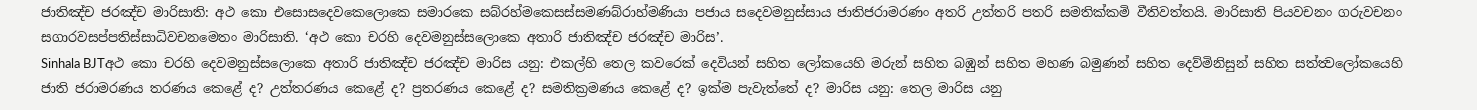ජාතිඤ්ච ජරඤ්ච මාරිසාති: අථ කො එසොසදෙවකෙලොකෙ සමාරකෙ සබ්රහ්මකෙසස්සමණබ්රාහ්මණියා පජාය සදෙවමනුස්සාය ජාතිජරාමරණං අතරි උත්තරි පතරි සමතික්කමි වීතිවත්තයි. මාරිසාති පියවචනං ගරුවචනං සගාරවසප්පතිස්සාධිවචනමෙතං මාරිසාති. ‘අථ කො චරහි දෙවමනුස්සලොකෙ අතාරි ජාතිඤ්ච ජරඤ්ච මාරිස’.
Sinhala BJTඅථ කො චරහි දෙවමනුස්සලොකෙ අතාරි ජාතිඤ්ච ජරඤ්ච මාරිස යනු: එකල්හි තෙල කවරෙක් දෙවියන් සහිත ලෝකයෙහි මරුන් සහිත බඹුන් සහිත මහණ බමුණන් සහිත දෙව්මිනිසුන් සහිත සත්ත්‍වලෝකයෙහි ජාති ජරාමරණය තරණය කෙළේ ද? උත්තරණය කෙළේ ද? ප්‍රතරණය කෙළේ ද? සමතික්‍රමණය කෙළේ ද? ඉක්ම පැවැත්තේ ද? මාරිස යනු: තෙල මාරිස යනු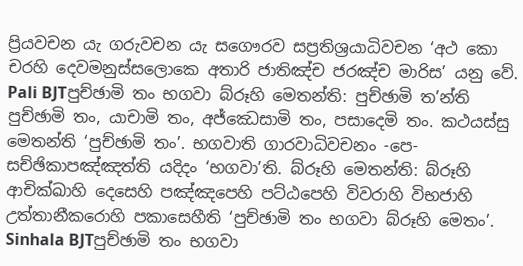ප්‍රියවචන යැ ගරුවචන යැ සගෞරව සප්‍රතිශ්‍රයාධිවචන ‘අථ කො චරහි දෙවමනුස්සලොකෙ අතාරි ජාතිඤ්ච ජරඤ්ච මාරිස’ යනු වේ.
Pali BJTපුච්ඡාමි තං භගවා බ්රූහි මෙතන්ති: පුච්ඡාමි ත’න්ති පුච්ඡාමි තං, යාචාමි තං, අජ්ඣෙසාමි තං, පසාදෙමි තං. කථයස්සු මෙතන්ති ‘පුච්ඡාමි තං’. භගවාති ගාරවාධිවචනං -පෙ- සච්ඡිකාපඤ්ඤත්ති යදිදං ‘භගවා’ති. බ්රූහි මෙතන්ති: බ්රූහි ආචික්ඛාහි දෙසෙහි පඤ්ඤපෙහි පට්ඨපෙහි විවරාහි විභජාහි උත්තානීකරොහි පකාසෙහීති ‘පුච්ඡාමි තං භගවා බ්රූහි මෙතං’.
Sinhala BJTපුච්ඡාමි තං භගවා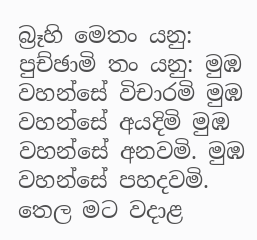බ්‍රෑහි මෙතං යනු: පුච්ඡාමි තං යනු: මුඹ වහන්සේ විචාරමි මුඹ වහන්සේ අයදිමි මුඹ වහන්සේ අනවමි. මුඹ වහන්සේ පහදවමි. තෙල මට වදාළ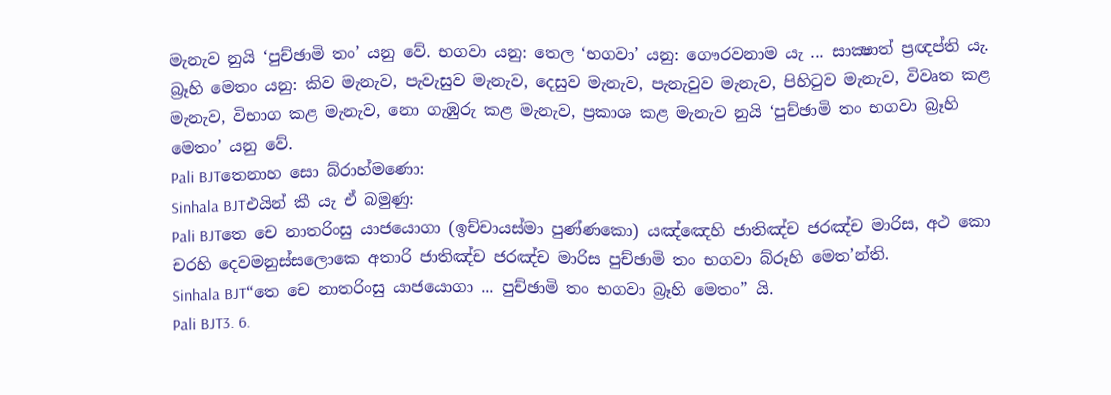මැනැව නුයි ‘පුච්ඡාමි තං’ යනු වේ. භගවා යනු: තෙල ‘භගවා’ යනු: ගෞරවනාම යැ ... සාක්‍ෂාත් ප්‍රඥප්ති යැ. බ්‍රෑහි මෙතං යනු: කිව මැනැව, පැවැසුව මැනැව, දෙසුව මැනැව, පැනැවුව මැනැව, පිහිටුව මැනැව, විවෘත කළ මැනැව, විභාග කළ මැනැව, නො ගැඹුරු කළ මැනැව, ප්‍රකාශ කළ මැනැව නුයි ‘පුච්ඡාමි තං භගවා බ්‍රෑහි මෙතං’ යනු වේ.
Pali BJTතෙනාහ සො බ්රාහ්මණො:
Sinhala BJTඑයින් කී යැ ඒ බමුණු:
Pali BJTතෙ චෙ නාතරිංසු යාජයොගා (ඉච්චායස්මා පුණ්ණකො) යඤ්ඤෙහි ජාතිඤ්ච ජරඤ්ච මාරිස, අථ කො චරහි දෙවමනුස්සලොකෙ අතාරි ජාතිඤ්ච ජරඤ්ච මාරිස පුච්ඡාමි තං භගවා බ්රූහි මෙත’න්ති.
Sinhala BJT“තෙ චෙ නාතරිංසු යාජයොගා ... පුච්ඡාමි තං භගවා බ්‍රෑහි මෙතං” යි.
Pali BJT3. 6.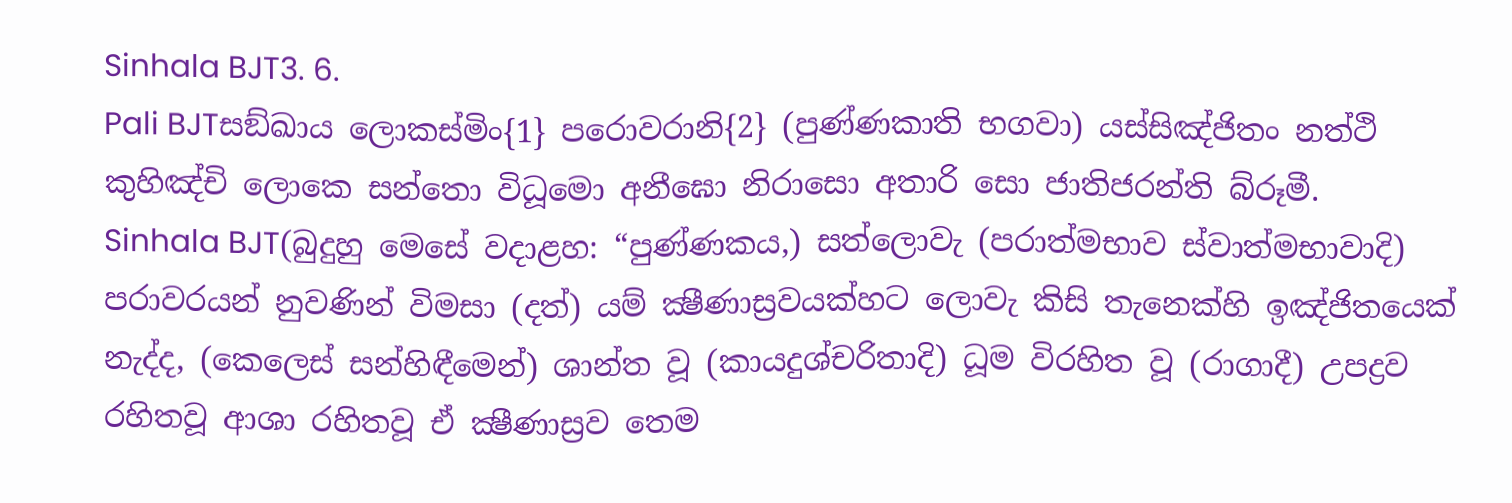Sinhala BJT3. 6.
Pali BJTසඞ්ඛාය ලොකස්මිං{1} පරොවරානි{2} (පුණ්ණකාති භගවා) යස්සිඤ්ජිතං නත්ථි කුහිඤ්චි ලොකෙ සන්තො විධූමො අනීඝො නිරාසො අතාරි සො ජාතිජරන්ති බ්රූමී.
Sinhala BJT(බුදුහු මෙසේ වදාළහ: “පුණ්ණකය,) සත්ලොවැ (පරාත්මභාව ස්වාත්මභාවාදි) පරාවරයන් නුවණින් විමසා (දත්) යම් ක්‍ෂීණාස්‍රවයක්හට ලොවැ කිසි තැනෙක්හි ඉඤ්ජිතයෙක් නැද්ද, (කෙලෙස් සන්හිඳීමෙන්) ශාන්ත වූ (කායදුශ්චරිතාදි) ධූම විරහිත වූ (රාගාදී) උපද්‍රව රහිතවූ ආශා රහිතවූ ඒ ක්‍ෂීණාස්‍රව තෙම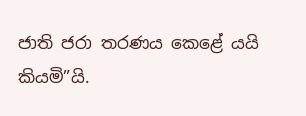ජාති ජරා තරණය කෙළේ යයි කියමි”යි.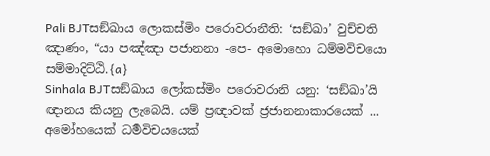Pali BJTසඞ්ඛාය ලොකස්මිං පරොවරානීති: ‘සඞ්ඛා’ වුච්චති ඤාණං, “යා පඤ්ඤා පජානනා -පෙ- අමොහො ධම්මවිචයො සම්මාදිට්ඨි.{a}
Sinhala BJTසඞ්ඛාය ලෝකස්මිං පරොවරානි යනු: ‘සඞ්ඛා’යි ඥානය කියනු ලැබෙයි. යම් ප්‍රඥාවක් ජ්‍රජානනාකාරයෙක් ... අමෝහයෙක් ධර්‍මවිචයයෙක්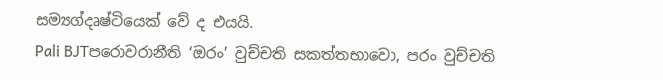සම්‍යග්දෘෂ්ටියෙක් වේ ද එයයි.
Pali BJTපරොවරානීති ‘ඔරං’ වුච්චති සකත්තභාවො, පරං වුච්චති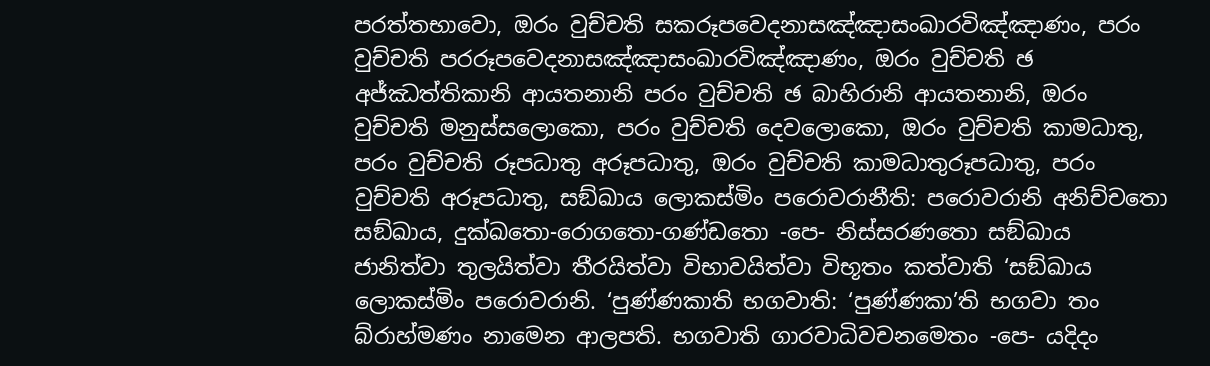පරත්තභාවො, ඔරං වුච්චති සකරූපවෙදනාසඤ්ඤාසංඛාරවිඤ්ඤාණං, පරං වුච්චති පරරූපවෙදනාසඤ්ඤාසංඛාරවිඤ්ඤාණං, ඔරං වුච්චති ඡ අජ්ඣත්තිකානි ආයතනානි පරං වුච්චති ඡ බාහිරානි ආයතනානි, ඔරං වුච්චති මනුස්සලොකො, පරං වුච්චති දෙවලොකො, ඔරං වුච්චති කාමධාතු, පරං වුච්චති රූපධාතු අරූපධාතු, ඔරං වුච්චති කාමධාතුරූපධාතු, පරං වුච්චති අරූපධාතු, සඞ්ඛාය ලොකස්මිං පරොවරානීති: පරොවරානි අනිච්චතො සඞ්ඛාය, දුක්ඛතො-රොගතො-ගණ්ඩතො -පෙ- නිස්සරණතො සඞ්ඛාය ජානිත්වා තුලයිත්වා තීරයිත්වා විභාවයිත්වා විභූතං කත්වාති ‘සඞ්ඛාය ලොකස්මිං පරොවරානි. ‘පුණ්ණකාති භගවාති: ‘පුණ්ණකා’ති භගවා තං බ්රාහ්මණං නාමෙන ආලපති. භගවාති ගාරවාධිවචනමෙතං -පෙ- යදිදං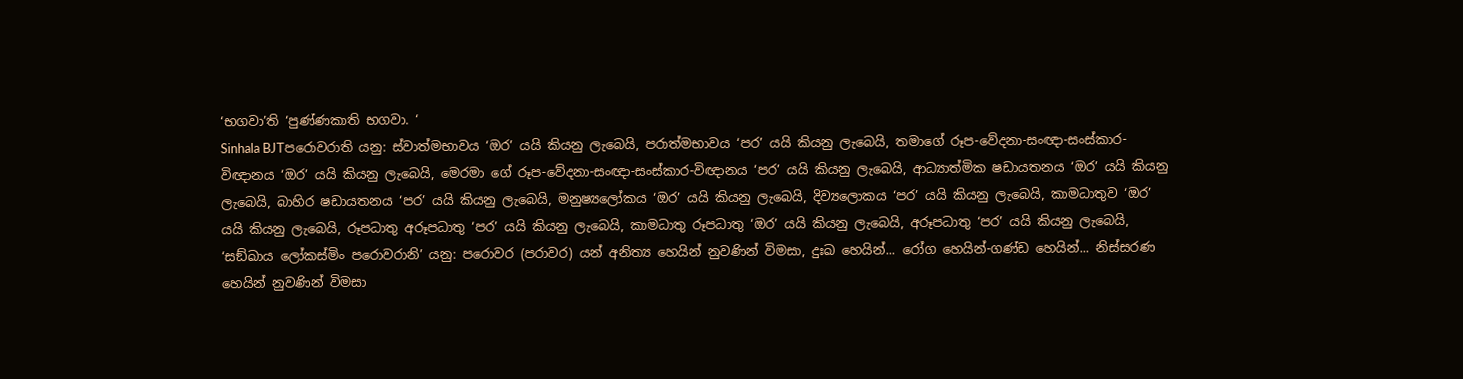‘භගවා’ති ‘පුණ්ණකාති භගවා. ‘
Sinhala BJTපරොවරාති යනු: ස්වාත්මභාවය ‘ඔර’ යයි කියනු ලැබෙයි, පරාත්මභාවය ‘පර’ යයි කියනු ලැබෙයි, තමාගේ රූප-වේදනා-සංඥා-සංස්කාර-විඥානය ‘ඔර’ යයි කියනු ලැබෙයි, මෙරමා ගේ රූප-වේදනා-සංඥා-සංස්කාර-විඥානය ‘පර’ යයි කියනු ලැබෙයි, ආධ්‍යාත්මික ෂඩායතනය ‘ඔර’ යයි කියනු ලැබෙයි, බාහිර ෂඩායතනය ‘පර’ යයි කියනු ලැබෙයි, මනුෂ්‍යලෝකය ‘ඔර’ යයි කියනු ලැබෙයි, දිව්‍යලොකය ‘පර’ යයි කියනු ලැබෙයි, කාමධාතුව ‘ඔර’ යයි කියනු ලැබෙයි, රූපධාතු අරූපධාතු ‘පර’ යයි කියනු ලැබෙයි, කාමධාතු රූපධාතු ‘ඔර’ යයි කියනු ලැබෙයි, අරූපධාතු ‘පර’ යයි කියනු ලැබෙයි, ‘සඞ්ඛාය ලෝකස්මිං පරොවරානි’ යනු: පරොවර (පරාවර) යන් අනිත්‍ය හෙයින් නුවණින් විමසා, දුඃඛ හෙයින්... රෝග හෙයින්-ගණ්ඩ හෙයින්... නිස්සරණ හෙයින් නුවණින් විමසා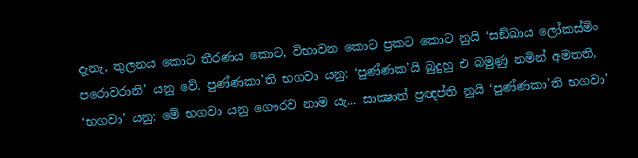දැනැ, තුලනය කොට තීරණය කොට, විභාවන කොට ප්‍රකට කොට නුයි ‘සඞ්ඛාය ලෝකස්මිං පරොවරානි’ යනු වේ. පුණ්ණකා’ති භගවා යනු: ‘පුණ්ණක’යි බුදුහු එ බමුණු නමින් අමතති, ‘භගවා’ යනු: මේ භගවා යනු ගෞරව නාම යැ... සාක්‍ෂාත් ප්‍රඥප්ති නුයි ‘පුණ්ණකා’ති භගවා’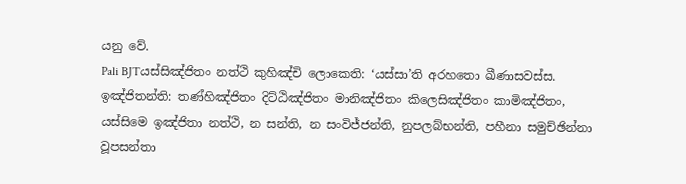යනු වේ.
Pali BJTයස්සිඤ්ජිතං නත්ථි කුහිඤ්චි ලොකෙති: ‘යස්සා’ති අරහතො ඛීණාසවස්ස. ඉඤ්ජිතන්ති: තණ්හිඤ්ජිතං දිට්ඨිඤ්ජිතං මානිඤ්ජිතං කිලෙසිඤ්ජිතං කාමිඤ්ජිතං, යස්සිමෙ ඉඤ්ජිතා නත්ථි, න සන්ති, න සංවිජ්ජන්ති, නුපලබ්භන්ති, පහීනා සමුච්ඡින්නා වූපසන්තා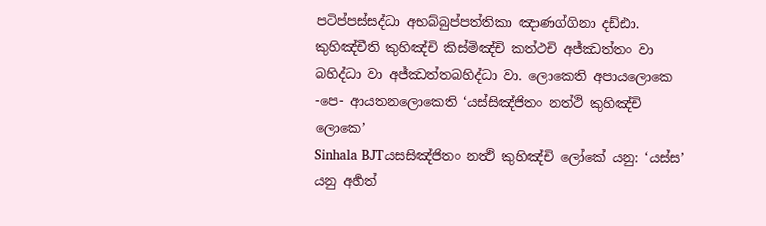පටිප්පස්සද්ධා අභබ්බුප්පත්තිකා ඤාණග්ගිනා දඩ්ඪා. කුහිඤ්චීති කුහිඤ්චි කිස්මිඤ්චි කත්ථචි අජ්ඣත්තං වා බහිද්ධා වා අජ්ඣත්තබහිද්ධා වා. ලොකෙති අපායලොකෙ -පෙ- ආයතනලොකෙති ‘යස්සිඤ්ජිතං නත්ථි කුහිඤ්චි ලොකෙ’
Sinhala BJTයසසිඤ්ජිතං නත්‍ථි කුහිඤ්චි ලෝකේ යනු: ‘යස්ස’ යනු අර්‍හත්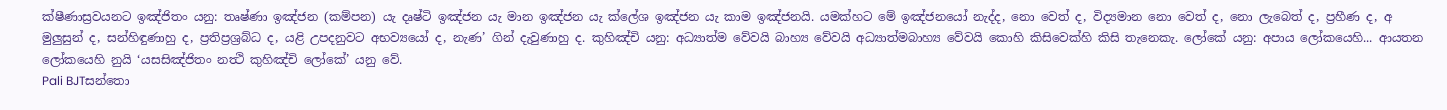ක්ෂීණාස්‍රවයනට ඉඤ්ජිතං යනු: තෘෂ්ණා ඉඤ්ජන (කම්පන) යැ දෘෂ්ටි ඉඤ්ජන යැ මාන ඉඤ්ජන යැ ක්ලේශ ඉඤ්ජන යැ කාම ඉඤ්ජනයි. යමක්හට මේ ඉඤ්ජනයෝ නැද්ද, නො වෙත් ද, විද්‍යමාන නො වෙත් ද, නො ලැබෙත් ද, ප්‍රහීණ ද, අ මුලුසුන් ද, සන්හිඳුණාහු ද, ප්‍රතිප්‍රශ්‍රබ්ධ ද, යළි උපදනුවට අභව්‍යයෝ ද, නැණ’ ගින් දැවුණාහු ද. කුහිඤ්චි යනු: අධ්‍යාත්ම වේවයි බාහ්‍ය වේවයි අධ්‍යාත්මබාහ්‍ය වේවයි කොහි කිසිවෙක්හි කිසි තැනෙකැ. ලෝකේ යනු: අපාය ලෝකයෙහි... ආයතන ලෝකයෙහි නුයි ‘යසසිඤ්ජිතං නත්‍ථි කුහිඤ්චි ලෝකේ’ යනු වේ.
Pali BJTසන්තො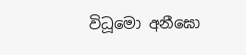විධූමො අනීඝො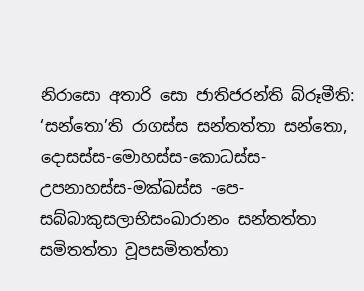නිරාසො අතාරි සො ජාතිජරන්ති බ්රූමීති: ‘සන්තො’ති රාගස්ස සන්තත්තා සන්තො, දොසස්ස-මොහස්ස-කොධස්ස-උපනාහස්ස-මක්ඛස්ස -පෙ- සබ්බාකුසලාභිසංඛාරානං සන්තත්තා සමිතත්තා වූපසමිතත්තා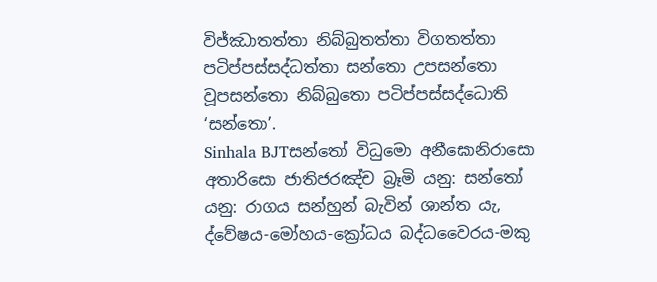විජ්ඣාතත්තා නිබ්බුතත්තා විගතත්තා පටිප්පස්සද්ධත්තා සන්තො උපසන්තො වූපසන්තො නිබ්බුතො පටිප්පස්සද්ධොති ‘සන්තො’.
Sinhala BJTසන්තෝ විධුමො අනීඝොනිරාසො අතාරිසො ජාතිජරඤ්ච බ්‍රෑමි යනු: සන්තෝ යනු: රාගය සන්හුන් බැවින් ශාන්ත යැ, ද්වේෂය-මෝහය-ක්‍රෝධය බද්ධවෛරය-මකු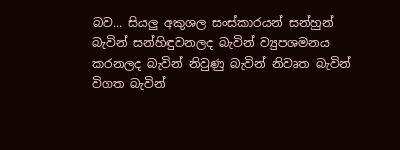බව... සියලු අකුශල සංස්කාරයන් සන්හුන් බැවින් සන්හිඳුවනලද බැවින් ව්‍යුපශමනය කරනලද බැවින් නිවුණු බැවින් නිවෘත බැවින් විගත බැවින්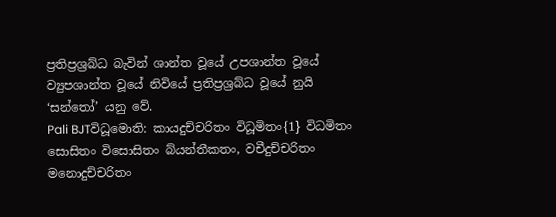ප්‍රතිප්‍රශ්‍රබ්ධ බැවින් ශාන්ත වූයේ උපශාන්ත වූයේ ව්‍යුපශාන්ත වූයේ නිවියේ ප්‍රතිප්‍රශ්‍රබ්ධ වූයේ නුයි ‘සන්තෝ’ යනු වේ.
Pali BJTවිධූමොති: කායදුච්චරිතං විධූමිතං{1} විධමිතං සොසිතං විසොසිතං බ්යන්තීකතං, වචීදුච්චරිතං මනොදුච්චරිතං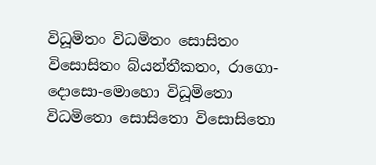විධූමිතං විධමිතං සොසිතං විසොසිතං බ්යන්තීකතං, රාගො-දොසො-මොහො විධූමිතො විධමිතො සොසිතො විසොසිතො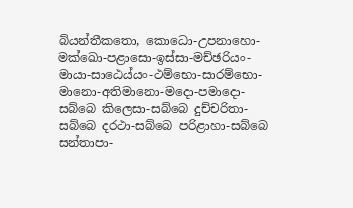බ්යන්තීකතො, කොධො-උපනාහො-මක්ඛො-පළාසො-ඉස්සා-මච්ඡරියං-මායා-සාඨෙය්යං-ථම්භො-සාරම්භො-මානො-අතිමානො-මදො-පමාදො-සබ්බෙ කිලෙසා-සබ්බෙ දුච්චරිතා-සබ්බෙ දරථා-සබ්බෙ පරිළාහා-සබ්බෙ සන්තාපා-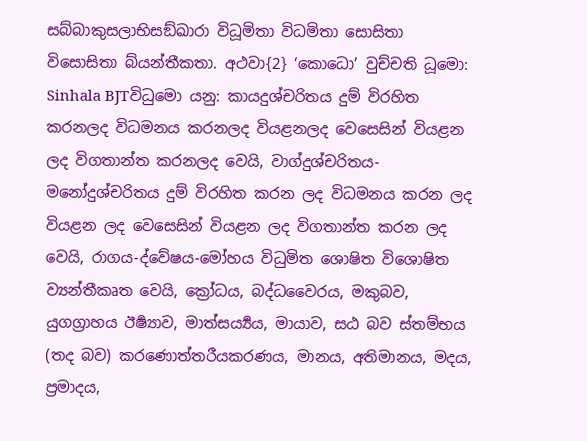සබ්බාකුසලාභිසඞ්ඛාරා විධූමිතා විධමිතා සොසිතා විසොසිතා බ්යන්තීකතා. අථවා{2} ‘කොධො’ වුච්චති ධූමො:
Sinhala BJTවිධුමො යනු: කායදුශ්චරිතය දුම් විරහිත කරනලද විධමනය කරනලද වියළනලද වෙසෙසින් වියළන ලද විගතාන්ත කරනලද වෙයි, වාග්දුශ්චරිතය- මනෝදුශ්චරිතය දුම් විරහිත කරන ලද විධමනය කරන ලද වියළන ලද වෙසෙසින් වියළන ලද විගතාන්ත කරන ලද වෙයි, රාගය-ද්වේෂය-මෝහය විධුමිත ශොෂිත විශොෂිත ව්‍යන්තීකෘත වෙයි, ක්‍රෝධය, බද්ධවෛරය, මකුබව, යුගග්‍රාහය ඊර්‍ෂ්‍යාව, මාත්සර්‍ය්‍යය, මායාව, සඨ බව ස්තම්භය (තද බව) කරණොත්තරීයකරණය, මානය, අතිමානය, මදය, ප්‍රමාදය,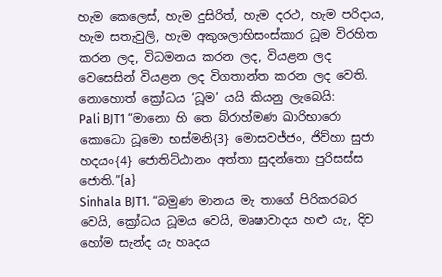හැම කෙලෙස්, හැම දුසිරිත්, හැම දරථ, හැම පරිදාය, හැම සතැවුලි, හැම අකුශලාභිසංස්කාර ධූම විරහිත කරන ලද, විධමනය කරන ලද, වියළන ලද වෙසෙසින් වියළන ලද විගතාන්ත කරන ලද වෙති. නොහොත් ක්‍රෝධය ‘ධූම’ යයි කියනු ලැබෙයි:
Pali BJT1 “මානො හි තෙ බ්රාහ්මණ ඛාරිභාරො කොධො ධූමො භස්මනි{3} මොසවජ්ජං, ජිව්හා සුජා හදයං{4} ජොතිට්ඨානං අත්තා සුදන්තො පුරිසස්ස ජොති.”{a}
Sinhala BJT1. “බමුණ මානය මැ තාගේ පිරිකරබර වෙයි, ක්‍රෝධය ධූමය වෙයි, මෘෂාවාදය හළු යැ, දිව හෝම සැන්ද යැ හෘදය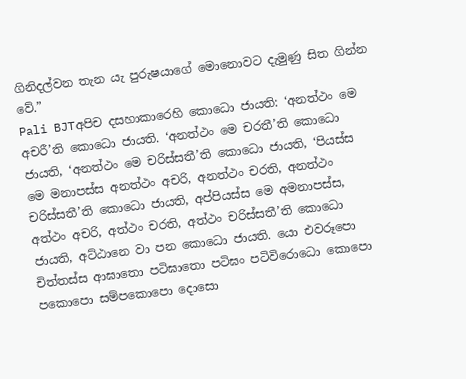ගිනිදල්වන තැන යැ පුරුෂයාගේ මොනොවට දැමුණු සිත ගින්න වේ.”
Pali BJTඅපිච දසහාකාරෙහි කොධො ජායති: ‘අනත්ථං මෙ අචරී’ති කොධො ජායති. ‘අනත්ථං මෙ චරතී’ති කොධො ජායති, ‘අනත්ථං මෙ චරිස්සතී’ති කොධො ජායති, ‘පියස්ස මෙ මනාපස්ස අනත්ථං අචරි, අනත්ථං චරති, අනත්ථං චරිස්සතී’ති කොධො ජායති, අප්පියස්ස මෙ අමනාපස්ස, අත්ථං අචරි, අත්ථං චරති, අත්ථං චරිස්සතී’ති කොධො ජායති, අට්ඨානෙ වා පන කොධො ජායති. යො එවරූපො චිත්තස්ස ආඝාතො පටිඝාතො පටිඝං පටිවිරොධො කොපො පකොපො සම්පකොපො දොසො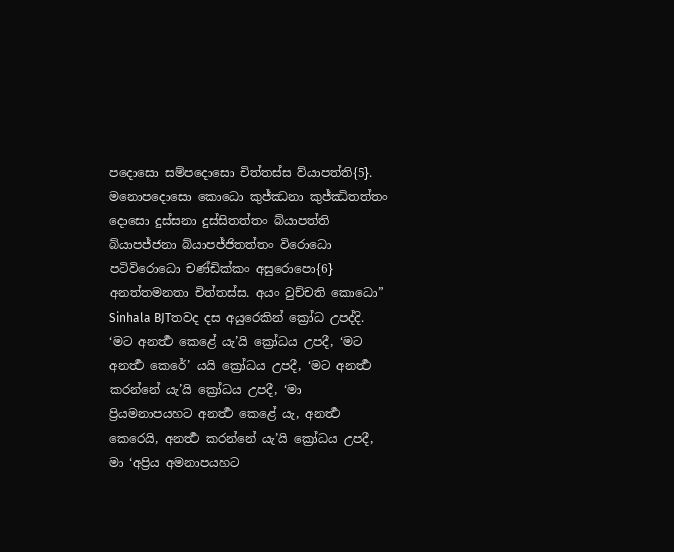පදොසො සම්පදොසො චිත්තස්ස ව්යාපත්ති{5}. මනොපදොසො කොධො කුජ්ඣනා කුජ්ඣිතත්තං දොසො දුස්සනා දුස්සිතත්තං බ්යාපත්ති බ්යාපජ්ජනා බ්යාපජ්ජිතත්තං විරොධො පටිවිරොධො චණ්ඩික්කං අසුරොපො{6} අනත්තමනතා චිත්තස්ස. අයං වුච්චති කොධො”
Sinhala BJTතවද දස අයුරෙකින් ක්‍රෝධ උපද්දි. ‘මට අනර්‍ත්‍ථ කෙළේ යැ’යි ක්‍රෝධය උපදී, ‘මට අනර්‍ත්‍ථ කෙරේ’ යයි ක්‍රෝධය උපදී, ‘මට අනර්‍ත්‍ථ කරන්නේ යැ’යි ක්‍රෝධය උපදී, ‘මා ප්‍රියමනාපයහට අනර්‍ත්‍ථ කෙළේ යැ, අනර්‍ත්‍ථ කෙරෙයි, අනර්‍ත්‍ථ කරන්නේ යැ’යි ක්‍රෝධය උපදී, මා ‘අප්‍රිය අමනාපයහට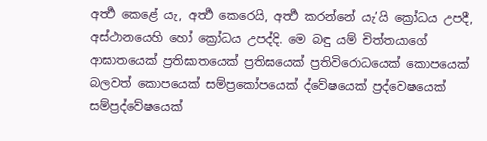අර්‍ත්‍ථ කෙළේ යැ, අර්‍ත්‍ථ කෙරෙයි, අර්‍ත්‍ථ කරන්නේ යැ’යි ක්‍රෝධය උපදී, අස්ථානයෙහි හෝ ක්‍රෝධය උපද්දි. මෙ බඳු යම් චිත්තයාගේ ආඝාතයෙක් ප්‍රතිඝාතයෙක් ප්‍රතිඝයෙක් ප්‍රතිවිරොධයෙක් කොපයෙක් බලවත් කොපයෙක් සම්ප්‍රකෝපයෙක් ද්වේෂයෙක් ප්‍රද්වෙෂයෙක් සම්ප්‍රද්වේෂයෙක්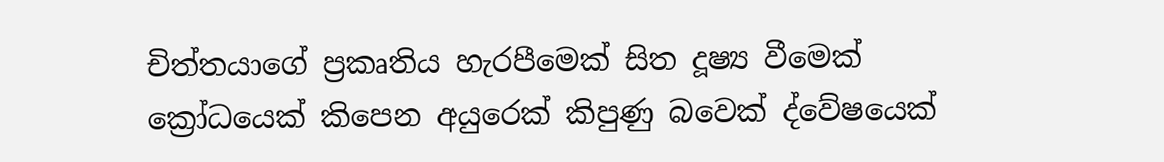චිත්තයාගේ ප්‍රකෘතිය හැරපීමෙක් සිත දූෂ්‍ය වීමෙක් ක්‍රෝධයෙක් කිපෙන අයුරෙක් කිපුණු බවෙක් ද්වේෂයෙක්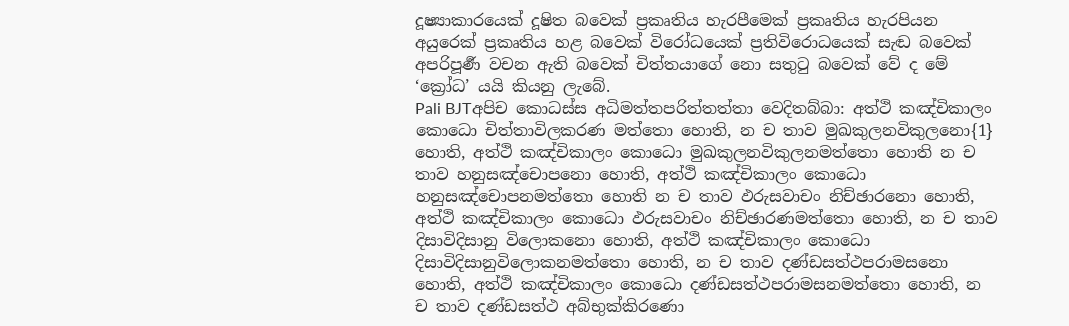දූෂ්‍යාකාරයෙක් දූෂිත බවෙක් ප්‍රකෘතිය හැරපීමෙක් ප්‍රකෘතිය හැරපියන අයුරෙක් ප්‍රකෘතිය හළ බවෙක් විරෝධයෙක් ප්‍රතිවිරොධයෙක් සැඬ බවෙක් අපරිපූර්‍ණ වචන ඇති බවෙක් චිත්තයාගේ නො සතුටු බවෙක් වේ ද මේ ‘ක්‍රෝධ’ යයි කියනු ලැබේ.
Pali BJTඅපිච කොධස්ස අධිමත්තපරිත්තත්තා වෙදිතබ්බා: අත්ථි කඤ්චිකාලං කොධො චිත්තාවිලකරණ මත්තො හොති, න ච තාව මුඛකුලනවිකුලනො{1} හොති, අත්ථි කඤ්චිකාලං කොධො මුඛකුලනවිකුලනමත්තො හොති න ච තාව හනුසඤ්චොපනො හොති, අත්ථි කඤ්චිකාලං කොධො හනුසඤ්චොපනමත්තො හොති න ච තාව ඵරුසවාචං නිච්ඡාරනො හොති, අත්ථි කඤ්චිකාලං කොධො ඵරුසවාචං නිච්ඡාරණමත්තො හොති, න ච තාව දිසාවිදිසානු විලොකනො හොති, අත්ථි කඤ්චිකාලං කොධො දිසාවිදිසානුවිලොකනමත්තො හොති, න ච තාව දණ්ඩසත්ථපරාමසනො හොති, අත්ථි කඤ්චිකාලං කොධො දණ්ඩසත්ථපරාමසනමත්තො හොති, න ච තාව දණ්ඩසත්ථ අබ්භුක්කිරණො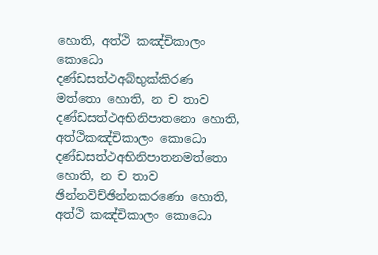හොති, අත්ථි කඤ්චිකාලං කොධො දණ්ඩසත්ථඅබ්භුක්කිරණ මත්තො හොති, න ච තාව දණ්ඩසත්ථඅභිනිපාතනො හොති, අත්ථිකඤ්චිකාලං කොධො දණ්ඩසත්ථඅභිනිපාතනමත්තො හොති, න ච තාව ඡින්නවිච්ඡින්නකරණො හොති, අත්ථි කඤ්චිකාලං කොධො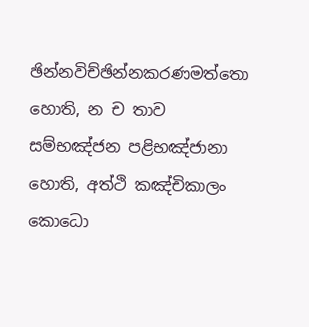ඡින්නවිච්ඡින්නකරණමත්තො හොති, න ච තාව සම්භඤ්ජන පළිභඤ්ජානා හොති, අත්ථි කඤ්චිකාලං කොධො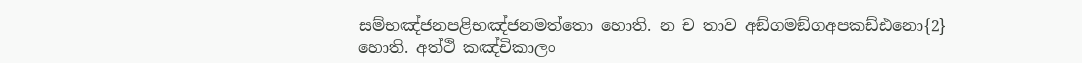සම්භඤ්ජනපළිභඤ්ජනමත්තො හොති. න ච තාව අඞ්ගමඞ්ගඅපකඩ්ඪනො{2} හොති. අත්ථි කඤ්චිකාලං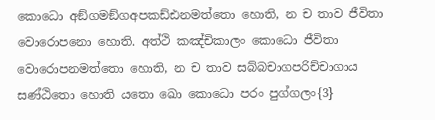කොධො අඞ්ගමඞ්ගඅපකඩ්ඪනමත්තො හොති, න ච තාව ජීවිතා වොරොපනො හොති. අත්ථි කඤ්චිකාලං කොධො ජීවිතා වොරොපනමත්තො හොති, න ච තාව සබ්බචාගපරිච්චාගාය සණ්ඨිතො හොති යතො ඛො කොධො පරං පුග්ගලං{3}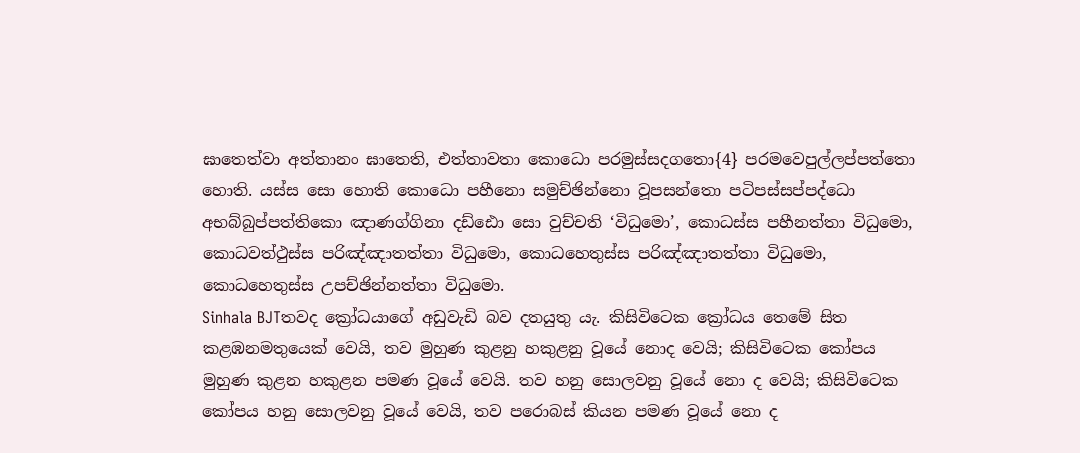ඝාතෙත්වා අත්තානං ඝාතෙති, එත්තාවතා කොධො පරමුස්සදගතො{4} පරමවෙපුල්ලප්පත්තො හොති. යස්ස සො හොති කොධො පහීනො සමුච්ඡින්නො වූපසන්තො පටිපස්සප්පද්ධො අභබ්බුප්පත්තිකො ඤාණග්ගිනා දඩ්ඪො සො වුච්චති ‘විධුමො’, කොධස්ස පහීනත්තා විධුමො, කොධවත්ථුස්ස පරිඤ්ඤාතත්තා විධුමො, කොධහෙතුස්ස පරිඤ්ඤාතත්තා විධුමො, කොධහෙතුස්ස උපච්ඡින්නත්තා විධුමො.
Sinhala BJTතවද ක්‍රෝධයාගේ අඩුවැඩි බව දතයුතු යැ. කිසිවිටෙක ක්‍රෝධය තෙමේ සිත කළඹනමතුයෙක් වෙයි, තව මුහුණ කුළනු හකුළනු වූයේ නොද වෙයි; කිසිවිටෙක කෝපය මුහුණ කුළන හකුළන පමණ වූයේ වෙයි. තව හනු සොලවනු වූයේ නො ද වෙයි; කිසිවිටෙක කෝපය හනු සොලවනු වූයේ වෙයි, තව පරොබස් කියන පමණ වූයේ නො ද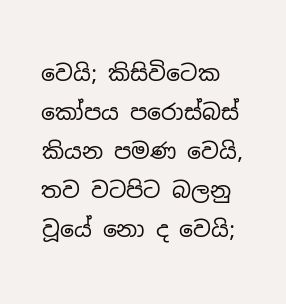වෙයි; කිසිවිටෙක කෝපය පරොස්බස් කියන පමණ වෙයි, තව වටපිට බලනු වූයේ නො ද වෙයි;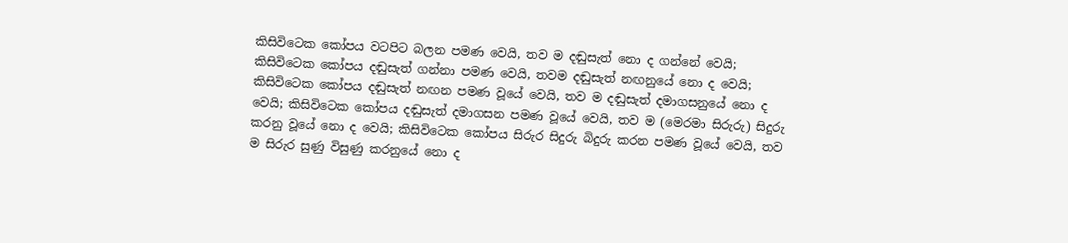කිසිවිටෙක කෝපය වටපිට බලන පමණ වෙයි, තව ම දඬුසැත් නො ද ගන්නේ වෙයි; කිසිවිටෙක කෝපය දඬුසැත් ගන්නා පමණ වෙයි, තවම දඬුසැත් නඟනුයේ නො ද වෙයි; කිසිවිටෙක කෝපය දඬුසැත් නඟන පමණ වූයේ වෙයි, තව ම දඬුසැත් දමාගසනුයේ නො ද වෙයි; කිසිවිටෙක කෝපය දඬුසැත් දමාගසන පමණ වූයේ වෙයි, තව ම (මෙරමා සිරුරු) සිදුරු කරනු වූයේ නො ද වෙයි; කිසිවිටෙක කෝපය සිරුර සිදුරු බිදුරු කරන පමණ වූයේ වෙයි, තව ම සිරුර සුණු විසුණු කරනුයේ නො ද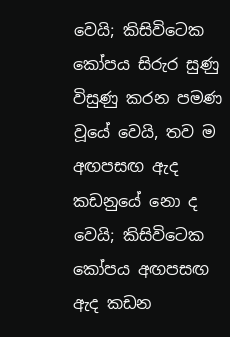වෙයි; කිසිවිටෙක කෝපය සිරුර සුණු විසුණු කරන පමණ වූයේ වෙයි, තව ම අඟපසඟ ඇද කඩනුයේ නො ද වෙයි; කිසිවිටෙක කෝපය අඟපසඟ ඇද කඩන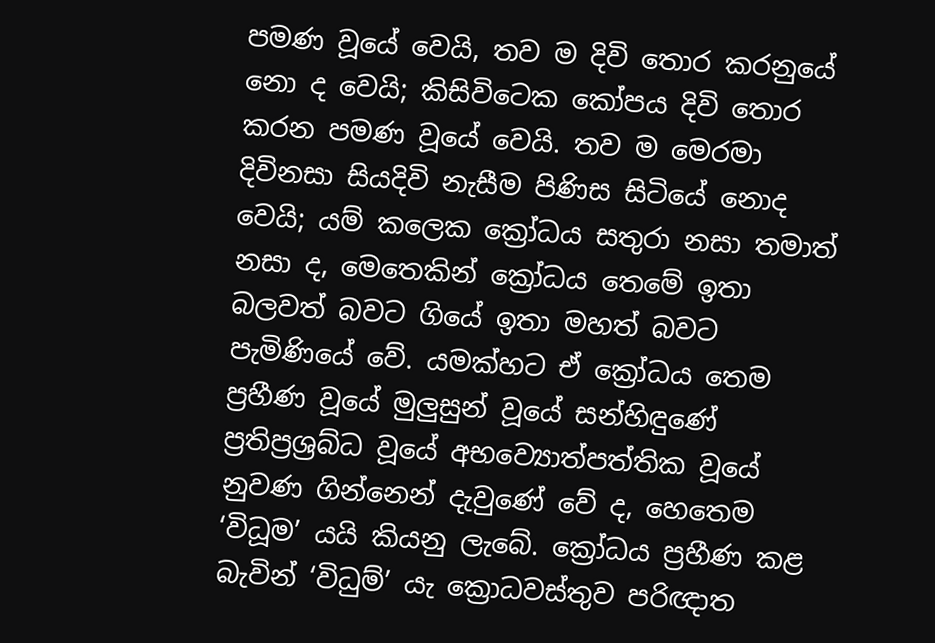පමණ වූයේ වෙයි, තව ම දිවි තොර කරනුයේ නො ද වෙයි; කිසිවිටෙක කෝපය දිවි තොර කරන පමණ වූයේ වෙයි. තව ම මෙරමා දිවිනසා සියදිවි නැසීම පිණිස සිටියේ නොද වෙයි; යම් කලෙක ක්‍රෝධය සතුරා නසා තමාත් නසා ද, මෙතෙකින් ක්‍රෝධය තෙමේ ඉතා බලවත් බවට ගියේ ඉතා මහත් බවට පැමිණියේ වේ. යමක්හට ඒ ක්‍රෝධය තෙම ප්‍රහීණ වූයේ මුලුසුන් වූයේ සන්හිඳුණේ ප්‍රතිප්‍රශ්‍රබ්ධ වූයේ අභව්‍යොත්පත්තික වූයේ නුවණ ගින්නෙන් දැවුණේ වේ ද, හෙතෙම ‘විධූම’ යයි කියනු ලැබේ. ක්‍රෝධය ප්‍රහීණ කළ බැවින් ‘විධුම්’ යැ ක්‍රොධවස්තුව පරිඥාත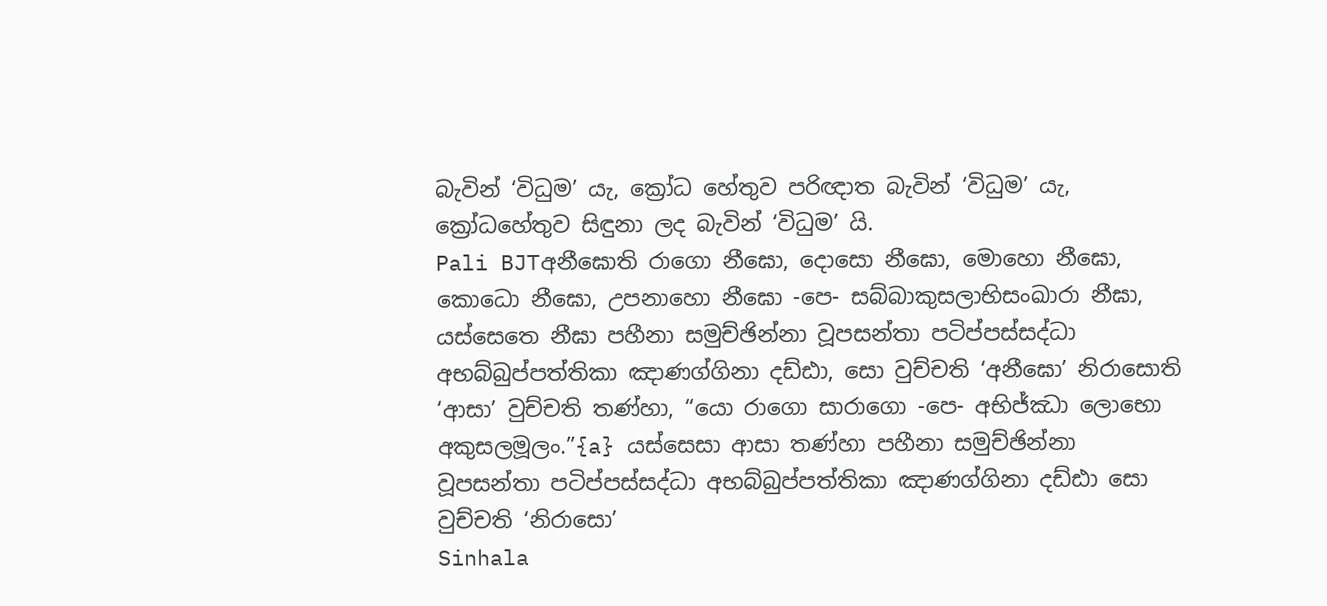බැවින් ‘විධුම’ යැ, ක්‍රෝධ හේතුව පරිඥාත බැවින් ‘විධුම’ යැ, ක්‍රෝධහේතුව සිඳුනා ලද බැවින් ‘විධුම’ යි.
Pali BJTඅනීඝොති රාගො නීඝො, දොසො නීඝො, මොහො නීඝො, කොධො නීඝො, උපනාහො නීඝො -පෙ- සබ්බාකුසලාභිසංඛාරා නීඝා, යස්සෙතෙ නීඝා පහීනා සමුච්ඡින්නා වූපසන්තා පටිප්පස්සද්ධා අභබ්බුප්පත්තිකා ඤාණග්ගිනා දඩ්ඪා, සො වුච්චති ‘අනීඝො’ නිරාසොති ‘ආසා’ වුච්චති තණ්හා, “යො රාගො සාරාගො -පෙ- අභිජ්ඣා ලොභො අකුසලමූලං.”{a} යස්සෙසා ආසා තණ්හා පහීනා සමුච්ඡින්නා වූපසන්තා පටිප්පස්සද්ධා අභබ්බුප්පත්තිකා ඤාණග්ගිනා දඩ්ඪා සො වුච්චති ‘නිරාසො’
Sinhala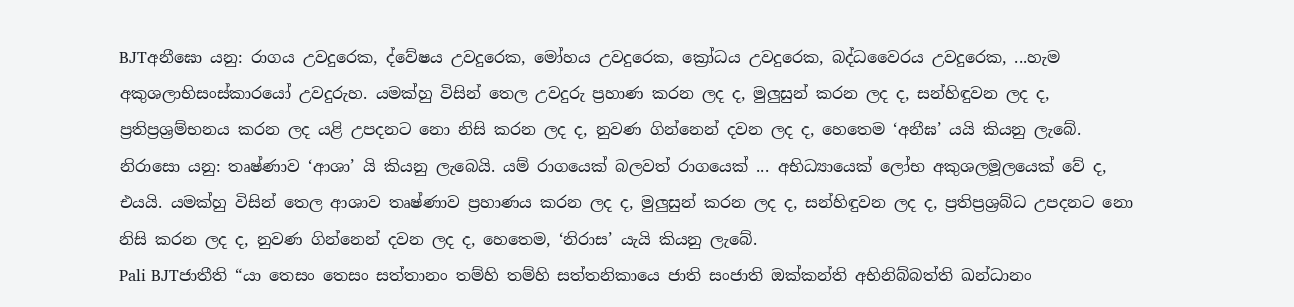BJTඅනීඝො යනු: රාගය උවදුරෙක, ද්වේෂය උවදුරෙක, මෝහය උවදුරෙක, ක්‍රෝධය උවදුරෙක, බද්ධවෛරය උවදුරෙක, ...හැම අකුශලාභිසංස්කාරයෝ උවදුරුහ. යමක්හු විසින් තෙල උවදුරු ප්‍රහාණ කරන ලද ද, මුලුසුන් කරන ලද ද, සන්හිඳුවන ලද ද, ප්‍රතිප්‍රශ්‍රම්භනය කරන ලද යළි උපදනට නො නිසි කරන ලද ද, නුවණ ගින්නෙන් දවන ලද ද, හෙතෙම ‘අනීඝ’ යයි කියනු ලැබේ. නිරාසො යනු: තෘෂ්ණාව ‘ආශා’ යි කියනු ලැබෙයි. යම් රාගයෙක් බලවත් රාගයෙක් ... අභිධ්‍යායෙක් ලෝභ අකුශලමූලයෙක් වේ ද, එයයි. යමක්හු විසින් තෙල ආශාව තෘෂ්ණාව ප්‍රහාණය කරන ලද ද, මුලුසුන් කරන ලද ද, සන්හිඳුවන ලද ද, ප්‍රතිප්‍රශ්‍රබ්ධ උපදනට නො නිසි කරන ලද ද, නුවණ ගින්නෙන් දවන ලද ද, හෙතෙම, ‘නිරාස’ යැයි කියනු ලැබේ.
Pali BJTජාතීති “යා තෙසං තෙසං සත්තානං තම්හි තම්හි සත්තනිකායෙ ජාති සංජාති ඔක්කන්ති අභිනිබ්බත්ති ඛන්ධානං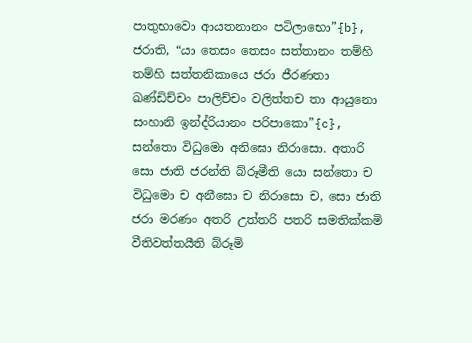පාතුභාවො ආයතනානං පටිලාභො”{b}, ජරාති, “යා තෙසං තෙසං සත්තානං තම්හි තම්හි සත්තනිකායෙ ජරා ජීරණතා ඛණ්ඩිච්චං පාලිච්චං වලිත්තච තා ආයුනො සංහානි ඉන්ද්රියානං පරිපාකො”{c}, සන්තො විධුමො අනිඝො නිරාසො. අතාරි සො ජාති ජරන්ති බ්රූමීති යො සන්තො ච විධුමො ච අනීඝො ච නිරාසො ච, සො ජාති ජරා මරණං අතරි උත්තරි පතරි සමතික්කමි වීතිවත්තයීති බ්රූමි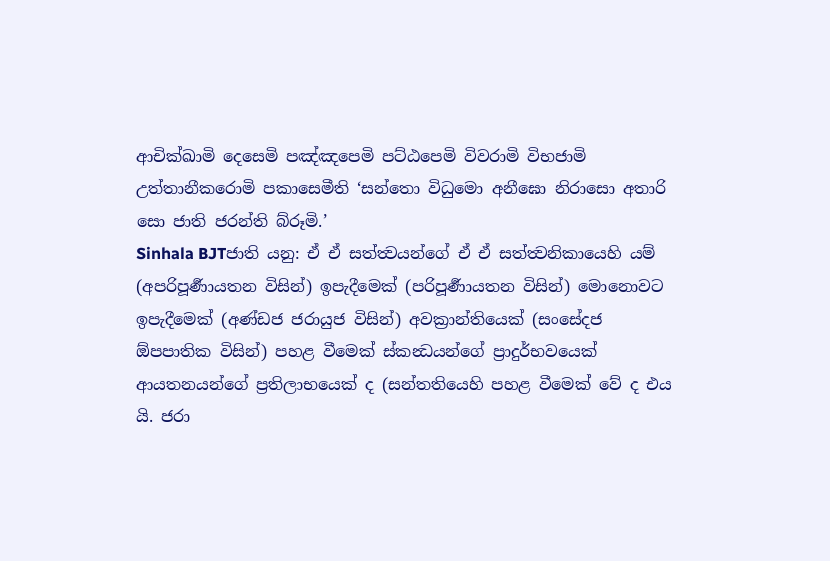ආචික්ඛාමි දෙසෙමි පඤ්ඤපෙමි පට්ඨපෙමි විවරාමි විභජාමි උත්තානීකරොමි පකාසෙමීති ‘සන්තො විධුමො අනීඝො නිරාසො අතාරි සො ජාති ජරන්ති බ්රූමි.’
Sinhala BJTජාති යනු: ඒ ඒ සත්ත්‍වයන්ගේ ඒ ඒ සත්ත්‍වනිකායෙහි යම් (අපරිපූර්‍ණායතන විසින්) ඉපැදීමෙක් (පරිපූර්‍ණායතන විසින්) මොනොවට ඉපැදීමෙක් (අණ්ඩජ ජරායුජ විසින්) අවක්‍රාන්තියෙක් (සංසේදජ ඕපපාතික විසින්) පහළ වීමෙක් ස්කන්‍ධයන්ගේ ප්‍රාදුර්භවයෙක් ආයතනයන්ගේ ප්‍රතිලාභයෙක් ද (සන්තතියෙහි පහළ වීමෙක් වේ ද එය යි. ජරා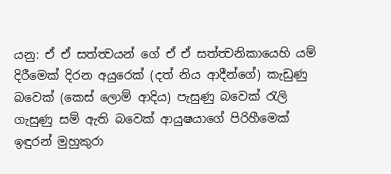යනු: ඒ ඒ සත්ත්‍වයන් ගේ ඒ ඒ සත්ත්‍වනිකායෙහි යම් දිරීමෙක් දිරන අයුරෙක් (දත් නිය ආදීන්ගේ) කැඩුණු බවෙක් (කෙස් ලොම් ආදිය) පැසුණු බවෙක් රැලි ගැසුණු සම් ඇති බවෙක් ආයුෂයාගේ පිරිහීමෙක් ඉඳුරන් මුහුකුරා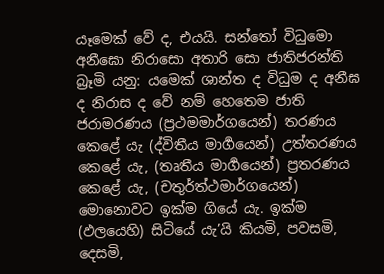යෑමෙක් වේ ද, එයයි. සන්තෝ විධුමො අනීඝො නිරාසො අතාරි සො ජාතිජරන්ති බ්‍රෑමි යනු: යමෙක් ශාන්ත ද විධුම ද අනීඝ ද නිරාස ද වේ නම් හෙතෙම ජාති ජරාමරණය (ප්‍රථමමාර්ගයෙන්) තරණය කෙළේ යැ (ද්විතීය මාර්‍ගයෙන්) උත්තරණය කෙළේ යැ, (තෘතීය මාර්‍ගයෙන්) ප්‍රතරණය කෙළේ යැ, (චතුර්ත්ථමාර්ගයෙන්) මොනොවට ඉක්ම ගියේ යැ. ඉක්ම (ඵලයෙහි) සිටියේ යැ’යි කියමි, පවසමි, දෙසමි,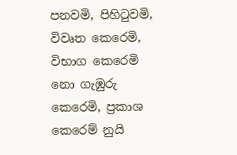පනවමි, පිහිටුවමි, විවෘත කෙරෙමි, විභාග කෙරෙමි නො ගැඹුරු කෙරෙමි, ප්‍රකාශ කෙරෙම් නුයි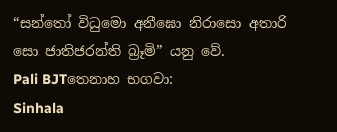“සන්තෝ විධුමො අනීඝො නිරාසො අතාරි සො ජාතිජරන්ති බ්‍රෑමි” යනු වේ.
Pali BJTතෙනාහ භගවා:
Sinhala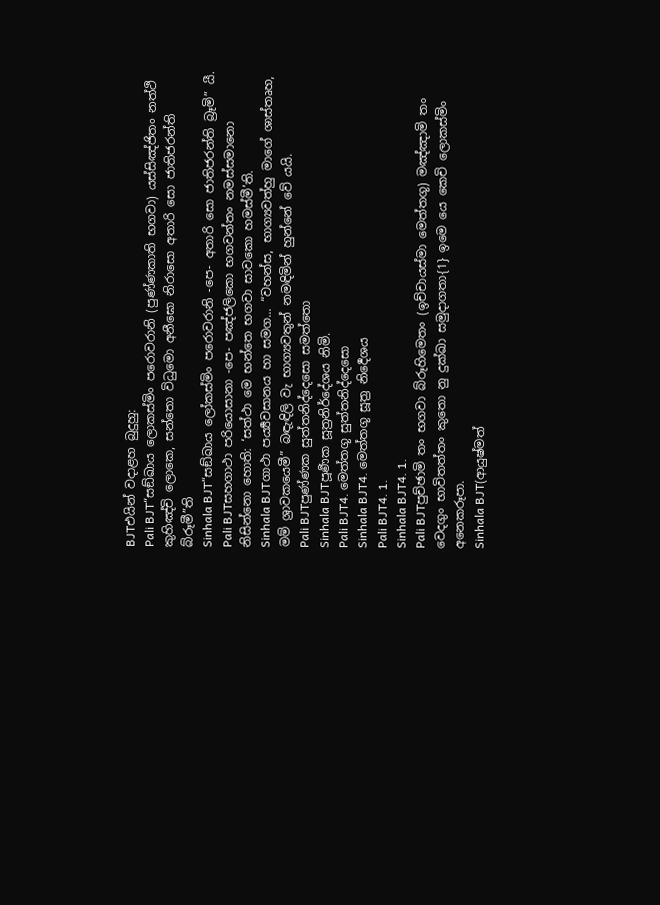BJTඑයින් වදාළහ බුදුහු:
Pali BJT“සඞ්ඛාය ලොකස්මිං පරොවරානි (පුණ්ණකාති භගවා) යස්සිඤ්ජිතං නත්ථි කුහිඤ්චි ලොකෙ, සන්තො විධුමො අනීඝො නිරාසො අතාරි සො ජාතිජරන්ති බ්රූමී”ති
Sinhala BJT“සඞ්ඛාය ලෝකස්මිං පරොවරානි -පෙ- අතාරි සො ජාතිජරන්ති බ්‍රෑමි” යී.
Pali BJTසහගාථා පරියොසානා -පෙ- පඤ්ජලිකො භගවන්තං නමස්සමානො නිසින්නො හොති: ‘සත්ථා මෙ භන්තෙ භගවා සාවකො හමස්මී’ති.
Sinhala BJTගාථා පර්‍ය්‍යවසානය හා සමග... “වහන්ස, භාග්‍යවත්හු මාගේ ශාස්තෘහ, මම් ශ්‍රාවකයෙමී” බඳැඳිලි වැ භාග්‍යවතුන් නමඳිමින් හුන්නේ වේ යයි.
Pali BJTපුණ්ණක සුත්තනිද්දෙසො සමත්තො
Sinhala BJTපූර්‍ණක සූත්‍රනිර්දේශය නිමි.
Pali BJT4. මෙත්තගූ සුත්තනිද්දෙසො
Sinhala BJT4. මෙත්තගූ සූත්‍ර නිර්‍දෙශය
Pali BJT4. 1.
Sinhala BJT4. 1.
Pali BJTපුච්ඡාමි තං භගවා බ්රූහිමෙතං (ඉච්චායස්මා මෙත්තගූ) මඤ්ඤාමි තං වෙදගුං භාවිතත්තං කුතො නු දුක්ඛා සමුදාගතා{1} ඉමෙ යෙ කෙචි ලොකස්මිං අනෙකරූපා.
Sinhala BJT(ආයුෂ්මත්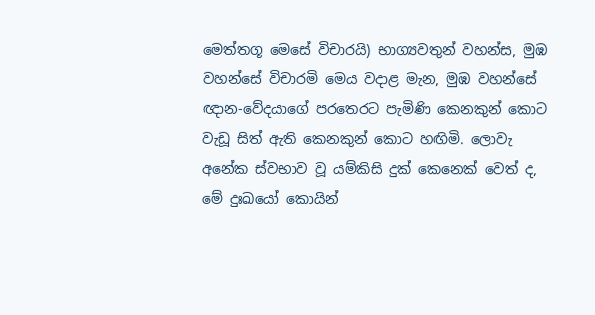මෙත්තගූ මෙසේ විචාරයි) භාග්‍යවතුන් වහන්ස, මුඹ වහන්සේ විචාරමි මෙය වදාළ මැන, මුඹ වහන්සේ ඥාන-වේදයාගේ පරතෙරට පැමිණි කෙනකුන් කොට වැඩූ සිත් ඇති කෙනකුන් කොට හඟිමි. ලොවැ අනේක ස්වභාව වූ යම්කිසි දුක් කෙනෙක් වෙත් ද, මේ දුඃඛයෝ කොයින්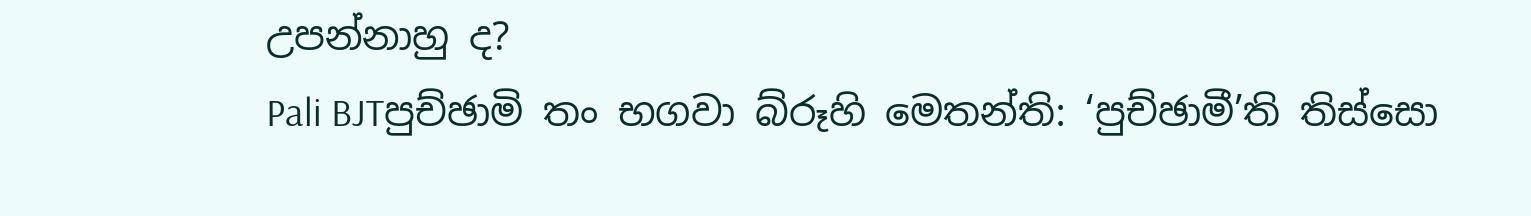උපන්නාහු ද?
Pali BJTපුච්ඡාමි තං භගවා බ්රූහි මෙතන්ති: ‘පුච්ඡාමී’ති තිස්සො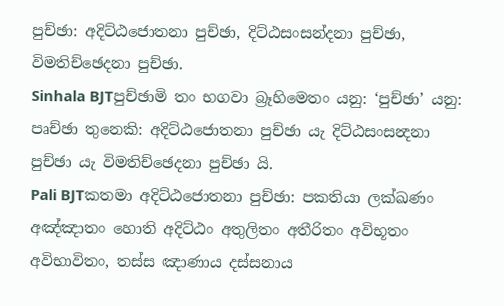පුච්ඡා: අදිට්ඨජොතනා පුච්ඡා, දිට්ඨසංසන්දනා පුච්ඡා, විමතිච්ඡෙදනා පුච්ඡා.
Sinhala BJTපුච්ඡාමි තං භගවා බ්‍රෑහිමෙතං යනු: ‘පුච්ඡා’ යනු: පෘච්ඡා තුනෙකි: අදිට්ඨජොතනා පුච්ඡා යැ දිට්ඨසංසන්‍දනා පුච්ඡා යැ විමතිච්ඡෙදනා පුච්ඡා යි.
Pali BJTකතමා අදිට්ඨජොතනා පුච්ඡා: පකතියා ලක්ඛණං අඤ්ඤාතං හොති අදිට්ඨං අතුලිතං අතීරිතං අවිභූතං අවිභාවිතං, තස්ස ඤාණාය දස්සනාය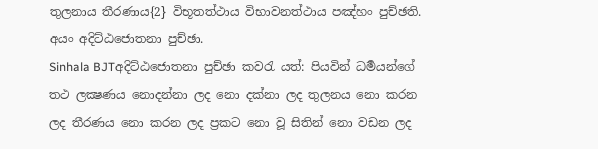තුලනාය තීරණාය{2} විභූතත්ථාය විභාවනත්ථාය පඤ්හං පුච්ඡති. අයං අදිට්ඨජොතනා පුච්ඡා.
Sinhala BJTඅදිට්ඨජොතනා පුච්ඡා කවරැ යත්: පියවින් ධර්‍මයන්ගේ තථ ලක්‍ෂණය නොදන්නා ලද නො දක්නා ලද තුලනය නො කරන ලද තීරණය නො කරන ලද ප්‍රකට නො වූ සිතින් නො වඩන ලද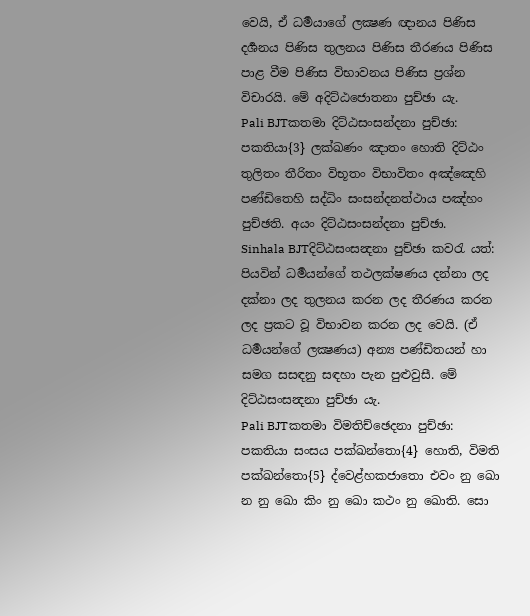වෙයි, ඒ ධර්‍මයාගේ ලක්‍ෂණ ඥානය පිණිස දර්‍ශනය පිණිස තුලනය පිණිස තීරණය පිණිස පාළ වීම පිණිස විභාවනය පිණිස ප්‍රශ්න විචාරයි. මේ අදිට්ඨජොතනා පුච්ඡා යැ.
Pali BJTකතමා දිට්ඨසංසන්දනා පුච්ඡා: පකතියා{3} ලක්ඛණං ඤාතං හොති දිට්ඨං තුලිතං තීරිතං විභූතං විභාවිතං අඤ්ඤෙහි පණ්ඩිතෙහි සද්ධිං සංසන්දනත්ථාය පඤ්හං පුච්ඡති. අයං දිට්ඨසංසන්දනා පුච්ඡා.
Sinhala BJTදිට්ඨසංසන්‍දනා පුච්ඡා කවරැ යත්: පියවින් ධර්‍මයන්ගේ තථලක්ෂණය දන්නා ලද දක්නා ලද තුලනය කරන ලද තීරණය කරන ලද ප්‍රකට වූ විභාවන කරන ලද වෙයි. (ඒ ධර්‍මයන්ගේ ලක්‍ෂණය) අන්‍ය පණ්ඩිතයන් හා සමග සසඳනු සඳහා පැන පුළුවුසී. මේ දිට්ඨසංසන්‍දනා පුච්ඡා යැ.
Pali BJTකතමා විමතිච්ඡෙදනා පුච්ඡා: පකතියා සංසය පක්ඛන්තො{4} හොති, විමති පක්ඛන්තො{5} ද්වෙළ්හකජාතො එවං නු ඛො න නු ඛො කිං නු ඛො කථං නු ඛොති. සො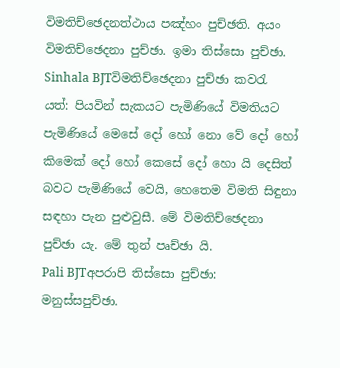විමතිච්ඡෙදනත්ථාය පඤ්හං පුච්ඡති. අයං විමතිච්ඡෙදනා පුච්ඡා. ඉමා තිස්සො පුච්ඡා.
Sinhala BJTවිමතිච්ඡෙදනා පුච්ඡා කවරැ යත්: පියවින් සැකයට පැමිණියේ විමතියට පැමිණියේ මෙසේ දෝ හෝ නො වේ දෝ හෝ කිමෙක් දෝ හෝ කෙසේ දෝ හො යි දෙසිත් බවට පැමිණියේ වෙයි, හෙතෙම විමති සිඳුනා සඳහා පැන පුළුවුසී. මේ විමතිච්ඡෙදනා පුච්ඡා යැ. මේ තුන් පෘච්ඡා යි.
Pali BJTඅපරාපි තිස්සො පුච්ඡා: මනුස්සපුච්ඡා.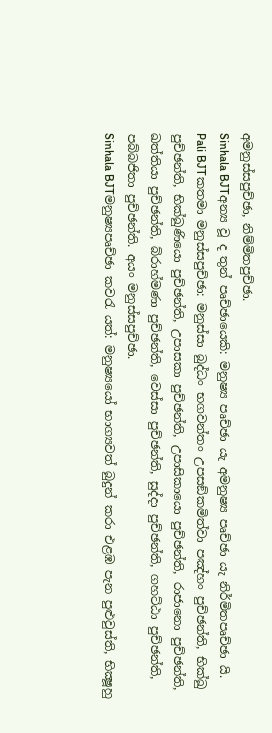අමනුස්සපුච්ඡා, නිම්මිතපුච්ඡා.
Sinhala BJTඅන්‍ය වූ ද තුන් පෘච්ඡායෙකි: මනුෂ්‍ය පෘච්ඡා යැ අමනුෂ්‍ය පෘච්ඡා යැ නිර්මිතපෘච්ඡා යි.
Pali BJTකතමා මනුස්සපුච්ඡා: මනුස්සා බුද්ධං භගවන්තං උපසඞ්කමිත්වා පඤ්හං පුච්ඡන්ති, භික්ඛු පුච්ඡන්ති, භික්ඛුණියො පුච්ඡන්ති, උපාසකා පුච්ඡන්ති, උපාසිකායො පුච්ඡන්ති, රාජානො පුච්ඡන්ති, ඛත්තියා පුච්ඡන්ති, බ්රාහ්මණා පුච්ඡන්ති, වෙස්සා පුච්ඡන්ති, සුද්දා පුච්ඡන්ති, ගහට්ඨා පුච්ඡන්ති, පබ්බජිතා පුච්ඡන්ති. අයං මනුස්සපුච්ඡා.
Sinhala BJTමනුෂ්‍යපෘච්ඡා කවරැ යත්: මනුෂ්‍යයෝ භාග්‍යවත් බුදුන් කරා එළඹ පැන පුළුවුස්ති, භික්‍ෂූහු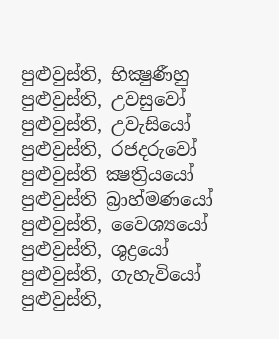පුළුවුස්ති, භික්‍ෂුණීහු පුළුවුස්ති, උවසුවෝ පුළුවුස්ති, උවැසියෝ පුළුවුස්ති, රජදරුවෝ පුළුවුස්ති ක්‍ෂත්‍රියයෝ පුළුවුස්ති බ්‍රාහ්මණයෝ පුළුවුස්ති, වෛශ්‍යයෝ පුළුවුස්ති, ශුද්‍රයෝ පුළුවුස්ති, ගැහැවියෝ පුළුවුස්ති,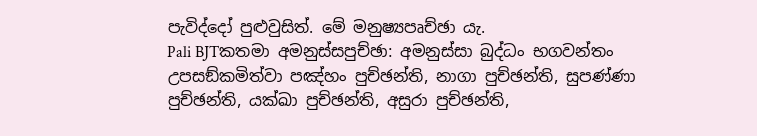පැවිද්දෝ පුළුවුසිත්. මේ මනුෂ්‍යපෘච්ඡා යැ.
Pali BJTකතමා අමනුස්සපුච්ඡා: අමනුස්සා බුද්ධං භගවන්තං උපසඞ්කමිත්වා පඤ්හං පුච්ඡන්ති, නාගා පුච්ඡන්ති, සුපණ්ණා පුච්ඡන්ති, යක්ඛා පුච්ඡන්ති, අසුරා පුච්ඡන්ති,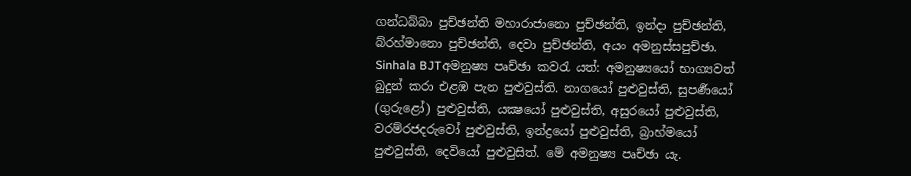ගන්ධබ්බා පුච්ඡන්ති මහාරාජානො පුච්ඡන්ති, ඉන්දා පුච්ඡන්ති, බ්රහ්මානො පුච්ඡන්ති, දෙවා පුච්ඡන්ති, අයං අමනුස්සපුච්ඡා.
Sinhala BJTඅමනුෂ්‍ය පෘච්ඡා කවරැ යත්: අමනුෂ්‍යයෝ භාග්‍යවත් බුදුන් කරා එළඹ පැන පුළුවුස්ති. නාගයෝ පුළුවුස්ති, සුපර්‍ණයෝ (ගුරුළෝ) පුළුවුස්ති, යක්‍ෂයෝ පුළුවුස්ති, අසුරයෝ පුළුවුස්ති, වරම්රජදරුවෝ පුළුවුස්ති, ඉන්ද්‍රයෝ පුළුවුස්ති, බ්‍රාහ්මයෝ පුළුවුස්ති, දෙවියෝ පුළුවුසිත්. මේ අමනුෂ්‍ය පෘච්ඡා යැ.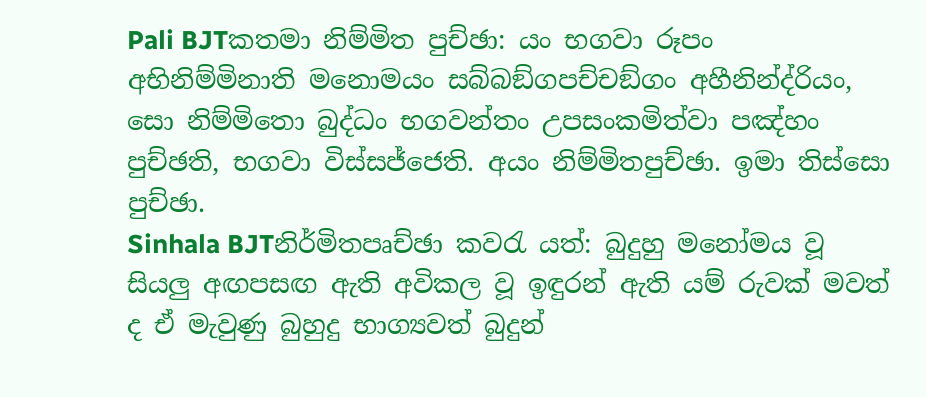Pali BJTකතමා නිම්මිත පුච්ඡා: යං භගවා රූපං අභිනිම්මිනාති මනොමයං සබ්බඞ්ගපච්චඞ්ගං අහීනින්ද්රියං, සො නිම්මිතො බුද්ධං භගවන්තං උපසංකමිත්වා පඤ්හං පුච්ඡති, භගවා විස්සජ්ජෙති. අයං නිම්මිතපුච්ඡා. ඉමා තිස්සො පුච්ඡා.
Sinhala BJTනිර්මිතපෘච්ඡා කවරැ යත්: බුදුහු මනෝමය වූ සියලු අඟපසඟ ඇති අවිකල වූ ඉඳුරන් ඇති යම් රුවක් මවත් ද ඒ මැවුණු බුහුදු භාග්‍යවත් බුදුන්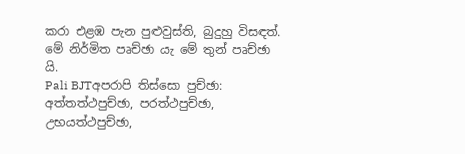කරා එළඹ පැන පුළුවුස්ති, බුදුහු විසඳත්. මේ නිර්මිත පෘච්ඡා යැ මේ තුන් පෘච්ඡා යි.
Pali BJTඅපරාපි තිස්සො පුච්ඡා: අත්තත්ථපුච්ඡා, පරත්ථපුච්ඡා, උභයත්ථපුච්ඡා,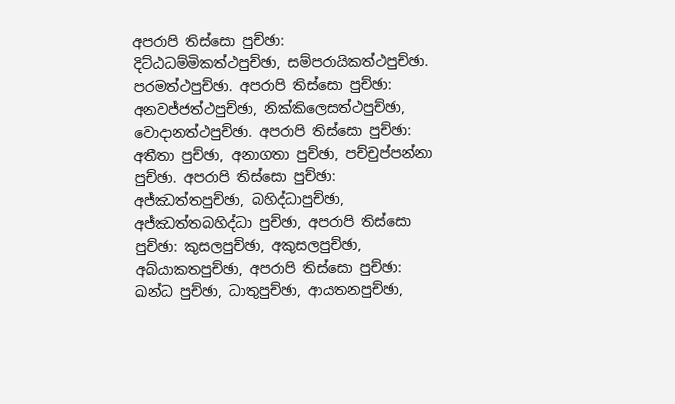අපරාපි තිස්සො පුච්ඡා: දිට්ඨධම්මිකත්ථපුච්ඡා, සම්පරායිකත්ථපුච්ඡා. පරමත්ථපුච්ඡා. අපරාපි තිස්සො පුච්ඡා: අනවජ්ජත්ථපුච්ඡා, නික්කිලෙසත්ථපුච්ඡා, වොදානත්ථපුච්ඡා. අපරාපි තිස්සො පුච්ඡා: අතීතා පුච්ඡා, අනාගතා පුච්ඡා, පච්චුප්පන්නා පුච්ඡා. අපරාපි තිස්සො පුච්ඡා: අජ්ඣත්තපුච්ඡා, බහිද්ධාපුච්ඡා, අජ්ඣත්තබහිද්ධා පුච්ඡා, අපරාපි තිස්සො පුච්ඡා: කුසලපුච්ඡා, අකුසලපුච්ඡා, අබ්යාකතපුච්ඡා, අපරාපි තිස්සො පුච්ඡා: ඛන්ධ පුච්ඡා, ධාතුපුච්ඡා, ආයතනපුච්ඡා,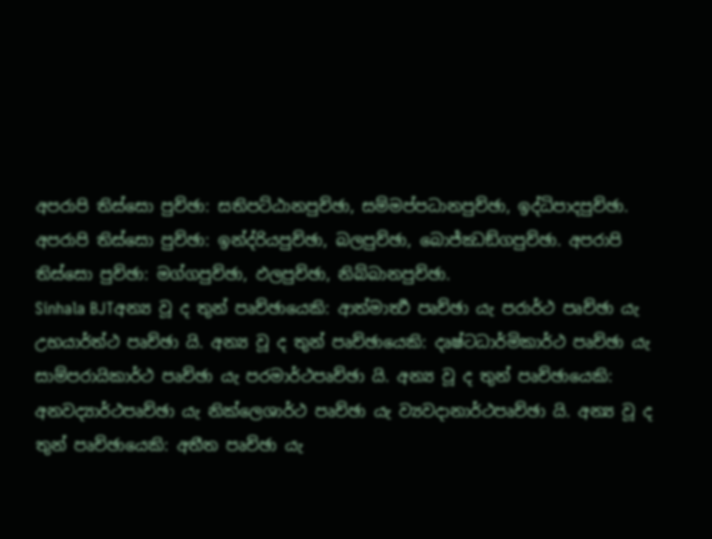අපරාපි තිස්සො පුච්ඡා: සතිපට්ඨානපුච්ඡා, සම්මප්පධානපුච්ඡා, ඉද්ධිපාදපුච්ඡා. අපරාපි තිස්සො පුච්ඡා: ඉන්ද්රියපුච්ඡා, බලපුච්ඡා, බොජ්ඣඞ්ගපුච්ඡා. අපරාපි තිස්සො පුච්ඡා: මග්ගපුච්ඡා, ඵලපුච්ඡා, නිබ්බානපුච්ඡා.
Sinhala BJTඅන්‍ය වූ ද තුන් පෘච්ඡායෙකි: ආත්මාර්‍ත්‍ථ පෘච්ඡා යැ පරාර්ථ පෘච්ඡා යැ උභයාර්ත්ථ පෘච්ඡා යි. අන්‍ය වූ ද තුන් පෘච්ඡායෙකි: දෘෂ්ටධාර්මිකාර්ථ පෘච්ඡා යැ සාම්පරායිකාර්ථ පෘච්ඡා යැ පරමාර්ථපෘච්ඡා යි. අන්‍ය වූ ද තුන් පෘච්ඡායෙකි: අනවද්‍යාර්ථපෘච්ඡා යැ නික්ලෙශාර්ථ පෘච්ඡා යැ ව්‍යවදානාර්ථපෘච්ඡා යි. අන්‍ය වූ ද තුන් පෘච්ඡායෙකි: අතීත පෘච්ඡා යැ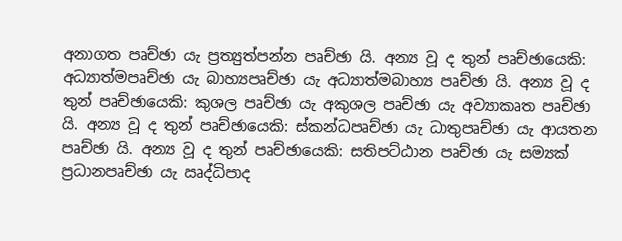අනාගත පෘච්ඡා යැ ප්‍රත්‍යුත්පන්න පෘච්ඡා යි. අන්‍ය වූ ද තුන් පෘච්ඡායෙකි: අධ්‍යාත්මපෘච්ඡා යැ බාහ්‍යපෘච්ඡා යැ අධ්‍යාත්මබාහ්‍ය පෘච්ඡා යි. අන්‍ය වූ ද තුන් පෘච්ඡායෙකි: කුශල පෘච්ඡා යැ අකුශල පෘච්ඡා යැ අව්‍යාකෘත පෘච්ඡා යි. අන්‍ය වූ ද තුන් පෘච්ඡායෙකි: ස්කන්ධපෘච්ඡා යැ ධාතුපෘච්ඡා යැ ආයතන පෘච්ඡා යි. අන්‍ය වූ ද තුන් පෘච්ඡායෙකි: සතිපට්ඨාන පෘච්ඡා යැ සම්‍යක් ප්‍රධානපෘච්ඡා යැ ඍද්ධිපාද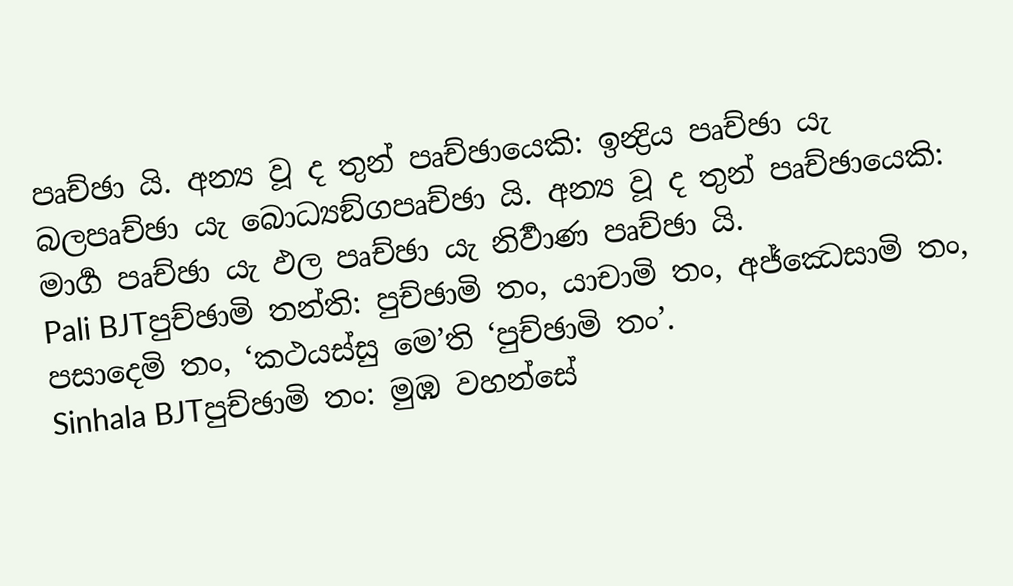පෘච්ඡා යි. අන්‍ය වූ ද තුන් පෘච්ඡායෙකි: ඉන්‍ද්‍රිය පෘච්ඡා යැ බලපෘච්ඡා යැ බොධ්‍යඞ්ගපෘච්ඡා යි. අන්‍ය වූ ද තුන් පෘච්ඡායෙකි: මාර්‍ග පෘච්ඡා යැ ඵල පෘච්ඡා යැ නිර්‍වාණ පෘච්ඡා යි.
Pali BJTපුච්ඡාමි තන්ති: පුච්ඡාමි තං, යාචාමි තං, අජ්ඣෙසාමි තං, පසාදෙමි තං, ‘කථයස්සු මෙ’ති ‘පුච්ඡාමි තං’.
Sinhala BJTපුච්ඡාමි තං: මුඹ වහන්සේ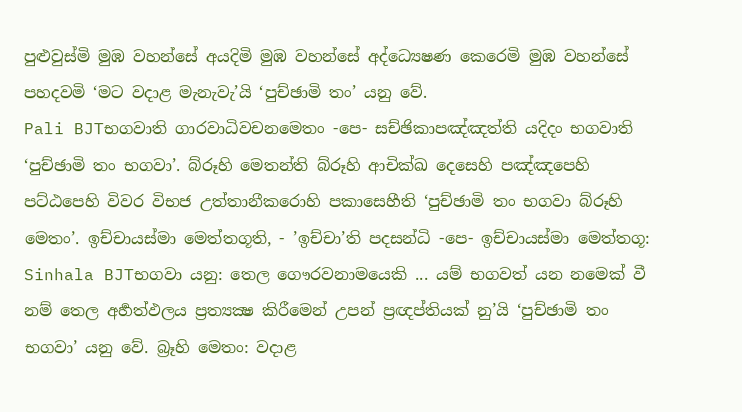පුළුවුස්මි මුඹ වහන්සේ අයදිමි මුඹ වහන්සේ අද්ධ්‍යෙෂණ කෙරෙමි මුඹ වහන්සේ පහදවමි ‘මට වදාළ මැනැවැ’යි ‘පුච්ඡාමි තං’ යනු වේ.
Pali BJTභගවාති ගාරවාධිවචනමෙතං -පෙ- සච්ඡිකාපඤ්ඤත්ති යදිදං භගවාති ‘පුච්ඡාමි තං භගවා’. බ්රූහි මෙතන්ති බ්රූහි ආචික්ඛ දෙසෙහි පඤ්ඤපෙහි පට්ඨපෙහි විවර විභජ උත්තානීකරොහි පකාසෙහීති ‘පුච්ඡාමි තං භගවා බ්රූහි මෙතං’. ඉච්චායස්මා මෙත්තගූති, - ’ඉච්චා’ති පදසන්ධි -පෙ- ඉච්චායස්මා මෙත්තගූ:
Sinhala BJTභගවා යනු: තෙල ගෞරවනාමයෙකි ... යම් භගවත් යන නමෙක් වී නම් තෙල අර්‍හත්ඵලය ප්‍රත්‍යක්‍ෂ කිරීමෙන් උපන් ප්‍රඥප්තියක් නු’යි ‘පුච්ඡාමි තං භගවා’ යනු වේ. බ්‍රෑහි මෙතං: වදාළ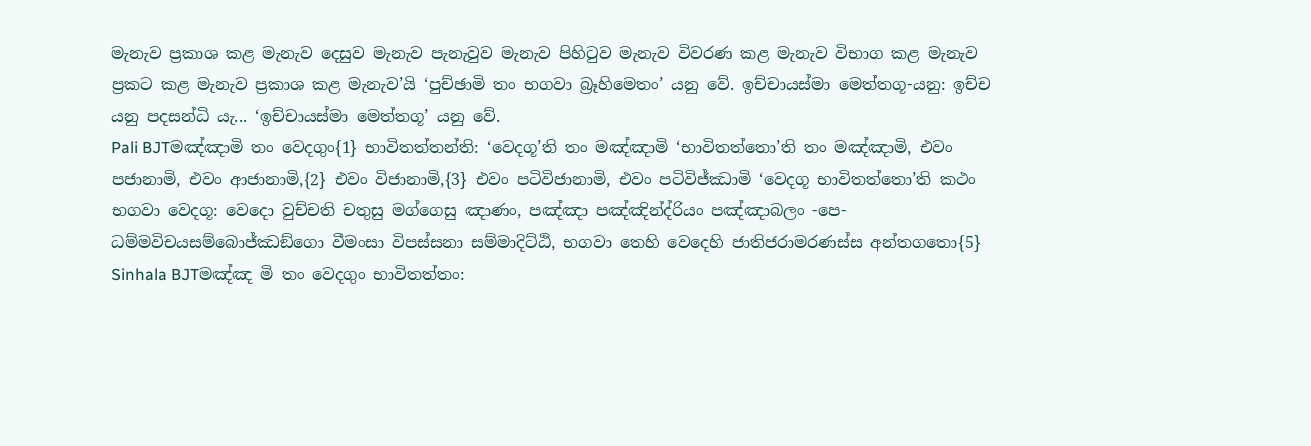මැනැව ප්‍රකාශ කළ මැනැව දෙසුව මැනැව පැනැවුව මැනැව පිහිටුව මැනැව විවරණ කළ මැනැව විභාග කළ මැනැව ප්‍රකට කළ මැනැව ප්‍රකාශ කළ මැනැව’යි ‘පුච්ඡාමි තං භගවා බ්‍රෑහිමෙතං’ යනු වේ. ඉච්චායස්මා මෙත්තගූ-යනු: ඉච්ච යනු පදසන්ධි යැ... ‘ඉච්චායස්මා මෙත්තගූ’ යනු වේ.
Pali BJTමඤ්ඤාමි තං වෙදගුං{1} භාවිතත්තන්ති: ‘වෙදගූ’ති තං මඤ්ඤාමි ‘භාවිතත්තො’ති තං මඤ්ඤාමි, එවං පජානාමි, එවං ආජානාමි,{2} එවං විජානාමි,{3} එවං පටිවිජානාමි, එවං පටිවිජ්ඣාමි ‘වෙදගූ භාවිතත්තො’ති කථං භගවා වෙදගූ: වෙදො වුච්චති චතුසු මග්ගෙසු ඤාණං, පඤ්ඤා පඤ්ඤින්ද්රියං පඤ්ඤාබලං -පෙ- ධම්මවිචයසම්බොජ්ඣඞ්ගො වීමංසා විපස්සනා සම්මාදිට්ඨි, භගවා තෙහි වෙදෙහි ජාතිජරාමරණස්ස අන්තගතො{5}
Sinhala BJTමඤ්ඤ මි තං වෙදගුං භාවිතත්තං: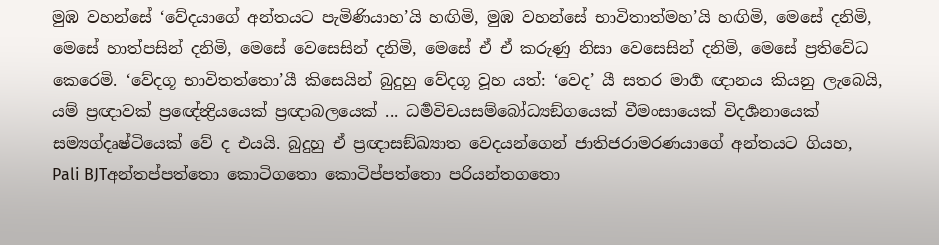මුඹ වහන්සේ ‘වේදයාගේ අන්තයට පැමිණියාහ’යි හඟිමි, මුඹ වහන්සේ භාවිතාත්මහ’යි හඟිමි, මෙසේ දනිමි, මෙසේ හාත්පසින් දනිමි, මෙසේ වෙසෙසින් දනිමි, මෙසේ ඒ ඒ කරුණු නිසා වෙසෙසින් දනිමි, මෙසේ ප්‍රතිවේධ කෙරෙමි. ‘වේදගූ භාවිතත්තො’යී කිසෙයින් බුදුහු වේදගූ වූහ යත්: ‘වෙද’ යී සතර මාර්‍ග ඥානය කියනු ලැබෙයි, යම් ප්‍රඥාවක් ප්‍රඥේන්‍ද්‍රියයෙක් ප්‍රඥාබලයෙක් ... ධර්‍මවිචයසම්බෝධ්‍යඞ්ගයෙක් වීමංසායෙක් විදර්‍ශනායෙක් සම්‍යග්දෘෂ්ටියෙක් වේ ද එයයි. බුදුහු ඒ ප්‍රඥාසඞ්ඛ්‍යාත වෙදයන්ගෙන් ජාතිජරාමරණයාගේ අන්තයට ගියහ,
Pali BJTඅන්තප්පත්තො කොටිගතො කොටිප්පත්තො පරියන්තගතො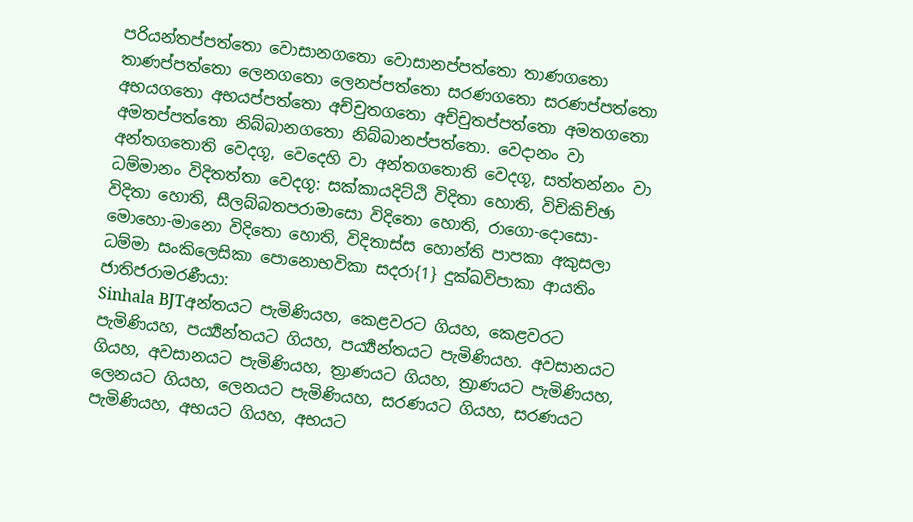පරියන්තප්පත්තො වොසානගතො වොසානප්පත්තො තාණගතො තාණප්පත්තො ලෙනගතො ලෙනප්පත්තො සරණගතො සරණප්පත්තො අභයගතො අභයප්පත්තො අච්චුතගතො අච්චුතප්පත්තො අමතගතො අමතප්පත්තො නිබ්බානගතො නිබ්බානප්පත්තො. වෙදානං වා අන්තගතොති වෙදගූ, වෙදෙහි වා අන්තගතොති වෙදගූ, සත්තන්නං වා ධම්මානං විදිතත්තා වෙදගූ: සක්කායදිට්ඨි විදිතා හොති, විචිකිච්ඡා විදිතා හොති, සීලබ්බතපරාමාසො විදිතො හොති, රාගො-දොසො-මොහො-මානො විදිතො හොති, විදිතාස්ස හොන්ති පාපකා අකුසලා ධම්මා සංකිලෙසිකා පොනොභවිකා සදරා{1} දුක්ඛවිපාකා ආයතිං ජාතිජරාමරණීයා:
Sinhala BJTඅන්තයට පැමිණියහ, කෙළවරට ගියහ, කෙළවරට පැමිණියහ, පර්‍ය්‍යන්තයට ගියහ, පර්‍ය්‍යන්තයට පැමිණියහ. අවසානයට ගියහ, අවසානයට පැමිණියහ, ත්‍රාණයට ගියහ, ත්‍රාණයට පැමිණියහ, ලෙනයට ගියහ, ලෙනයට පැමිණියහ, සරණයට ගියහ, සරණයට පැමිණියහ, අභයට ගියහ, අභයට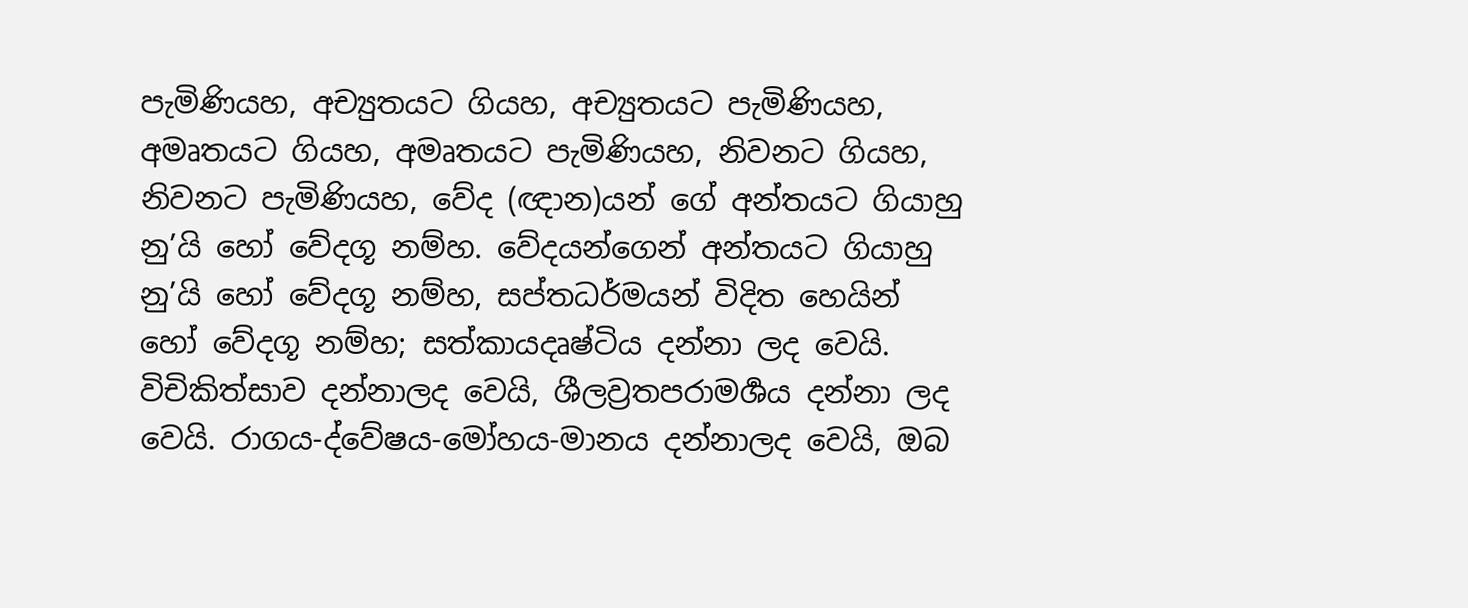පැමිණියහ, අච්‍යුතයට ගියහ, අච්‍යුතයට පැමිණියහ, අමෘතයට ගියහ, අමෘතයට පැමිණියහ, නිවනට ගියහ, නිවනට පැමිණියහ, වේද (ඥාන)යන් ගේ අන්තයට ගියාහු නු’යි හෝ වේදගූ නම්හ. වේදයන්ගෙන් අන්තයට ගියාහු නු’යි හෝ වේදගූ නම්හ, සප්තධර්මයන් විදිත හෙයින් හෝ වේදගූ නම්හ; සත්කායදෘෂ්ටිය දන්නා ලද වෙයි. විචිකිත්සාව දන්නාලද වෙයි, ශීලව්‍රතපරාමර්‍ශය දන්නා ලද වෙයි. රාගය-ද්වේෂය-මෝහය-මානය දන්නාලද වෙයි, ඔබ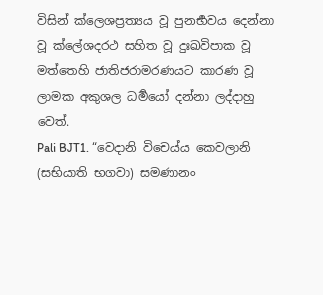විසින් ක්ලෙශප්‍රත්‍යය වූ පුනර්‍භවය දෙන්නා වූ ක්ලේශදරථ සහිත වූ දුඃඛවිපාක වූ මත්තෙහි ජාතිජරාමරණයට කාරණ වූ ලාමක අකුශල ධර්‍මයෝ දන්නා ලද්දාහු වෙත්.
Pali BJT1. “වෙදානි විචෙය්ය කෙවලානි (සභියාති භගවා) සමණානං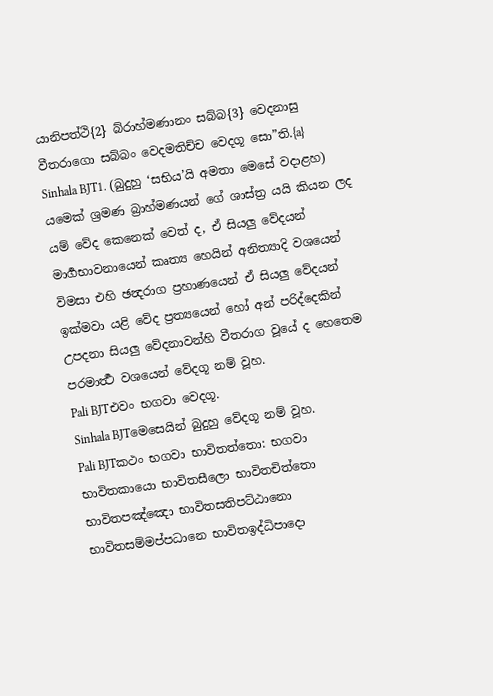යානිපත්ථි{2} බ්රාහ්මණානං සබ්බ{3} වෙදනාසු වීතරාගො සබ්බං වෙදමතිච්ච වෙදගූ සො”ති.{a}
Sinhala BJT1. (බුදුහු ‘සභිය’යි අමතා මෙසේ වදාළහ) යමෙක් ශ්‍රමණ බ්‍රාහ්මණයන් ගේ ශාස්ත්‍ර යයි කියන ලද යම් වේද කෙනෙක් වෙත් ද, ඒ සියලු වේදයන් මාර්‍ගභාවනායෙන් කෘත්‍ය හෙයින් අනිත්‍යාදි වශයෙන් විමසා එහි ඡන්‍දරාග ප්‍රහාණයෙන් ඒ සියලු වේදයන් ඉක්මවා යළි වේද ප්‍රත්‍යයෙන් හෝ අන් පරිද්දෙකින් උපදනා සියලු වේදනාවන්හි වීතරාග වූයේ ද හෙතෙම පරමාර්‍ත්‍ථ වශයෙන් වේදගූ නම් වූහ.
Pali BJTඑවං භගවා වෙදගූ.
Sinhala BJTමෙසෙයින් බුදුහු වේදගූ නම් වූහ.
Pali BJTකථං භගවා භාවිතත්තො: භගවා භාවිතකායො භාවිතසීලො භාවිතචිත්තො භාවිතපඤ්ඤො භාවිතසතිපට්ඨානො භාවිතසම්මප්පධානෙ භාවිතඉද්ධිපාදො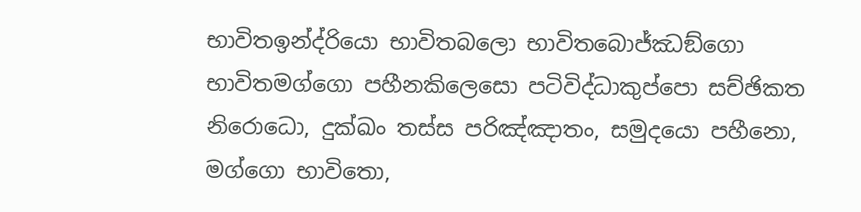භාවිතඉන්ද්රියො භාවිතබලො භාවිතබොජ්ඣඞ්ගො භාවිතමග්ගො පහීනකිලෙසො පටිවිද්ධාකුප්පො සච්ඡිකත නිරොධො, දුක්ඛං තස්ස පරිඤ්ඤාතං, සමුදයො පහීනො, මග්ගො භාවිතො,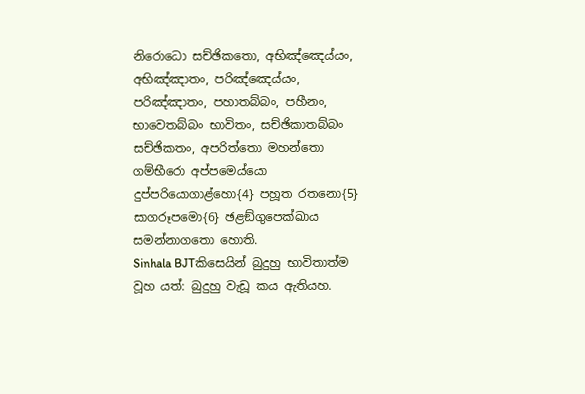නිරොධො සච්ඡිකතො, අභිඤ්ඤෙය්යං, අභිඤ්ඤාතං, පරිඤ්ඤෙය්යං, පරිඤ්ඤාතං, පහාතබ්බං, පහීනං, භාවෙතබ්බං භාවිතං, සච්ඡිකාතබ්බං සච්ඡිකතං, අපරිත්තො මහන්තො ගම්භීරො අප්පමෙය්යො දුප්පරියොගාළ්හො{4} පහූත රතනො{5} සාගරූපමො{6} ඡළඞ්ගුපෙක්ඛාය සමන්නාගතො හොති.
Sinhala BJTකිසෙයින් බුදුහු භාවිතාත්ම වූහ යත්: බුදුහු වැඩූ කය ඇතියහ.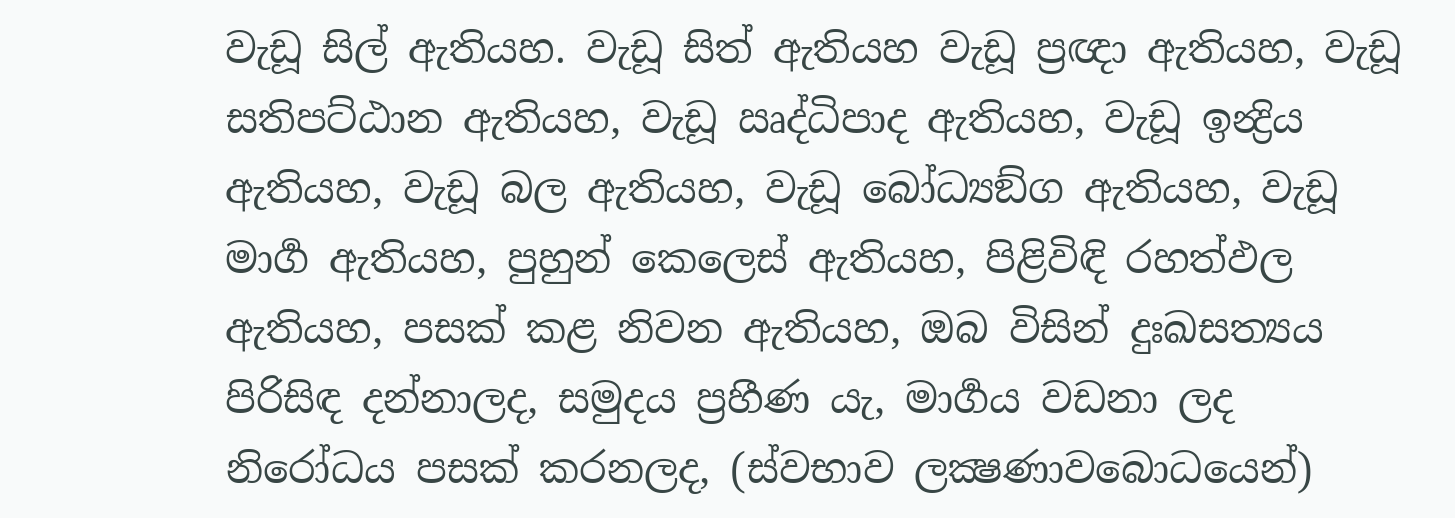වැඩූ සිල් ඇතියහ. වැඩූ සිත් ඇතියහ වැඩූ ප්‍රඥා ඇතියහ, වැඩූ සතිපට්ඨාන ඇතියහ, වැඩූ ඍද්ධිපාද ඇතියහ, වැඩූ ඉන්‍ද්‍රිය ඇතියහ, වැඩූ බල ඇතියහ, වැඩූ බෝධ්‍යඞ්ග ඇතියහ, වැඩූ මාර්‍ග ඇතියහ, පුහුන් කෙලෙස් ඇතියහ, පිළිවිඳි රහත්ඵල ඇතියහ, පසක් කළ නිවන ඇතියහ, ඔබ විසින් දුඃඛසත්‍යය පිරිසිඳ දන්නාලද, සමුදය ප්‍රහීණ යැ, මාර්‍ගය වඩනා ලද නිරෝධය පසක් කරනලද, (ස්වභාව ලක්‍ෂණාවබොධයෙන්)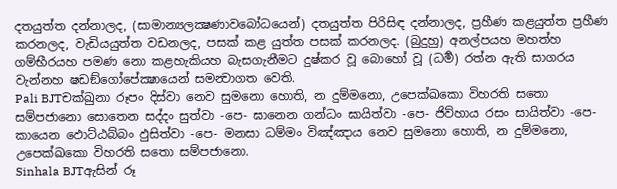දතයුත්ත දන්නාලද, (සාමාන්‍යලක්‍ෂණාවබෝධයෙන්) දතයුත්ත පිරිසිඳ දන්නාලද, ප්‍රහීණ කළයුත්ත ප්‍රහීණ කරනලද, වැඩියයුත්ත වඩනලද, පසක් කළ යුත්ත පසක් කරනලද. (බුදුහු) අනල්පයහ මහත්හ ගම්භීරයහ පමණ නො කළහැකියහ බැසගැනීමට දුෂ්කර වූ බොහෝ වූ (ධර්‍ම) රත්න ඇති සාගරය වැන්නහ ෂඩඞ්ගෝපේක්‍ෂායෙන් සමන්‍වාගත වෙති.
Pali BJTචක්ඛුනා රූපං දිස්වා නෙව සුමනො හොති, න දුම්මනො, උපෙක්ඛකො විහරති සතො සම්පජානො සොතෙන සද්දං සුත්වා -පෙ- ඝානෙන ගන්ධං ඝායිත්වා -පෙ- ජිව්හාය රසං සායිත්වා -පෙ- කායෙන ඵොට්ඨබ්බං ඵුසිත්වා -පෙ- මනසා ධම්මං විඤ්ඤාය නෙව සුමනො හොති, න දුම්මනො, උපෙක්ඛකො විහරති සතො සම්පජානො.
Sinhala BJTඇසින් රූ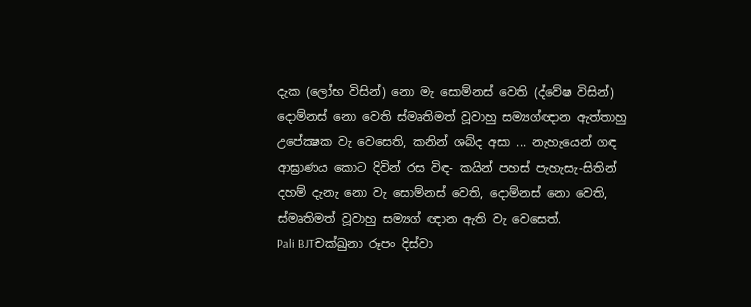දැක (ලෝභ විසින්) නො මැ සොම්නස් වෙති (ද්වේෂ විසින්) දොම්නස් නො වෙති ස්මෘතිමත් වූවාහු සම්‍යග්ඥාන ඇත්තාහු උපේක්‍ෂක වැ වෙසෙති, කනින් ශබ්ද අසා ... නැහැයෙන් ගඳ ආඝ්‍රාණය කොට දිවින් රස විඳ- කයින් පහස් පැහැසැ-සිතින් දහම් දැනැ නො වැ සොම්නස් වෙති, දොම්නස් නො වෙති, ස්මෘතිමත් වූවාහු සම්‍යග් ඥාන ඇති වැ වෙසෙත්.
Pali BJTචක්ඛුනා රූපං දිස්වා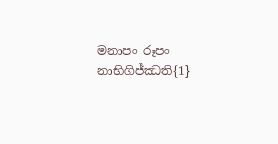මනාපං රූපං නාභිගිජ්ඣති{1}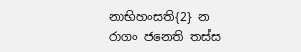නාභිහංසති{2} න රාගං ජනෙති තස්ස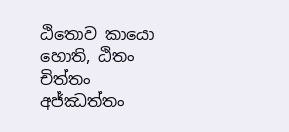ඨිතොව කායො හොති, ඨිතං චිත්තං අජ්ඣත්තං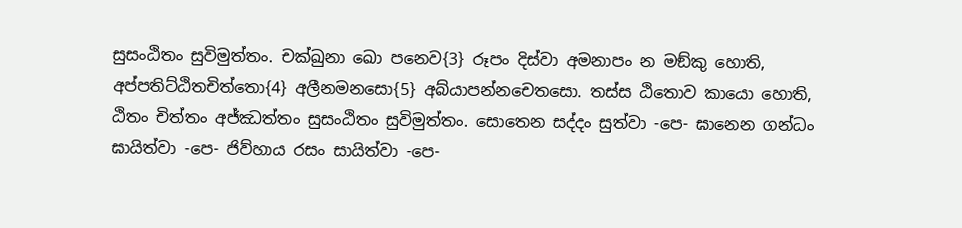සුසංඨිතං සුවිමුත්තං. චක්ඛුනා ඛො පනෙව{3} රූපං දිස්වා අමනාපං න මඞ්කු හොති, අප්පතිට්ඨිතචිත්තො{4} අලීනමනසො{5} අබ්යාපන්නචෙතසො. තස්ස ඨිතොව කායො හොති, ඨිතං චිත්තං අජ්ඣත්තං සුසංඨිතං සුවිමුත්තං. සොතෙන සද්දං සුත්වා -පෙ- ඝානෙන ගන්ධං ඝායිත්වා -පෙ- ජිව්හාය රසං සායිත්වා -පෙ-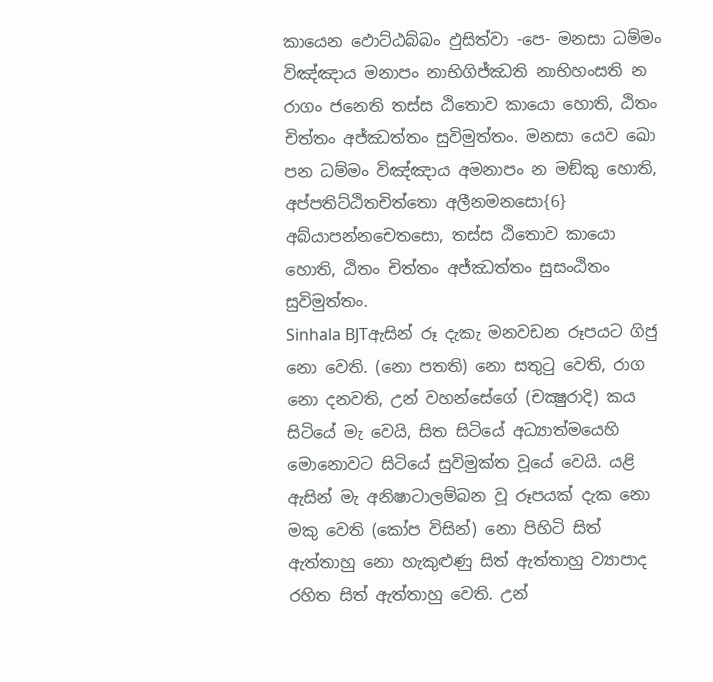කායෙන ඵොට්ඨබ්බං ඵුසිත්වා -පෙ- මනසා ධම්මං විඤ්ඤාය මනාපං නාභිගිජ්ඣති නාභිහංසති න රාගං ජනෙති තස්ස ඨිතොව කායො හොති, ඨිතං චිත්තං අජ්ඣත්තං සුවිමුත්තං. මනසා යෙව ඛො පන ධම්මං විඤ්ඤාය අමනාපං න මඞ්කු හොති, අප්පතිට්ඨිතචිත්තො අලීනමනසො{6} අබ්යාපන්නචෙතසො, තස්ස ඨිතොව කායො හොති, ඨිතං චිත්තං අජ්ඣත්තං සුසංඨිතං සුවිමුත්තං.
Sinhala BJTඇසින් රූ දැකැ මනවඩන රූපයට ගිජු නො වෙති. (නො පතති) නො සතුටු වෙති, රාග නො දනවති, උන් වහන්සේගේ (චක්‍ෂුරාදි) කය සිටියේ මැ වෙයි, සිත සිටියේ අධ්‍යාත්මයෙහි මොනොවට සිටියේ සුවිමුක්ත වූයේ වෙයි. යළි ඇසින් මැ අනිෂාටාලම්බන වූ රූපයක් දැක නො මකු වෙති (කෝප විසින්) නො පිහිටි සිත් ඇත්තාහු නො හැකුළුණු සිත් ඇත්තාහු ව්‍යාපාද රහිත සිත් ඇත්තාහු වෙති. උන්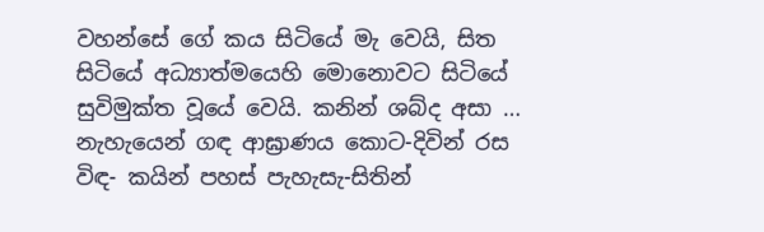වහන්සේ ගේ කය සිටියේ මැ වෙයි, සිත සිටියේ අධ්‍යාත්මයෙහි මොනොවට සිටියේ සුවිමුක්ත වූයේ වෙයි. කනින් ශබ්ද අසා ... නැහැයෙන් ගඳ ආඝ්‍රාණය කොට-දිවින් රස විඳ- කයින් පහස් පැහැසැ-සිතින්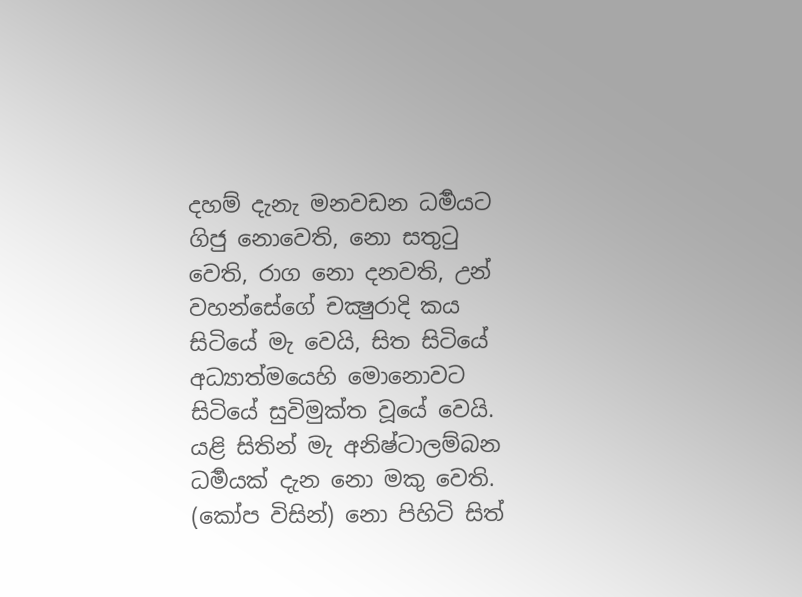දහම් දැනැ මනවඩන ධර්‍මයට ගිජු නොවෙති, නො සතුටු වෙති, රාග නො දනවති, උන් වහන්සේගේ චක්‍ෂුරාදි කය සිටියේ මැ වෙයි, සිත සිටියේ අධ්‍යාත්මයෙහි මොනොවට සිටියේ සුවිමුක්ත වූයේ වෙයි. යළි සිතින් මැ අනිෂ්ටාලම්බන ධර්‍මයක් දැන නො මකු වෙති. (කෝප විසින්) නො පිහිටි සිත්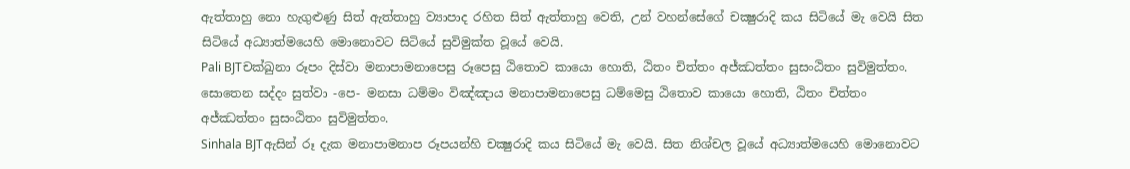ඇත්තාහු නො හැගුළුණු සිත් ඇත්තාහු ව්‍යාපාද රහිත සිත් ඇත්තාහු වෙති, උන් වහන්සේගේ චක්‍ෂුරාදි කය සිටියේ මැ වෙයි සිත සිටියේ අධ්‍යාත්මයෙහි මොනොවට සිටියේ සුවිමුක්ත වූයේ වෙයි.
Pali BJTචක්ඛුනා රූපං දිස්වා මනාපාමනාපෙසු රූපෙසු ඨිතොව කායො හොති, ඨිතං චිත්තං අජ්ඣත්තං සුසංඨිතං සුවිමුත්තං. සොතෙන සද්දං සුත්වා -පෙ- මනසා ධම්මං විඤ්ඤාය මනාපාමනාපෙසු ධම්මෙසු ඨිතොව කායො හොති, ඨිතං චිත්තං අජ්ඣත්තං සුසංඨිතං සුවිමුත්තං.
Sinhala BJTඇසින් රූ දැක මනාපාමනාප රූපයන්හි චක්‍ෂුරාදි කය සිටියේ මැ වෙයි. සිත නිශ්චල වූයේ අධ්‍යාත්මයෙහි මොනොවට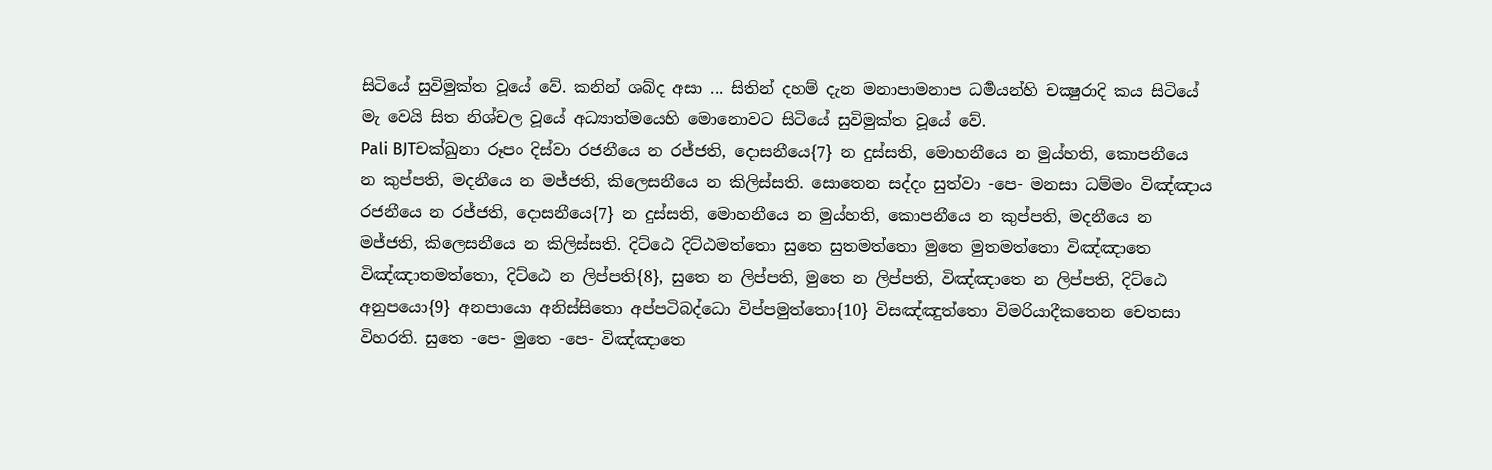සිටියේ සුවිමුක්ත වූයේ වේ. කනින් ශබ්ද අසා ... සිතින් දහම් දැන මනාපාමනාප ධර්‍මයන්හි චක්‍ෂුරාදි කය සිටියේ මැ වෙයි සිත නිශ්චල වූයේ අධ්‍යාත්මයෙහි මොනොවට සිටියේ සුවිමුක්ත වූයේ වේ.
Pali BJTචක්ඛුනා රූපං දිස්වා රජනීයෙ න රජ්ජති, දොසනීයෙ{7} න දුස්සති, මොහනීයෙ න මුය්හති, කොපනීයෙ න කුප්පති, මදනීයෙ න මජ්ජති, කිලෙසනීයෙ න කිලිස්සති. සොතෙන සද්දං සුත්වා -පෙ- මනසා ධම්මං විඤ්ඤාය රජනීයෙ න රජ්ජති, දොසනීයෙ{7} න දුස්සති, මොහනීයෙ න මුය්හති, කොපනීයෙ න කුප්පති, මදනීයෙ න මජ්ජති, කිලෙසනීයෙ න කිලිස්සති. දිට්ඨෙ දිට්ඨමත්තො සුතෙ සුතමත්තො මුතෙ මුතමත්තො විඤ්ඤාතෙ විඤ්ඤාතමත්තො, දිට්ඨෙ න ලිප්පති{8}, සුතෙ න ලිප්පති, මුතෙ න ලිප්පති, විඤ්ඤාතෙ න ලිප්පති, දිට්ඨෙ අනුපයො{9} අනපායො අනිස්සිතො අප්පටිබද්ධො විප්පමුත්තො{10} විසඤ්ඤුත්තො විමරියාදීකතෙන චෙතසා විහරති. සුතෙ -පෙ- මුතෙ -පෙ- විඤ්ඤාතෙ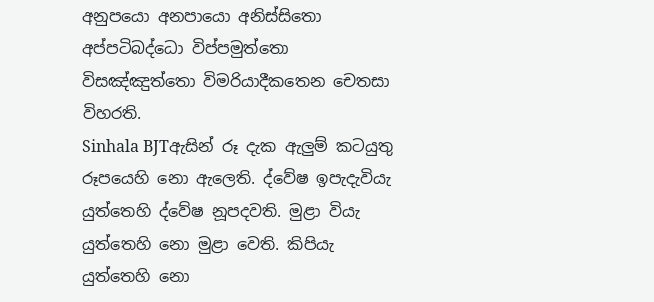අනුපයො අනපායො අනිස්සිතො අප්පටිබද්ධො විප්පමුත්තො විසඤ්ඤුත්තො විමරියාදීකතෙන චෙතසා විහරති.
Sinhala BJTඇසින් රූ දැක ඇලුම් කටයුතු රූපයෙහි නො ඇලෙති. ද්වේෂ ඉපැදැවියැ යුත්තෙහි ද්වේෂ නූපදවති. මුළා වියැ යුත්තෙහි නො මුළා වෙති. කිපියැ යුත්තෙහි නො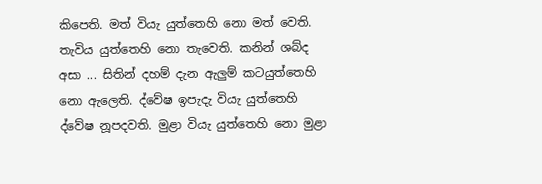කිපෙති. මත් වියැ යුත්තෙහි නො මත් වෙති. තැවිය යුත්තෙහි නො තැවෙති. කනින් ශබ්ද අසා ... සිතින් දහම් දැන ඇලුම් කටයුත්තෙහි නො ඇලෙති. ද්වේෂ ඉපැදැ වියැ යුත්තෙහි ද්වේෂ නූපදවති. මුළා වියැ යුත්තෙහි නො මුළා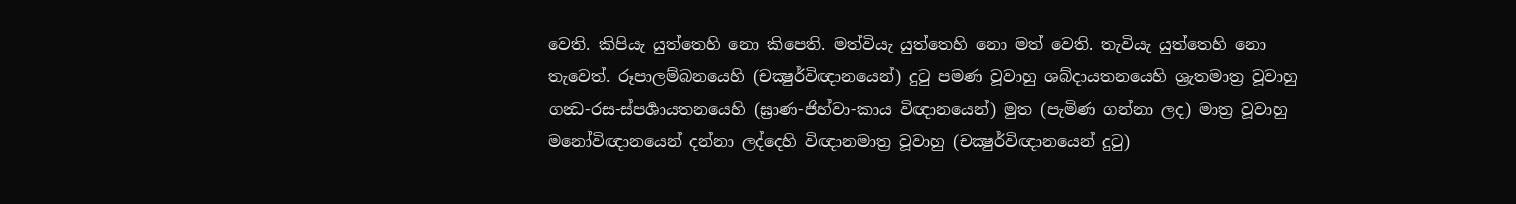වෙති. කිපියැ යුත්තෙහි නො කිපෙති. මත්වියැ යුත්තෙහි නො මත් වෙති. තැවියැ යුත්තෙහි නො තැවෙත්. රූපාලම්බනයෙහි (චක්‍ෂුර්විඥානයෙන්) දුටු පමණ වූවාහු ශබ්දායතනයෙහි ශ්‍රැතමාත්‍ර වූවාහු ගන්‍ධ-රස-ස්පර්‍ශායතනයෙහි (ඝ්‍රාණ-ජිහ්වා-කාය විඥානයෙන්) මුත (පැමිණ ගන්නා ලද) මාත්‍ර වූවාහු මනෝවිඥානයෙන් දන්නා ලද්දෙහි විඥානමාත්‍ර වූවාහු (චක්‍ෂුර්විඥානයෙන් දුටු)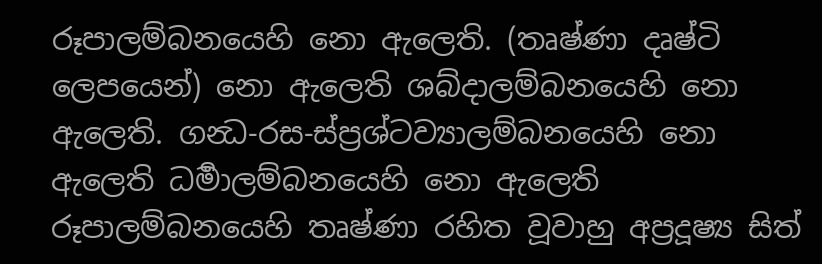රූපාලම්බනයෙහි නො ඇලෙති. (තෘෂ්ණා දෘෂ්ටි ලෙපයෙන්) නො ඇලෙති ශබ්දාලම්බනයෙහි නො ඇලෙති. ගන්‍ධ-රස-ස්ප්‍රශ්ටව්‍යාලම්බනයෙහි නො ඇලෙති ධර්‍මාලම්බනයෙහි නො ඇලෙති රූපාලම්බනයෙහි තෘෂ්ණා රහිත වූවාහු අප්‍රදූෂ්‍ය සිත්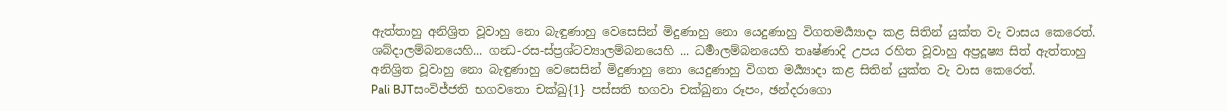ඇත්තාහු අනිශ්‍රිත වූවාහු නො බැඳුණාහු වෙසෙසින් මිදුණාහු නො යෙදුණාහු විගතමර්‍ය්‍යාදා කළ සිතින් යුක්ත වැ වාසය කෙරෙත්. ශබ්දාලම්බනයෙහි... ගන්‍ධ-රස-ස්ප්‍රශ්ටව්‍යාලම්බනයෙහි ... ධර්‍මාලම්බනයෙහි තෘෂ්ණාදි උපය රහිත වූවාහු අප්‍රදූෂ්‍ය සිත් ඇත්තාහු අනිශ්‍රිත වූවාහු නො බැඳුණාහු වෙසෙසින් මිදුණාහු නො යෙදුණාහු විගත මර්‍ය්‍යාදා කළ සිතින් යුක්ත වැ වාස කෙරෙත්.
Pali BJTසංවිජ්ජති භගවතො චක්ඛු{1} පස්සති භගවා චක්ඛුනා රූපං, ඡන්දරාගො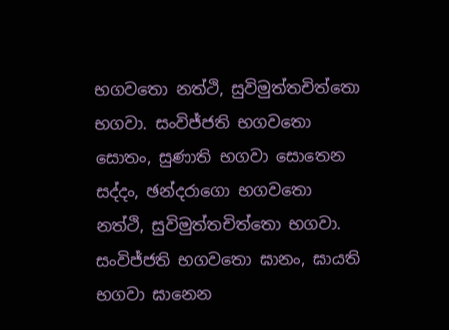භගවතො නත්ථි, සුවිමුත්තචිත්තො භගවා. සංවිජ්ජති භගවතො සොතං, සුණාති භගවා සොතෙන සද්දං, ඡන්දරාගො භගවතො නත්ථි, සුවිමුත්තචිත්තො භගවා. සංවිජ්ජති භගවතො ඝානං, ඝායති භගවා ඝානෙන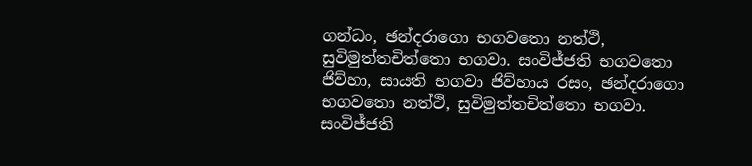ගන්ධං, ඡන්දරාගො භගවතො නත්ථි, සුවිමුත්තචිත්තො භගවා. සංවිජ්ජති භගවතො ජිව්හා, සායති භගවා ජිව්හාය රසං, ඡන්දරාගො භගවතො නත්ථි, සුවිමුත්තචිත්තො භගවා. සංවිජ්ජති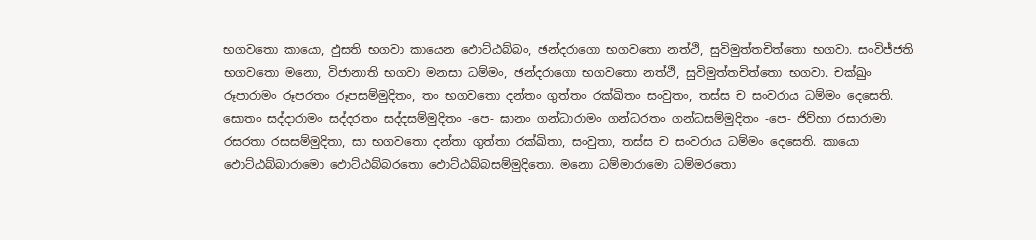භගවතො කායො, ඵුසති භගවා කායෙන ඵොට්ඨබ්බං, ඡන්දරාගො භගවතො නත්ථි, සුවිමුත්තචිත්තො භගවා. සංවිජ්ජති භගවතො මනො, විජානාති භගවා මනසා ධම්මං, ඡන්දරාගො භගවතො නත්ථි, සුවිමුත්තචිත්තො භගවා. චක්ඛුං රූපාරාමං රූපරතං රූපසම්මුදිතං, තං භගවතො දන්තං ගුත්තං රක්ඛිතං සංවුතං, තස්ස ච සංවරාය ධම්මං දෙසෙති. සොතං සද්දාරාමං සද්දරතං සද්දසම්මුදිතං -පෙ- ඝානං ගන්ධාරාමං ගන්ධරතං ගන්ධසම්මුදිතං -පෙ- ජිව්හා රසාරාමා රසරතා රසසම්මුදිතා, සා භගවතො දන්තා ගුත්තා රක්ඛිතා, සංවුතා, තස්ස ච සංවරාය ධම්මං දෙසෙති. කායො ඵොට්ඨබ්බාරාමො ඵොට්ඨබ්බරතො ඵොට්ඨබ්බසම්මුදිතො. මනො ධම්මාරාමො ධම්මරතො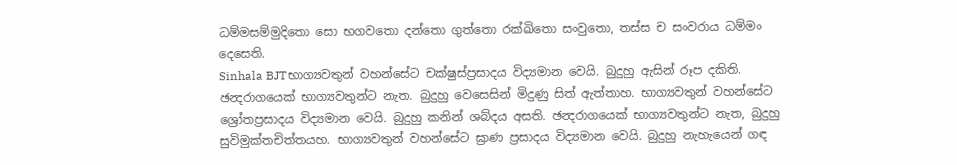ධම්මසම්මුදිතො සො භගවතො දන්තො ගුත්තො රක්ඛිතො සංවුතො, තස්ස ච සංවරාය ධම්මං දෙසෙති.
Sinhala BJTභාග්‍යවතුන් වහන්සේට චක්ෂුස්ප්‍රසාදය විද්‍යමාන වෙයි. බුදුහු ඇසින් රූප දකිති. ඡන්‍දරාගයෙක් භාග්‍යවතුන්ට නැත. බුදුහු වෙසෙසින් මිදුණු සිත් ඇත්තාහ. භාග්‍යවතුන් වහන්සේට ශ්‍රෝතප්‍රසාදය විද්‍යමාන වෙයි. බුදුහු කනින් ශබ්දය අසති. ඡන්‍දරාගයෙක් භාග්‍යවතුන්ට නැත, බුදුහු සුවිමුක්තචිත්තයහ. භාග්‍යවතුන් වහන්සේට ඝ්‍රාණ ප්‍රසාදය විද්‍යමාන වෙයි. බුදුහු නැහැයෙන් ගඳ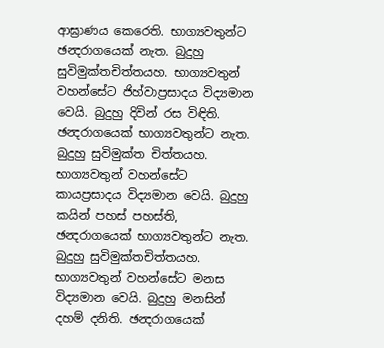ආඝ්‍රාණය කෙරෙති. භාග්‍යවතුන්ට ඡන්‍දරාගයෙක් නැත. බුදුහු සුවිමුක්තචිත්තයහ. භාග්‍යවතුන් වහන්සේට ජිහ්වාප්‍රසාදය විද්‍යමාන වෙයි. බුදුහු දිවින් රස විඳිති. ඡන්‍දරාගයෙක් භාග්‍යවතුන්ට නැත. බුදුහු සුවිමුක්ත චිත්තයහ. භාග්‍යවතුන් වහන්සේට කායප්‍රසාදය විද්‍යමාන වෙයි. බුදුහු කයින් පහස් පහස්ති, ඡන්‍දරාගයෙක් භාග්‍යවතුන්ට නැත. බුදුහු සුවිමුක්තචිත්තයහ. භාග්‍යවතුන් වහන්සේට මනස විද්‍යමාන වෙයි. බුදුහු මනසින් දහම් දනිති. ඡන්‍දරාගයෙක්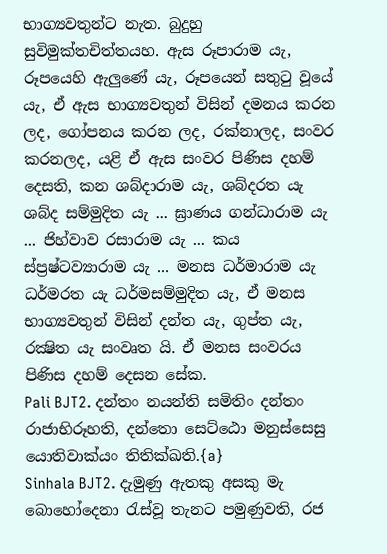භාග්‍යවතුන්ට නැත. බුදුහු සුවිමුක්තචිත්තයහ. ඇස රූපාරාම යැ, රූපයෙහි ඇලුණේ යැ, රූපයෙන් සතුටු වූයේ යැ, ඒ ඇස භාග්‍යවතුන් විසින් දමනය කරන ලද, ගෝපනය කරන ලද, රක්නාලද, සංවර කරනලද, යළි ඒ ඇස සංවර පිණිස දහම් දෙසති, කන ශබ්දාරාම යැ, ශබ්දරත යැ ශබ්ද සම්මුදිත යැ ... ඝ්‍රාණය ගන්ධාරාම යැ ... ජිහ්වාව රසාරාම යැ ... කය ස්ප්‍රෂ්ටව්‍යාරාම යැ ... මනස ධර්මාරාම යැ ධර්මරත යැ ධර්මසම්මුදිත යැ, ඒ මනස භාග්‍යවතුන් විසින් දන්ත යැ, ගුප්ත යැ, රක්‍ෂිත යැ සංවෘත යි. ඒ මනස සංවරය පිණිස දහම් දෙසන සේක.
Pali BJT2. දන්තං නයන්ති සමිතිං දන්තං රාජාභිරූහති, දන්තො සෙට්ඨො මනුස්සෙසු යොතිවාක්යං තිතික්ඛති.{a}
Sinhala BJT2. දැමුණු ඇතකු අසකු මැ බොහෝදෙනා රැස්වූ තැනට පමුණුවති, රජ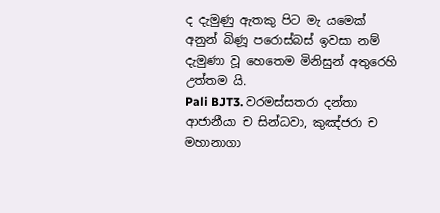ද දැමුණු ඇතකු පිට මැ යමෙක් අනුන් බිණූ පරොස්බස් ඉවසා නම් දැමුණා වූ හෙතෙම මිනිසුන් අතුරෙහි උත්තම යි.
Pali BJT3. වරමස්සතරා දන්තා ආජානීයා ච සින්ධවා, කුඤ්ජරා ච මහානාගා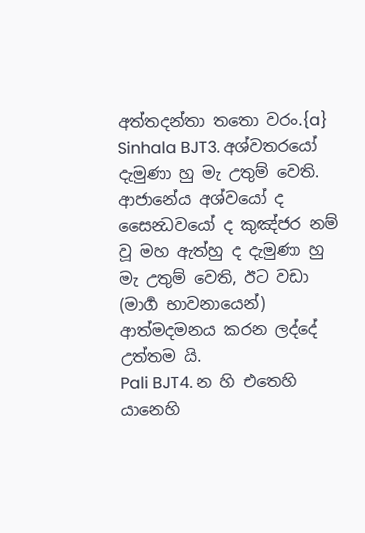අත්තදන්තා තතො වරං.{a}
Sinhala BJT3. අශ්වතරයෝ දැමුණා හු මැ උතුම් වෙති. ආජානේය අශ්වයෝ ද සෛන්‍ධවයෝ ද කුඤ්ජර නම් වූ මහ ඇත්හු ද දැමුණා හු මැ උතුම් වෙති, ඊට වඩා (මාර්‍ග භාවනායෙන්) ආත්මදමනය කරන ලද්දේ උත්තම යි.
Pali BJT4. න හි එතෙහි යානෙහි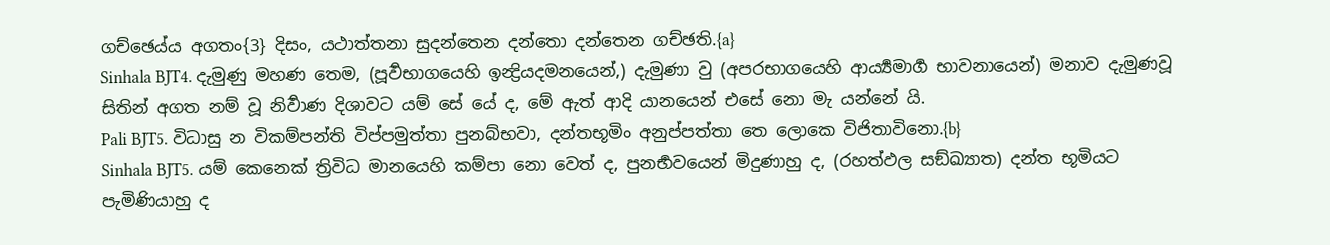ගච්ඡෙය්ය අගතං{3} දිසං, යථාත්තනා සුදන්තෙන දන්තො දන්තෙන ගච්ඡති.{a}
Sinhala BJT4. දැමුණු මහණ තෙම, (පූර්‍වභාගයෙහි ඉන්‍ද්‍රියදමනයෙන්,) දැමුණා වු (අපරභාගයෙහි ආර්‍ය්‍යමාර්‍ග භාවනායෙන්) මනාව දැමුණවූ සිතින් අගත නම් වූ නිර්‍වාණ දිශාවට යම් සේ යේ ද, මේ ඇත් ආදි යානයෙන් එසේ නො මැ යන්නේ යි.
Pali BJT5. විධාසු න විකම්පන්ති විප්පමුත්තා පුනබ්භවා, දන්තභූමිං අනුප්පත්තා තෙ ලොකෙ විජිතාවිනො.{b}
Sinhala BJT5. යම් කෙනෙක් ත්‍රිවිධ මානයෙහි කම්පා නො වෙත් ද, පුනර්‍භවයෙන් මිදුණාහු ද, (රහත්ඵල සඞ්ඛ්‍යාත) දන්ත භූමියට පැමිණියාහු ද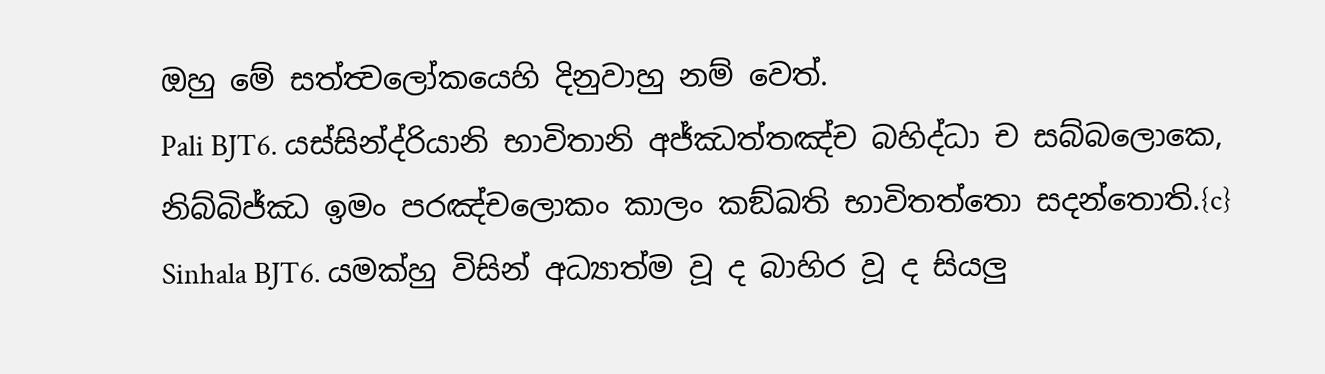ඔහු මේ සත්ත්‍වලෝකයෙහි දිනුවාහු නම් වෙත්.
Pali BJT6. යස්සින්ද්රියානි භාවිතානි අජ්ඣත්තඤ්ච බහිද්ධා ච සබ්බලොකෙ, නිබ්බිජ්ඣ ඉමං පරඤ්චලොකං කාලං කඞ්ඛති භාවිතත්තො සදන්තොති.{c}
Sinhala BJT6. යමක්හු විසින් අධ්‍යාත්ම වූ ද බාහිර වූ ද සියලු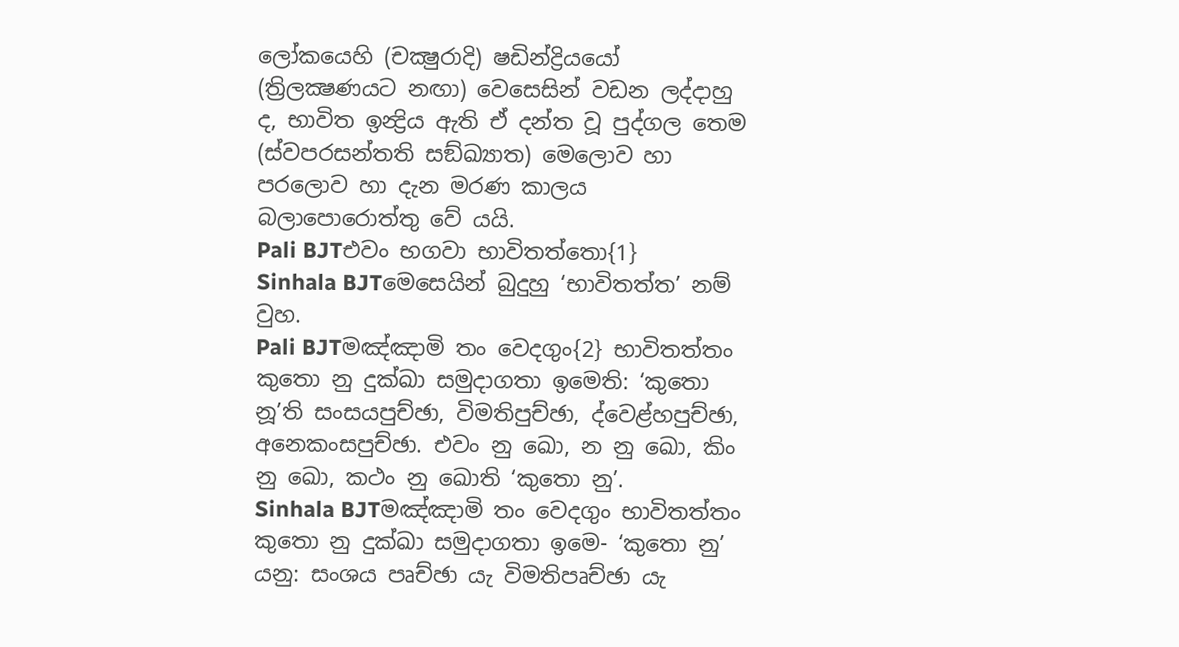ලෝකයෙහි (චක්‍ෂුරාදි) ෂඩින්ද්‍රියයෝ (ත්‍රිලක්‍ෂණයට නඟා) වෙසෙසින් වඩන ලද්දාහු ද, භාවිත ඉන්‍ද්‍රිය ඇති ඒ දන්ත වූ පුද්ගල තෙම (ස්වපරසන්තති සඞ්ඛ්‍යාත) මෙලොව හා පරලොව හා දැන මරණ කාලය බලාපොරොත්තු වේ යයි.
Pali BJTඑවං භගවා භාවිතත්තො{1}
Sinhala BJTමෙසෙයින් බුදුහු ‘භාවිතත්ත’ නම් වුහ.
Pali BJTමඤ්ඤාමි තං වෙදගුං{2} භාවිතත්තං කුතො නු දුක්ඛා සමුදාගතා ඉමෙති: ‘කුතො නූ’ති සංසයපුච්ඡා, විමතිපුච්ඡා, ද්වෙළ්හපුච්ඡා, අනෙකංසපුච්ඡා. එවං නු ඛො, න නු ඛො, කිං නු ඛො, කථං නු ඛොති ‘කුතො නු’.
Sinhala BJTමඤ්ඤාමි තං වෙදගුං භාවිතත්තං කුතො නු දුක්ඛා සමුදාගතා ඉමෙ- ‘කුතො නු’ යනු: සංශය පෘච්ඡා යැ විමතිපෘච්ඡා යැ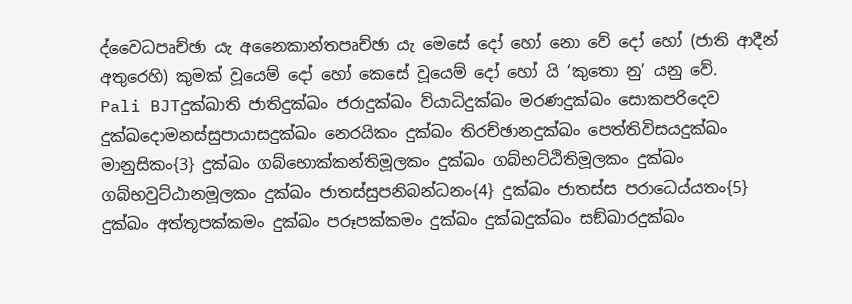ද්වෛධපෘච්ඡා යැ අනෛකාන්තපෘච්ඡා යැ මෙසේ දෝ හෝ නො වේ දෝ හෝ (ජාති ආදීන් අතුරෙහි) කුමක් වූයෙම් දෝ හෝ කෙසේ වූයෙම් දෝ හෝ යි ‘කුතො නු’ යනු වේ.
Pali BJTදුක්ඛාති ජාතිදුක්ඛං ජරාදුක්ඛං ව්යාධිදුක්ඛං මරණදුක්ඛං සොකපරිදෙව දුක්ඛදොමනස්සුපායාසදුක්ඛං නෙරයිකං දුක්ඛං තිරච්ඡානදුක්ඛං පෙත්තිවිසයදුක්ඛං මානුසිකං{3} දුක්ඛං ගබ්භොක්කන්තිමූලකං දුක්ඛං ගබ්භට්ඨිතිමූලකං දුක්ඛං ගබ්භවුට්ඨානමූලකං දුක්ඛං ජාතස්සුපනිබන්ධනං{4} දුක්ඛං ජාතස්ස පරාධෙය්යතං{5} දුක්ඛං අත්තූපක්කමං දුක්ඛං පරූපක්කමං දුක්ඛං දුක්ඛදුක්ඛං සඞ්ඛාරදුක්ඛං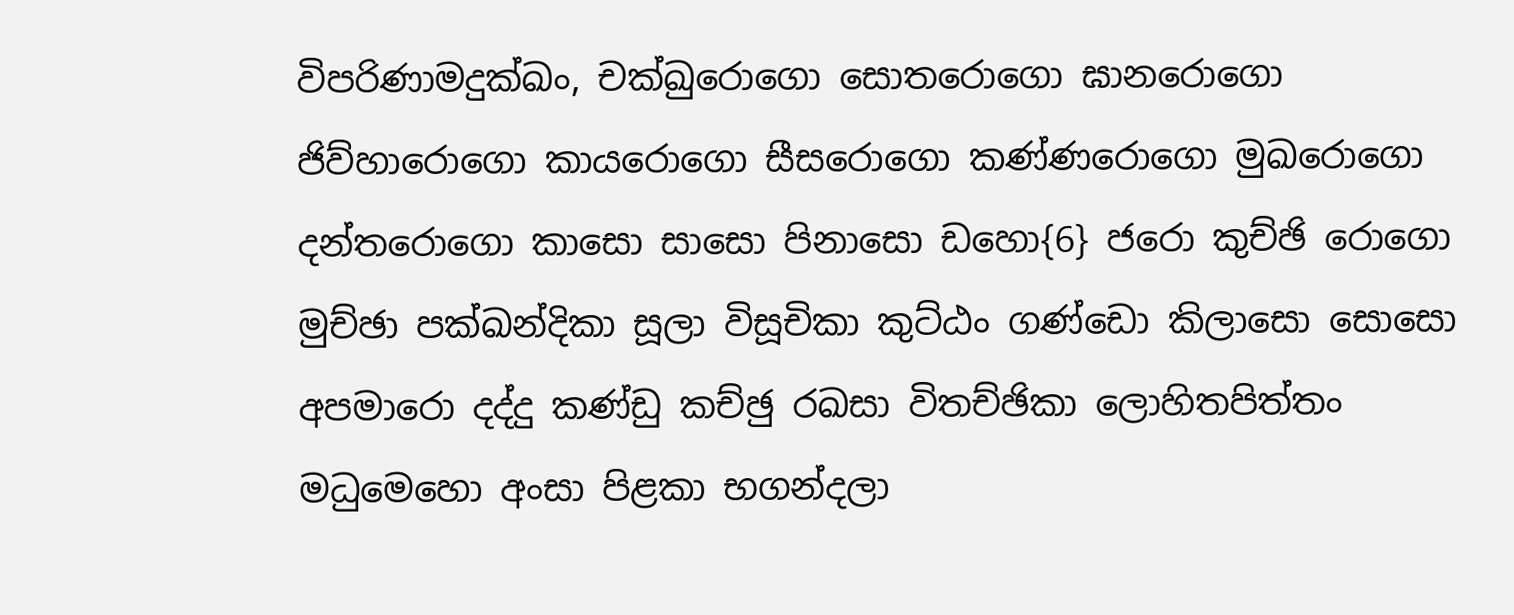විපරිණාමදුක්ඛං, චක්ඛුරොගො සොතරොගො ඝානරොගො ජිව්හාරොගො කායරොගො සීසරොගො කණ්ණරොගො මුඛරොගො දන්තරොගො කාසො සාසො පිනාසො ඩහො{6} ජරො කුච්ඡි රොගො මුච්ඡා පක්ඛන්දිකා සූලා විසූචිකා කුට්ඨං ගණ්ඩො කිලාසො සොසො අපමාරො දද්දු කණ්ඩු කච්ඡු රඛසා විතච්ඡිකා ලොහිතපිත්තං මධුමෙහො අංසා පිළකා භගන්දලා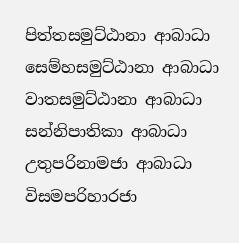පිත්තසමුට්ඨානා ආබාධා සෙම්හසමුට්ඨානා ආබාධා වාතසමුට්ඨානා ආබාධා සන්නිපාතිකා ආබාධා උතුපරිනාමජා ආබාධා විසමපරිහාරජා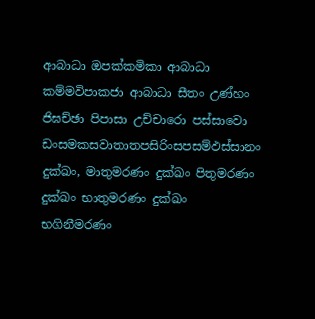ආබාධා ඔපක්කමිකා ආබාධා කම්මවිපාකජා ආබාධා සීතං උණ්හං ජිඝච්ඡා පිපාසා උච්චාරො පස්සාවො ඩංසමකසවාතාතපසිරිංසපසම්ඵස්සානං දුක්ඛං, මාතුමරණං දුක්ඛං පිතුමරණං දුක්ඛං භාතුමරණං දුක්ඛං භගිනීමරණං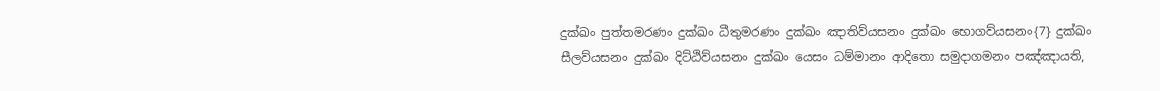දුක්ඛං පුත්තමරණං දුක්ඛං ධීතුමරණං දුක්ඛං ඤාතිව්යසනං දුක්ඛං භොගව්යසනං{7} දුක්ඛං සීලව්යසනං දුක්ඛං දිට්ඨිව්යසනං දුක්ඛං යෙසං ධම්මානං ආදිතො සමුදාගමනං පඤ්ඤායති,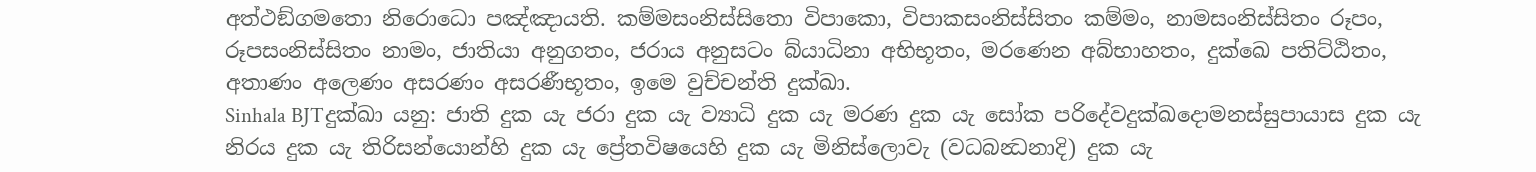අත්ථඞ්ගමතො නිරොධො පඤ්ඤායති. කම්මසංනිස්සිතො විපාකො, විපාකසංනිස්සිතං කම්මං, නාමසංනිස්සිතං රූපං, රූපසංනිස්සිතං නාමං, ජාතියා අනුගතං, ජරාය අනුසටං බ්යාධිනා අභිභූතං, මරණෙන අබ්භාහතං, දුක්ඛෙ පතිට්ඨිතං, අතාණං අලෙණං අසරණං අසරණීභූතං, ඉමෙ වුච්චන්ති දුක්ඛා.
Sinhala BJTදුක්‍ඛා යනු: ජාති දුක යැ ජරා දුක යැ ව්‍යාධි දුක යැ මරණ දුක යැ සෝක පරිදේවදුක්ඛදොමනස්සුපායාස දුක යැ නිරය දුක යැ තිරිසන්යොන්හි දුක යැ ප්‍රේතවිෂයෙහි දුක යැ මිනිස්ලොවැ (වධබන්‍ධනාදි) දුක යැ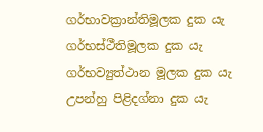ගර්භාවක්‍රාන්තිමූලක දුක යැ ගර්භස්ථීතිමූලක දුක යැ ගර්භව්‍යුත්ථාන මූලක දුක යැ උපන්හු පිළිදග්නා දුක යැ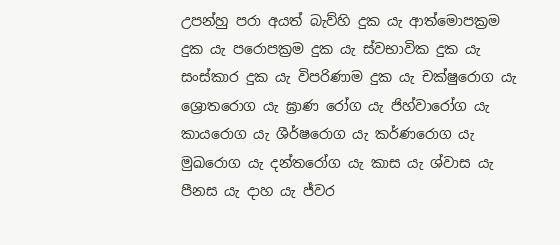උපන්හු පරා අයත් බැව්හි දුක යැ ආත්මොපක්‍රම දුක යැ පරොපක්‍රම දුක යැ ස්වභාවික දුක යැ සංස්කාර දුක යැ විපරිණාම දුක යැ චක්ෂුරොග යැ ශ්‍රොතරොග යැ ඝ්‍රාණ රෝග යැ ජිහ්වාරෝග යැ කායරොග යැ ශීර්ෂරොග යැ කර්ණරොග යැ මුඛරොග යැ දන්තරෝග යැ කාස යැ ශ්වාස යැ පීනස යැ දාහ යැ ජ්වර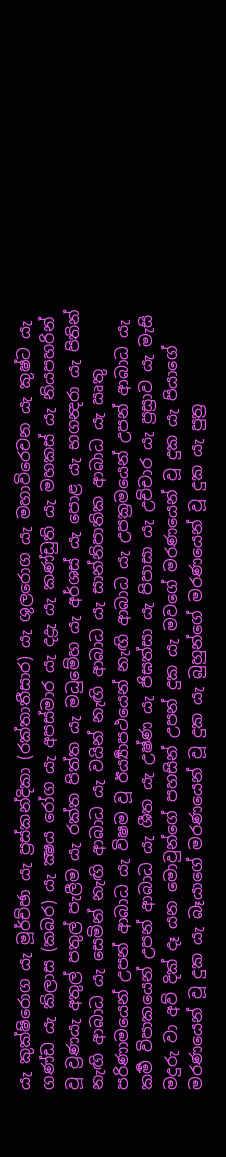යැ කුක්ෂිරොග යැ මූර්ච්ඡා යැ ප්‍රස්කන්දිකා (රක්තාතීසාර) යැ ශුලරොග යැ මහාවිරෙචන යැ කුෂ්ට යැ ගණ්ඩ යැ කිලාස (කබර) යැ ක්‍ෂය රෝග යැ අපස්මාර යැ දද්‍රැ යැ කණ්ඩුති යැ මහකස් යැ නියපහරින් වූ ව්‍රණයැ අතුල් පතුල් පැලීම යැ රක්ත පිත්ත යැ මධුමේහ යැ අර්ශස් යැ පොළ යැ භගන්‍දරා යැ පිතින් නැඟි ආබාධ යැ සෙමින් නැඟි ආබාධ යැ වයින් නැඟි ආබාධ යැ සාන්නිපාතික ආබාධ යැ ඍතු පරිණාමයෙන් උපන් ආබාධ යැ විෂම වූ ඊර්‍ය්‍යාපථයෙන් නැඟි ආබාධ යැ උපක්‍රමයෙන් උපන් ආබාධ යැ කර්‍ම විපාකයෙන් උපන් ආබාධ යැ ශීත යැ උෂ්ණ යැ ජිඝත්සා යැ පිපාසා යැ උච්චාර යැ ප්‍රස්‍රාව යැ මැසි මදුරු වා අව් දික් දෑ යන මොවුන්ගේ පහසින් උපන් දුක යැ මවගේ මරණයෙන් වූ දුක යැ පියාගේ මරණයෙන් වූ දුක යැ බෑයාගේ මරණයෙන් වූ දුක යැ බුහුන්ගේ මරණයෙන් වූ දුක යැ පුත්‍ර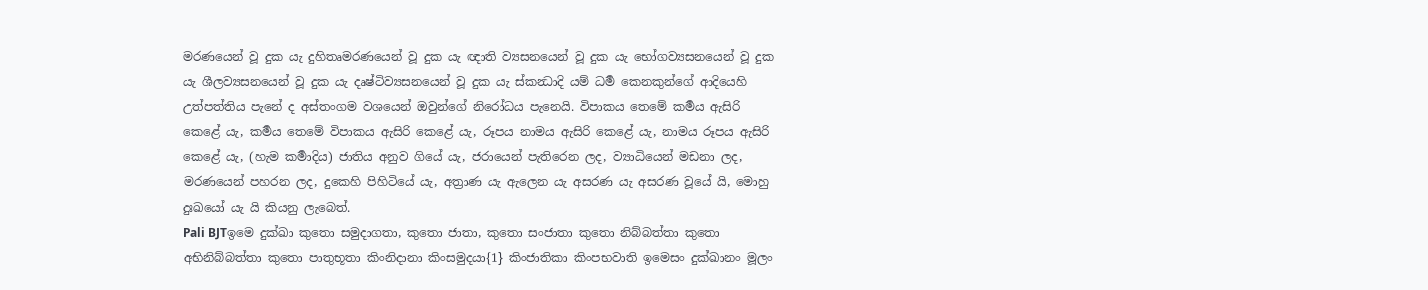මරණයෙන් වූ දුක යැ දුහිතෘමරණයෙන් වූ දුක යැ ඥාති ව්‍යසනයෙන් වූ දුක යැ භෝගව්‍යසනයෙන් වූ දුක යැ ශීලව්‍යසනයෙන් වූ දුක යැ දෘෂ්ටිව්‍යසනයෙන් වූ දුක යැ ස්කන්‍ධාදි යම් ධර්‍ම කෙනකුන්ගේ ආදියෙහි උත්පත්තිය පැනේ ද අස්තංගම වශයෙන් ඔවුන්ගේ නිරෝධය පැනෙයි. විපාකය තෙමේ කර්‍මය ඇසිරි කෙළේ යැ, කර්‍මය තෙමේ විපාකය ඇසිරි කෙළේ යැ, රූපය නාමය ඇසිරි කෙළේ යැ, නාමය රූපය ඇසිරි කෙළේ යැ, (හැම කර්‍මාදිය) ජාතිය අනුව ගියේ යැ, ජරායෙන් පැතිරෙන ලද, ව්‍යාධියෙන් මඩනා ලද, මරණයෙන් පහරන ලද, දුකෙහි පිහිටියේ යැ, අත්‍රාණ යැ ඇලෙන යැ අසරණ යැ අසරණ වූයේ යි, මොහු දුඃඛයෝ යැ යි කියනු ලැබෙත්.
Pali BJTඉමෙ දුක්ඛා කුතො සමුදාගතා, කුතො ජාතා, කුතො සංජාතා කුතො නිබ්බත්තා කුතො අභිනිබ්බත්තා කුතො පාතුභූතා කිංනිදානා කිංසමුදයා{1} කිංජාතිකා කිංපභවාති ඉමෙසං දුක්ඛානං මූලං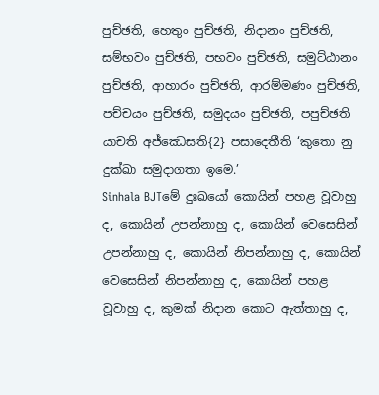පුච්ඡති, හෙතුං පුච්ඡති, නිදානං පුච්ඡති, සම්භවං පුච්ඡති, පභවං පුච්ඡති, සමුට්ඨානං පුච්ඡති, ආහාරං පුච්ඡති, ආරම්මණං පුච්ඡති, පච්චයං පුච්ඡති, සමුදයං පුච්ඡති, පපුච්ඡති යාචති අජ්ඣෙසති{2} පසාදෙතීති ‘කුතො නු දුක්ඛා සමුදාගතා ඉමෙ.’
Sinhala BJTමේ දුඃඛයෝ කොයින් පහළ වූවාහු ද, කොයින් උපන්නාහු ද, කොයින් වෙසෙසින් උපන්නාහු ද, කොයින් නිපන්නාහු ද, කොයින් වෙසෙසින් නිපන්නාහු ද, කොයින් පහළ වූවාහු ද, කුමක් නිදාන කොට ඇත්තාහු ද,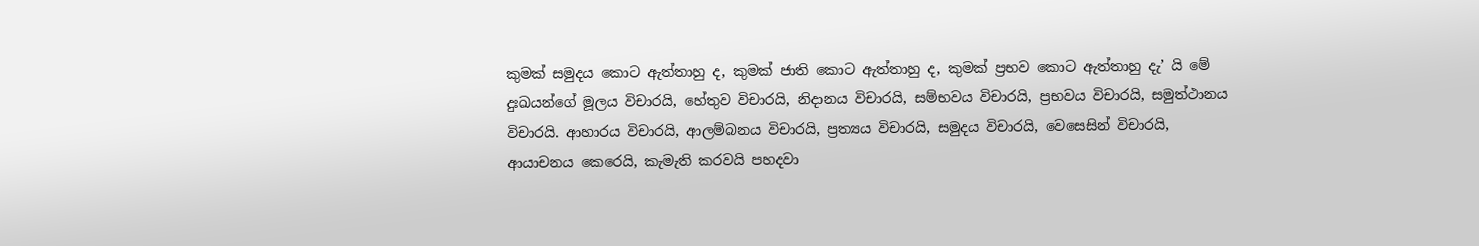කුමක් සමුදය කොට ඇත්තාහු ද, කුමක් ජාති කොට ඇත්තාහු ද, කුමක් ප්‍රභව කොට ඇත්තාහු දැ’ යි මේ දුඃඛයන්ගේ මූලය විචාරයි, හේතුව විචාරයි, නිදානය විචාරයි, සම්භවය විචාරයි, ප්‍රභවය විචාරයි, සමුත්ථානය විචාරයි. ආහාරය විචාරයි, ආලම්බනය විචාරයි, ප්‍රත්‍යය විචාරයි, සමුදය විචාරයි, වෙසෙසින් විචාරයි, ආයාචනය කෙරෙයි, කැමැති කරවයි පහදවා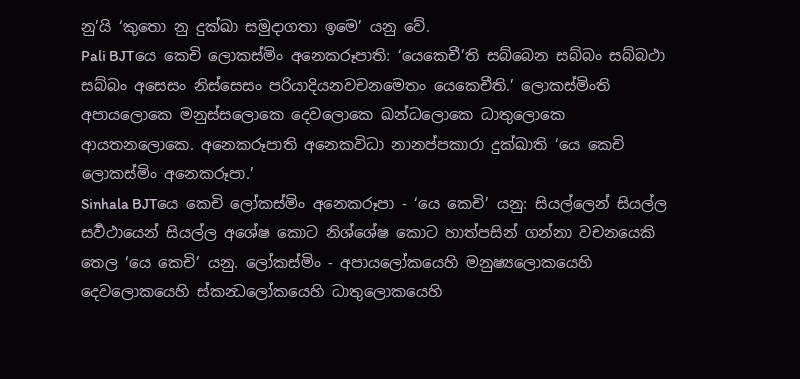නු’යි ‘කුතො නු දුක්ඛා සමුදාගතා ඉමෙ’ යනු වේ.
Pali BJTයෙ කෙචි ලොකස්මිං අනෙකරූපාති: ‘යෙකෙචී’ති සබ්බෙන සබ්බං සබ්බථා සබ්බං අසෙසං නිස්සෙසං පරියාදියනවචනමෙතං යෙකෙචීති.’ ලොකස්මිංති අපායලොකෙ මනුස්සලොකෙ දෙවලොකෙ ඛන්ධලොකෙ ධාතුලොකෙ ආයතනලොකෙ. අනෙකරූපාති අනෙකවිධා නානප්පකාරා දුක්ඛාති ‘යෙ කෙචි ලොකස්මිං අනෙකරූපා.’
Sinhala BJTයෙ කෙචි ලෝකස්මිං අනෙකරූපා - ‘යෙ කෙචි’ යනු: සියල්ලෙන් සියල්ල සර්‍වථායෙන් සියල්ල අශේෂ කොට නිශ්ශේෂ කොට හාත්පසින් ගන්නා වචනයෙකි තෙල ‘යෙ කෙචි’ යනු. ලෝකස්මිං - අපායලෝකයෙහි මනුෂ්‍යලොකයෙහි දෙවලොකයෙහි ස්කන්‍ධලෝකයෙහි ධාතුලොකයෙහි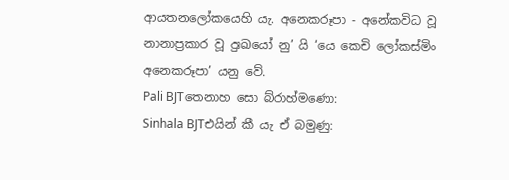ආයතනලෝකයෙහි යැ. අනෙකරූපා - අනේකවිධ වූ නානාප්‍රකාර වූ දුඃඛයෝ නු’ යි ‘යෙ කෙචි ලෝකස්මිං අනෙකරූපා’ යනු වේ.
Pali BJTතෙනාහ සො බ්රාහ්මණො:
Sinhala BJTඑයින් කී යැ ඒ බමුණු: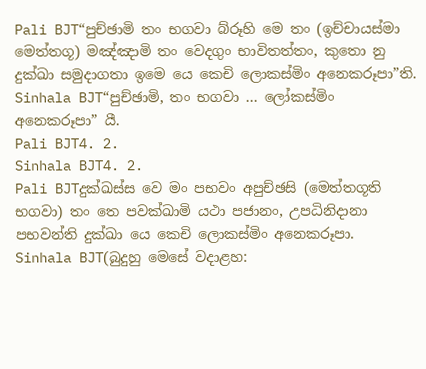Pali BJT“පුච්ඡාමි තං භගවා බ්රූහි මෙ තං (ඉච්චායස්මා මෙත්තගූ) මඤ්ඤාමි තං වෙදගුං භාවිතත්තං, කුතො නු දුක්ඛා සමුදාගතා ඉමෙ යෙ කෙචි ලොකස්මිං අනෙකරූපා”ති.
Sinhala BJT“පුච්ඡාමි, තං භගවා ... ලෝකස්මිං අනෙකරූපා” යී.
Pali BJT4. 2.
Sinhala BJT4. 2.
Pali BJTදුක්ඛස්ස වෙ මං පභවං අපුච්ඡසි (මෙත්තගූති භගවා) තං තෙ පවක්ඛාමි යථා පජානං, උපධිනිදානා පභවන්ති දුක්ඛා යෙ කෙචි ලොකස්මිං අනෙකරූපා.
Sinhala BJT(බුදුහු මෙසේ වදාළහ: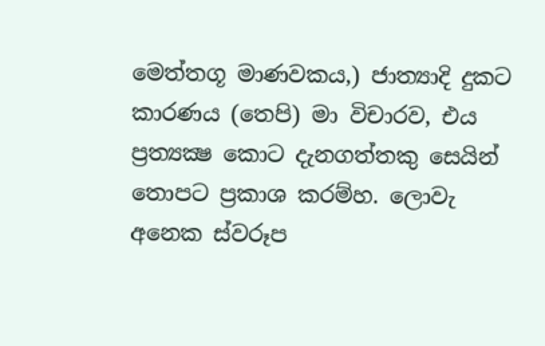මෙත්තගූ මාණවකය,) ජාත්‍යාදි දුකට කාරණය (තෙපි) මා විචාරව, එය ප්‍රත්‍යක්‍ෂ කොට දැනගත්තකු සෙයින් තොපට ප්‍රකාශ කරම්හ. ලොවැ අනෙක ස්වරූප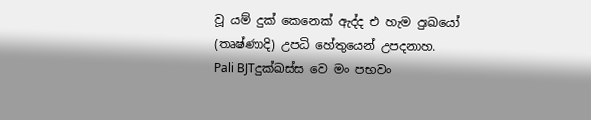වූ යම් දුක් කෙනෙක් ඇද්ද එ හැම දුඃඛයෝ (තෘෂ්ණාදි) උපධි හේතුයෙන් උපදනාහ.
Pali BJTදුක්ඛස්ස වෙ මං පභවං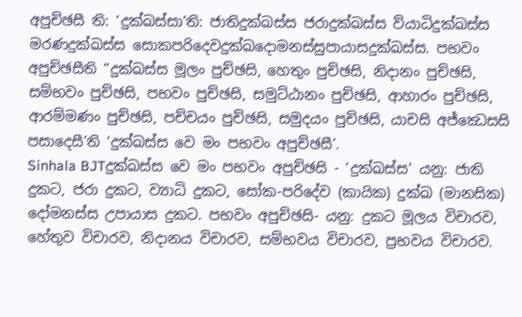අපුච්ඡසී ති: ‘දුක්ඛස්සා’ති: ජාතිදුක්ඛස්ස ජරාදුක්ඛස්ස ව්යාධිදුක්ඛස්ස මරණදුක්ඛස්ස සොකපරිදෙවදුක්ඛදොමනස්සුපායාසදුක්ඛස්ස. පභවං අපුච්ඡසීති “දුක්ඛස්ස මූලං පුච්ඡසි, හෙතුං පුච්ඡසි, නිදානං පුච්ඡසි, සම්භවං පුච්ඡසි, පභවං පුච්ඡසි, සමුට්ඨානං පුච්ඡසි, ආහාරං පුච්ඡසි, ආරම්මණං පුච්ඡසි, පච්චයං පුච්ඡසි, සමුදයං පුච්ඡසි, යාචසි අජ්ඣෙසසි පසාදෙසී’ති ‘දුක්ඛස්ස වෙ මං පභවං අපුච්ඡසී’.
Sinhala BJTදුක්ඛස්ස වෙ මං පභවං අපුච්ඡසි - ‘දුක්ඛස්ස’ යනු: ජාති දුකට, ජරා දුකට, ව්‍යාධි දුකට, සෝක-පරිදේව (කායික) දුක්ඛ (මානසික) දෝමනස්ස උපායාස දුකට. පභවං අපුච්ඡසි- යනු: දුකට මූලය විචාරව, හේතුව විචාරව, නිදානය විචාරව, සම්භවය විචාරව, ප්‍රභවය විචාරව.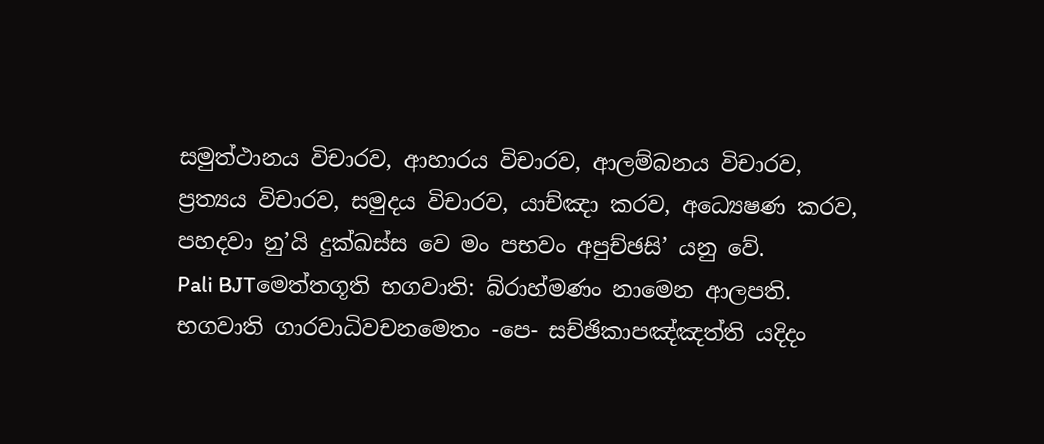සමුත්ථානය විචාරව, ආහාරය විචාරව, ආලම්බනය විචාරව, ප්‍රත්‍යය විචාරව, සමුදය විචාරව, යාච්ඤා කරව, අධ්‍යෙෂණ කරව, පහදවා නු’යි දුක්ඛස්ස වෙ මං පභවං අපුච්ඡසි’ යනු වේ.
Pali BJTමෙත්තගූති භගවාති: බ්රාහ්මණං නාමෙන ආලපති. භගවාති ගාරවාධිවචනමෙතං -පෙ- සච්ඡිකාපඤ්ඤත්ති යදිදං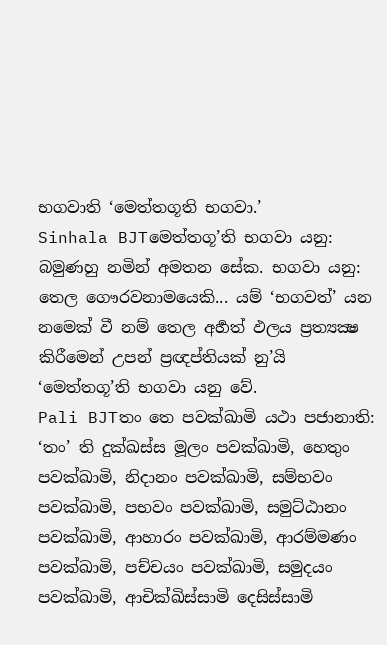භගවාති ‘මෙත්තගූති භගවා.’
Sinhala BJTමෙත්තගූ’ති භගවා යනු: බමුණහු නමින් අමතන සේක. භගවා යනු: තෙල ගෞරවනාමයෙකි... යම් ‘භගවත්’ යන නමෙක් වී නම් තෙල අර්‍හත් ඵලය ප්‍රත්‍යක්‍ෂ කිරීමෙන් උපන් ප්‍රඥප්තියක් නු’යි ‘මෙත්තගූ’ති භගවා යනු වේ.
Pali BJTතං තෙ පවක්ඛාමි යථා පජානාති: ‘තං’ ති දුක්ඛස්ස මූලං පවක්ඛාමි, හෙතුං පවක්ඛාමි, නිදානං පවක්ඛාමි, සම්භවං පවක්ඛාමි, පභවං පවක්ඛාමි, සමුට්ඨානං පවක්ඛාමි, ආහාරං පවක්ඛාමි, ආරම්මණං පවක්ඛාමි, පච්චයං පවක්ඛාමි, සමුදයං පවක්ඛාමි, ආචික්ඛිස්සාමි දෙසිස්සාමි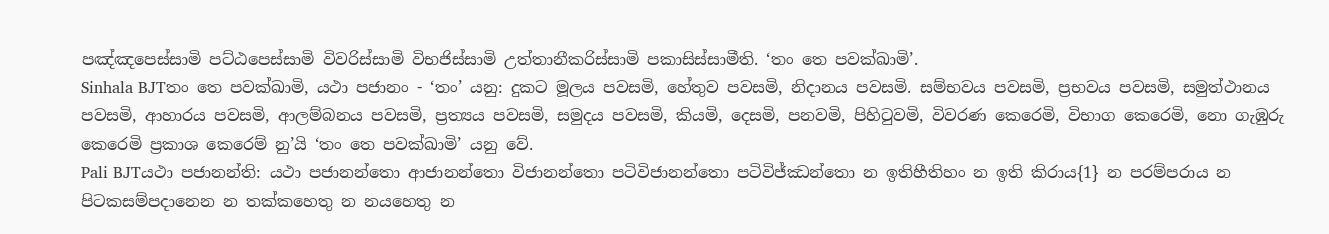පඤ්ඤපෙස්සාමි පට්ඨපෙස්සාමි විවරිස්සාමි විභජිස්සාමි උත්තානීකරිස්සාමි පකාසිස්සාමීති. ‘තං තෙ පවක්ඛාමි’.
Sinhala BJTතං තෙ පවක්ඛාමි, යථා පජානං - ‘තං’ යනු: දුකට මූලය පවසමි, හේතුව පවසමි, නිදානය පවසමි. සම්භවය පවසමි, ප්‍රභවය පවසමි, සමුත්ථානය පවසමි, ආහාරය පවසමි, ආලම්බනය පවසමි, ප්‍රත්‍යය පවසමි, සමුදය පවසමි, කියමි, දෙසමි, පනවමි, පිහිටුවමි, විවරණ කෙරෙමි, විභාග කෙරෙමි, නො ගැඹුරු කෙරෙමි ප්‍රකාශ කෙරෙම් නු’යි ‘තං තෙ පවක්ඛාමි’ යනු වේ.
Pali BJTයථා පජානන්ති: යථා පජානන්තො ආජානන්තො විජානන්තො පටිවිජානන්තො පටිවිජ්ඣන්තො න ඉතිහීතිහං න ඉති කිරාය{1} න පරම්පරාය න පිටකසම්පදානෙන න තක්කහෙතු න නයහෙතු න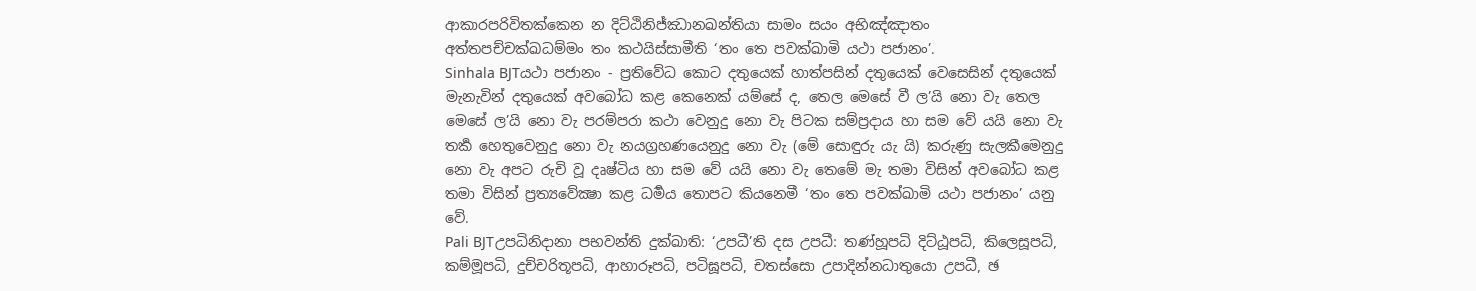ආකාරපරිවිතක්කෙන න දිට්ඨිනිජ්ඣානඛන්තියා සාමං සයං අභිඤ්ඤාතං අත්තපච්චක්ඛධම්මං තං කථයිස්සාමීති ‘තං තෙ පවක්ඛාමි යථා පජානං’.
Sinhala BJTයථා පජානං - ප්‍රතිවේධ කොට දතුයෙක් හාත්පසින් දතුයෙක් වෙසෙසින් දතුයෙක් මැනැවින් දතුයෙක් අවබෝධ කළ කෙනෙක් යම්සේ ද, තෙල මෙසේ වී ල’යි නො වැ තෙල මෙසේ ල’යි නො වැ පරම්පරා කථා වෙනුදු නො වැ පිටක සම්ප්‍රදාය හා සම වේ යයි නො වැ තර්‍ක හෙතුවෙනුදු නො වැ නයග්‍රහණයෙනුදු නො වැ (මේ සොඳුරු යැ යි) කරුණු සැලකීමෙනුදු නො වැ අපට රුචි වූ දෘෂ්ටිය හා සම වේ යයි නො වැ තෙමේ මැ තමා විසින් අවබෝධ කළ තමා විසින් ප්‍රත්‍යවේක්‍ෂා කළ ධර්‍මය තොපට කියනෙමී ‘තං තෙ පවක්ඛාමි යථා පජානං’ යනු වේ.
Pali BJTඋපධිනිදානා පභවන්ති දුක්ඛාති: ‘උපධී’ති දස උපධී: තණ්හූපධි දිට්ඨූපධි, කිලෙසූපධි, කම්මූපධි, දුච්චරිතූපධි, ආහාරූපධි, පටිඝූපධි, චතස්සො උපාදින්නධාතුයො උපධී, ඡ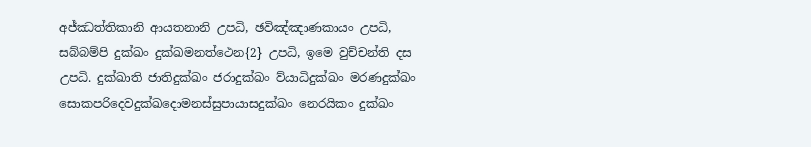අජ්ඣත්තිකානි ආයතනානි උපධි, ඡවිඤ්ඤාණකායං උපධි, සබ්බම්පි දුක්ඛං දුක්ඛමනත්ථෙන{2} උපධි, ඉමෙ වුච්චන්ති දස උපධි. දුක්ඛාති ජාතිදුක්ඛං ජරාදුක්ඛං ව්යාධිදුක්ඛං මරණදුක්ඛං සොකපරිදෙවදුක්ඛදොමනස්සුපායාසදුක්ඛං නෙරයිකං දුක්ඛං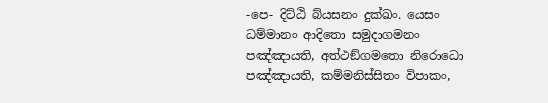-පෙ- දිට්ඨි බ්යසනං දුක්ඛං. යෙසං ධම්මානං ආදිතො සමුදාගමනං පඤ්ඤායති, අත්ථඞ්ගමතො නිරොධො පඤ්ඤායති, කම්මනිස්සිතං විපාකං,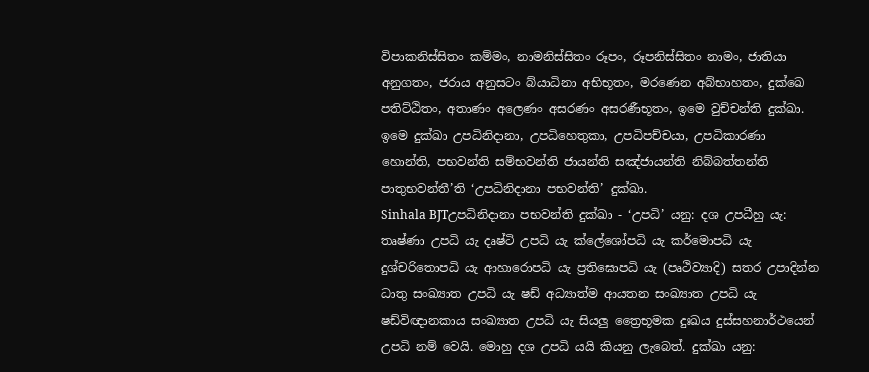විපාකනිස්සිතං කම්මං, නාමනිස්සිතං රූපං, රූපනිස්සිතං නාමං, ජාතියා අනුගතං, ජරාය අනුසටං බ්යාධිනා අභිභූතං, මරණෙන අබ්භාහතං, දුක්ඛෙ පතිට්ඨිතං, අතාණං අලෙණං අසරණං අසරණීභූතං, ඉමෙ වුච්චන්ති දුක්ඛා. ඉමෙ දුක්ඛා උපධිනිදානා, උපධිහෙතුකා, උපධිපච්චයා, උපධිකාරණා හොන්ති, පභවන්ති සම්භවන්ති ජායන්ති සඤ්ජායන්ති නිබ්බත්තන්ති පාතුභවන්තී’ති ‘උපධිනිදානා පභවන්ති’ දුක්ඛා.
Sinhala BJTඋපධිනිදානා පභවන්ති දුක්ඛා - ‘උපධි’ යනු: දශ උපධීහු යැ: තෘෂ්ණා උපධි යැ දෘෂ්ටි උපධි යැ ක්ලේශෝපධි යැ කර්මොපධි යැ දුශ්චරිතොපධි යැ ආහාරොපධි යැ ප්‍රතිඝොපධි යැ (පෘථිව්‍යාදි) සතර උපාදින්න ධාතු සංඛ්‍යාත උපධි යැ ෂඩ් අධ්‍යාත්ම ආයතන සංඛ්‍යාත උපධි යැ ෂඩ්විඥානකාය සංඛ්‍යාත උපධි යැ සියලු ත්‍රෛභූමක දුඃඛය දුස්සහනාර්ථයෙන් උපධි නම් වෙයි. මොහු දශ උපධි යයි කියනු ලැබෙත්. දුක්ඛා යනු: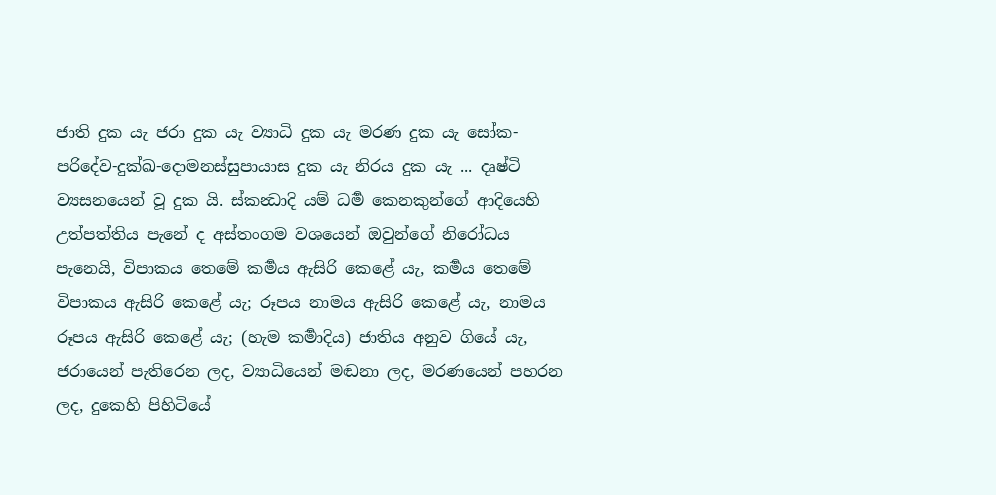ජාති දුක යැ ජරා දුක යැ ව්‍යාධි දුක යැ මරණ දුක යැ සෝක-පරිදේව-දුක්ඛ-දොමනස්සුපායාස දුක යැ නිරය දුක යැ ... දෘෂ්ටි ව්‍යසනයෙන් වූ දුක යි. ස්කන්‍ධාදි යම් ධර්‍ම කෙනකුන්ගේ ආදියෙහි උත්පත්තිය පැනේ ද අස්තංගම වශයෙන් ඔවුන්ගේ නිරෝධය පැනෙයි, විපාකය තෙමේ කර්‍මය ඇසිරි කෙළේ යැ, කර්‍මය තෙමේ විපාකය ඇසිරි කෙළේ යැ; රූපය නාමය ඇසිරි කෙළේ යැ, නාමය රූපය ඇසිරි කෙළේ යැ; (හැම කර්‍මාදිය) ජාතිය අනුව ගියේ යැ, ජරායෙන් පැතිරෙන ලද, ව්‍යාධියෙන් මඬනා ලද, මරණයෙන් පහරන ලද, දුකෙහි පිහිටියේ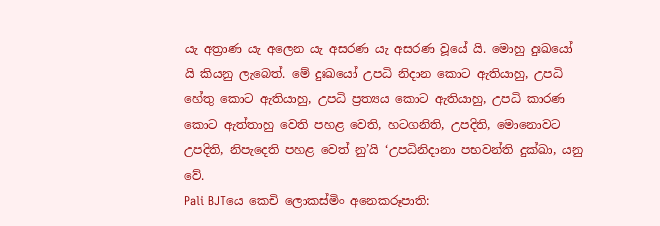යැ අත්‍රාණ යැ අලෙන යැ අසරණ යැ අසරණ වූයේ යි. මොහු දුඃඛයෝ යි කියනු ලැබෙත්. මේ දුඃඛයෝ උපධි නිදාන කොට ඇතියාහු, උපධි හේතු කොට ඇතියාහු, උපධි ප්‍රත්‍යය කොට ඇතියාහු, උපධි කාරණ කොට ඇත්තාහු වෙති පහළ වෙති, හටගනිති, උපදිති, මොනොවට උපදිති, නිපැදෙති පහළ වෙත් නු’යි ‘උපධිනිදානා පභවන්ති දුක්ඛා, යනු වේ.
Pali BJTයෙ කෙචි ලොකස්මිං අනෙකරූපාති: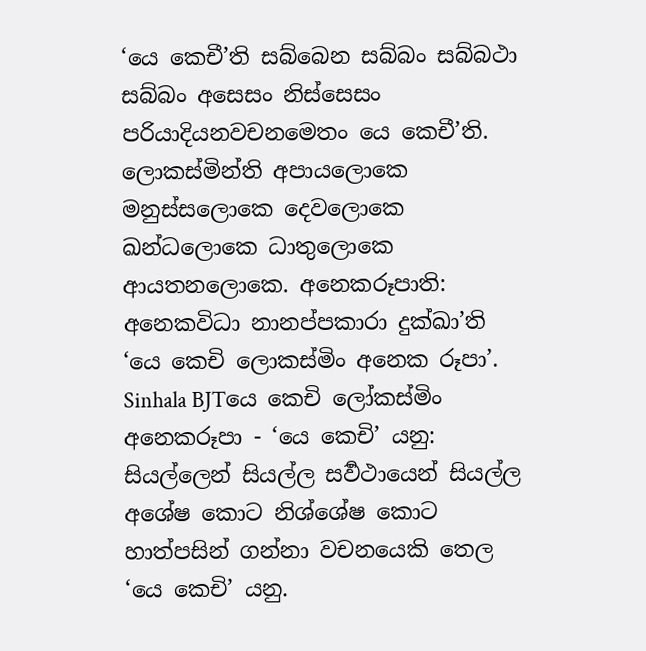‘යෙ කෙචී’ති සබ්බෙන සබ්බං සබ්බථා සබ්බං අසෙසං නිස්සෙසං පරියාදියනවචනමෙතං යෙ කෙචී’ති. ලොකස්මින්ති අපායලොකෙ මනුස්සලොකෙ දෙවලොකෙ ඛන්ධලොකෙ ධාතුලොකෙ ආයතනලොකෙ. අනෙකරූපාති: අනෙකවිධා නානප්පකාරා දුක්ඛා’ති ‘යෙ කෙචි ලොකස්මිං අනෙක රූපා’.
Sinhala BJTයෙ කෙචි ලෝකස්මිං අනෙකරූපා - ‘යෙ කෙචි’ යනු: සියල්ලෙන් සියල්ල සර්‍වථායෙන් සියල්ල අශේෂ කොට නිශ්ශේෂ කොට හාත්පසින් ගන්නා වචනයෙකි තෙල ‘යෙ කෙචි’ යනු.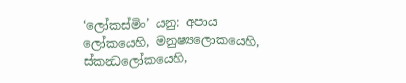‘ලෝකස්මිං’ යනු: අපාය ලෝකයෙහි, මනුෂ්‍යලොකයෙහි, ස්කන්‍ධලෝකයෙහි,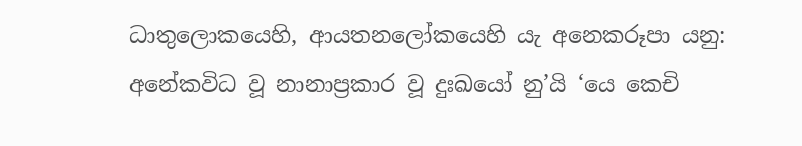ධාතුලොකයෙහි, ආයතනලෝකයෙහි යැ අනෙකරූපා යනු: අනේකවිධ වූ නානාප්‍රකාර වූ දුඃඛයෝ නු’යි ‘යෙ කෙචි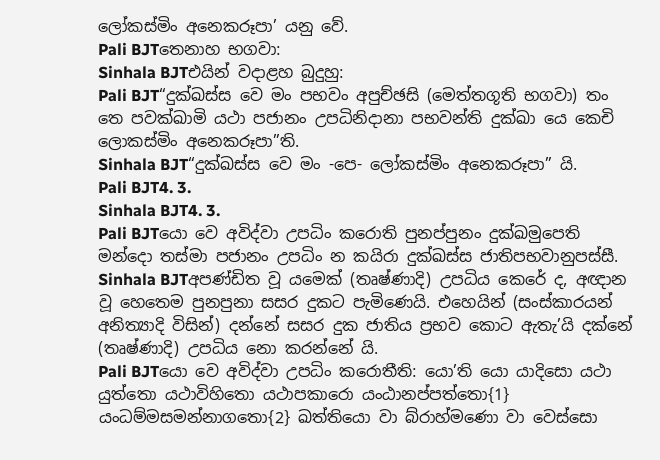ලෝකස්මිං අනෙකරූපා’ යනු වේ.
Pali BJTතෙනාහ භගවා:
Sinhala BJTඑයින් වදාළහ බුදුහු:
Pali BJT“දුක්ඛස්ස වෙ මං පභවං අපුච්ඡසි (මෙත්තගූති භගවා) තං තෙ පවක්ඛාමි යථා පජානං උපධිනිදානා පභවන්ති දුක්ඛා යෙ කෙචි ලොකස්මිං අනෙකරූපා”ති.
Sinhala BJT“දුක්ඛස්ස වෙ මං -පෙ- ලෝකස්මිං අනෙකරූපා” යි.
Pali BJT4. 3.
Sinhala BJT4. 3.
Pali BJTයො වෙ අවිද්වා උපධිං කරොති පුනප්පුනං දුක්ඛමුපෙති මන්දො තස්මා පජානං උපධිං න කයිරා දුක්ඛස්ස ජාතිපභවානුපස්සී.
Sinhala BJTඅපණ්ඩිත වූ යමෙක් (තෘෂ්ණාදි) උපධිය කෙරේ ද, අඥාන වූ හෙතෙම පුනපුනා සසර දුකට පැමිණෙයි. එහෙයින් (සංස්කාරයන් අනිත්‍යාදි විසින්) දන්නේ සසර දුක ජාතිය ප්‍රභව කොට ඇතැ’යි දක්නේ (තෘෂ්ණාදි) උපධිය නො කරන්නේ යි.
Pali BJTයො වෙ අවිද්වා උපධිං කරොතීති: යො’ති යො යාදිසො යථා යුත්තො යථාවිහිතො යථාපකාරො යංඨානප්පත්තො{1} යංධම්මසමන්නාගතො{2} ඛත්තියො වා බ්රාහ්මණො වා වෙස්සො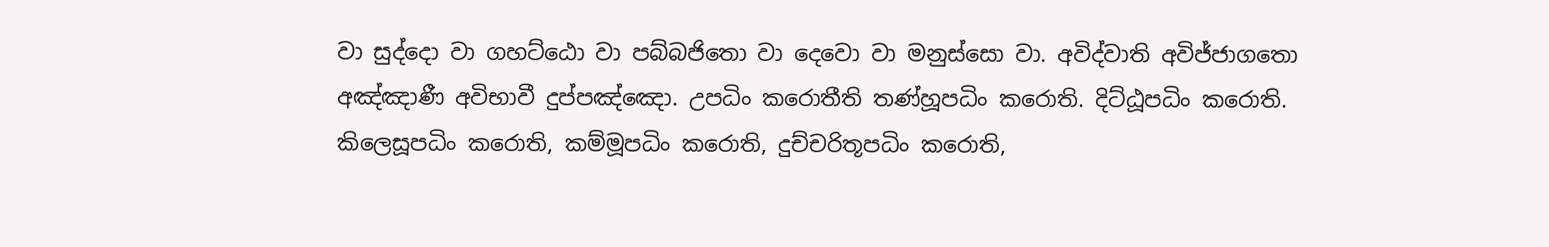වා සුද්දො වා ගහට්ඨො වා පබ්බජිතො වා දෙවො වා මනුස්සො වා. අවිද්වාති අවිජ්ජාගතො අඤ්ඤාණී අවිභාවී දුප්පඤ්ඤො. උපධිං කරොතීති තණ්හූපධිං කරොති. දිට්ඨූපධිං කරොති. කිලෙසූපධිං කරොති, කම්මූපධිං කරොති, දුච්චරිතූපධිං කරොති,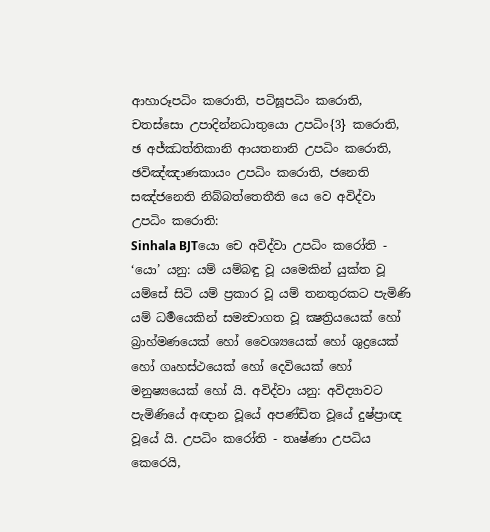ආහාරූපධිං කරොති, පටිඝූපධිං කරොති, චතස්සො උපාදින්නධාතුයො උපධිං{3} කරොති, ඡ අජ්ඣත්තිකානි ආයතනානි උපධිං කරොති, ඡවිඤ්ඤාණකායං උපධිං කරොති, ජනෙති සඤ්ජනෙති නිබ්බත්තෙතීති යෙ වෙ අවිද්වා උපධිං කරොති:
Sinhala BJTයො චෙ අවිද්වා උපධිං කරෝති - ‘යො’ යනු: යම් යම්බඳු වූ යමෙකින් යුක්ත වූ යම්සේ සිටි යම් ප්‍රකාර වූ යම් තනතුරකට පැමිණි යම් ධර්‍මයෙකින් සමන්‍වාගත වූ ක්‍ෂත්‍රියයෙක් හෝ බ්‍රාහ්මණයෙක් හෝ වෛශ්‍යයෙක් හෝ ශුද්‍රයෙක් හෝ ගෘහස්ථයෙක් හෝ දෙවියෙක් හෝ මනුෂ්‍යයෙක් හෝ යි. අවිද්වා යනු: අවිද්‍යාවට පැමිණියේ අඥාන වූයේ අපණ්ඩිත වූයේ දුෂ්ප්‍රාඥ වූයේ යි. උපධිං කරෝති - තෘෂ්ණා උපධිය කෙරෙයි,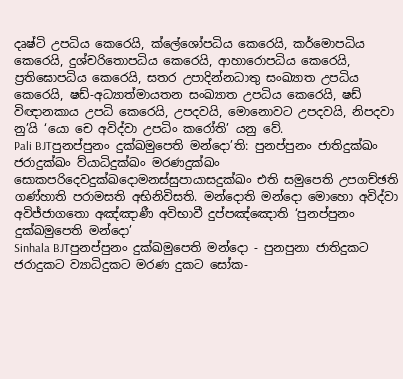දෘෂ්ටි උපධිය කෙරෙයි, ක්ලේශෝපධිය කෙරෙයි, කර්මොපධිය කෙරෙයි, දුශ්චරිතොපධිය කෙරෙයි, ආහාරොපධිය කෙරෙයි, ප්‍රතිඝොපධිය කෙරෙයි, සතර උපාදින්නධාතු සංඛ්‍යාත උපධිය කෙරෙයි, ෂඩ්-අධ්‍යාත්මායතන සංඛ්‍යාත උපධිය කෙරෙයි, ෂඩ් විඥානකාය උපධි කෙරෙයි, උපදවයි, මොනොවට උපදවයි, නිපදවා නු’යි ‘යො චෙ අවිද්වා උපධිං කරෝති’ යනු වේ.
Pali BJTපුනප්පුනං දුක්ඛමුපෙති මන්දො’ති: පුනප්පුනං ජාතිදුක්ඛං ජරාදුක්ඛං ව්යාධිදුක්ඛං මරණදුක්ඛං සොකපරිදෙවදුක්ඛදොමනස්සුපායාසදුක්ඛං එති සමුපෙති උපගච්ඡති ගණ්හාති පරාමසති අභිනිවිසති. මන්දොති මන්දො මොහො අවිද්වා අවිජ්ජාගතො අඤ්ඤාණී අවිභාවී දුප්පඤ්ඤොති ‘පුනප්පුනං දුක්ඛමුපෙති මන්දො’
Sinhala BJTපුනප්පුනං දුක්ඛමුපෙති මන්දො - පුනපුනා ජාතිදුකට ජරාදුකට ව්‍යාධිදුකට මරණ දුකට සෝක-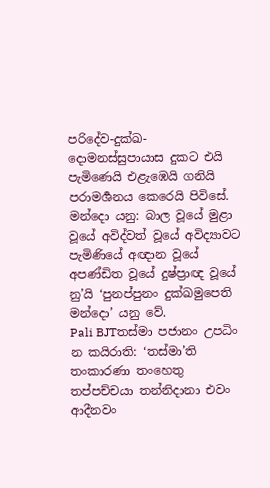පරිදේව-දුක්ඛ-දොමනස්සුපායාස දුකට එයි පැමිණෙයි එළැඹෙයි ගනියි පරාමර්‍ශනය කෙරෙයි පිවිසේ. මන්දො යනු: බාල වූයේ මුළා වූයේ අවිද්වත් වූයේ අවිද්‍යාවට පැමිණියේ අඥාන වූයේ අපණ්ඩිත වූයේ දුෂ්ප්‍රාඥ වූයේ නු’යි ‘පුනප්පුනං දුක්ඛමුපෙති මන්දො’ යනු වේ.
Pali BJTතස්මා පජානං උපධිං න කයිරාති: ‘තස්මා’ති තංකාරණා තංහෙතු තප්පච්චයා තන්නිදානා එවං ආදීනවං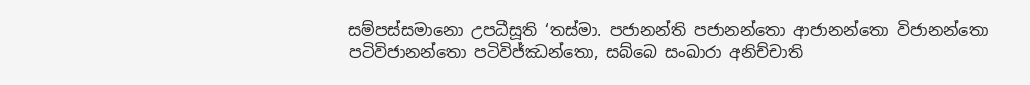සම්පස්සමානො උපධීසූති ‘තස්මා. පජානන්ති පජානන්තො ආජානන්තො විජානන්තො පටිවිජානන්තො පටිවිජ්ඣන්තො, සබ්බෙ සංඛාරා අනිච්චාති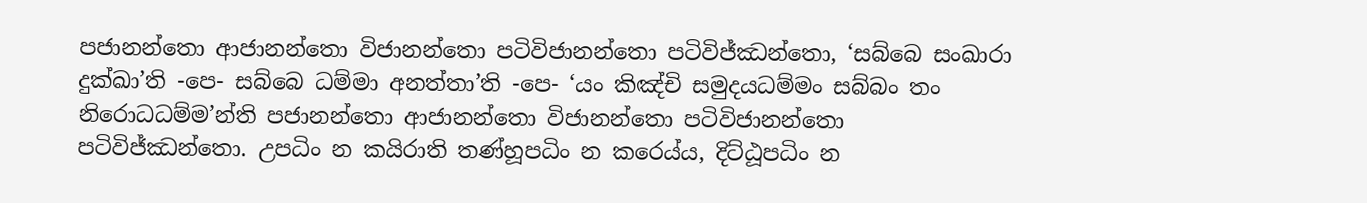පජානන්තො ආජානන්තො විජානන්තො පටිවිජානන්තො පටිවිජ්ඣන්තො, ‘සබ්බෙ සංඛාරා දුක්ඛා’ති -පෙ- සබ්බෙ ධම්මා අනත්තා’ති -පෙ- ‘යං කිඤ්චි සමුදයධම්මං සබ්බං තං නිරොධධම්ම’න්ති පජානන්තො ආජානන්තො විජානන්තො පටිවිජානන්තො පටිවිජ්ඣන්තො. උපධිං න කයිරාති තණ්හූපධිං න කරෙය්ය, දිට්ඨූපධිං න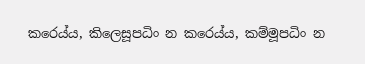කරෙය්ය, කිලෙසූපධිං න කරෙය්ය, කම්මූපධිං න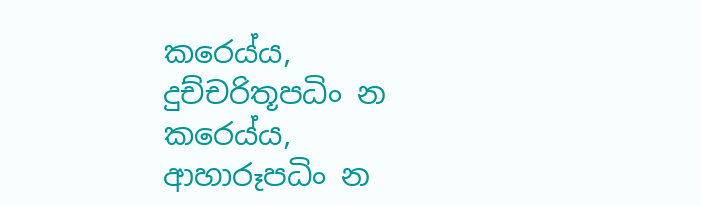කරෙය්ය, දුච්චරිතූපධිං න කරෙය්ය, ආහාරූපධිං න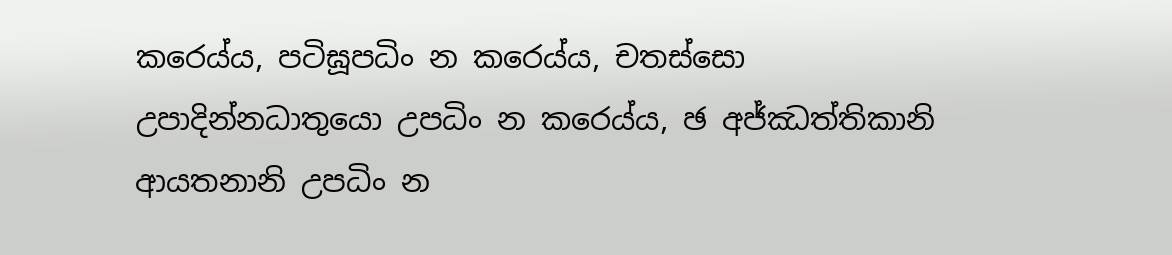කරෙය්ය, පටිඝූපධිං න කරෙය්ය, චතස්සො උපාදින්නධාතුයො උපධිං න කරෙය්ය, ඡ අජ්ඣත්තිකානි ආයතනානි උපධිං න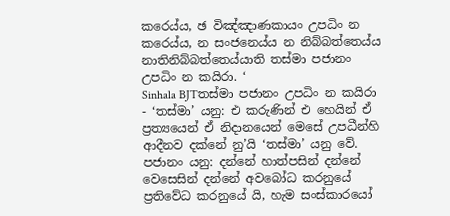කරෙය්ය, ඡ විඤ්ඤාණකායං උපධිං න කරෙය්ය, න සංජනෙය්ය න නිබ්බත්තෙය්ය නාතිනිබ්බත්තෙය්යාති තස්මා පජානං උපධිං න කයිරා. ‘
Sinhala BJTතස්මා පජානං උපධිං න කයිරා - ‘තස්මා’ යනු: එ කරුණින් එ හෙයින් ඒ ප්‍රත්‍යයෙන් ඒ නිදානයෙන් මෙසේ උපධීන්හි ආදීනව දක්නේ නු’යි ‘තස්මා’ යනු වේ. පජානං යනු: දන්නේ හාත්පසින් දන්නේ වෙසෙසින් දන්නේ අවබෝධ කරනුයේ ප්‍රතිවේධ කරනුයේ යි, හැම සංස්කාරයෝ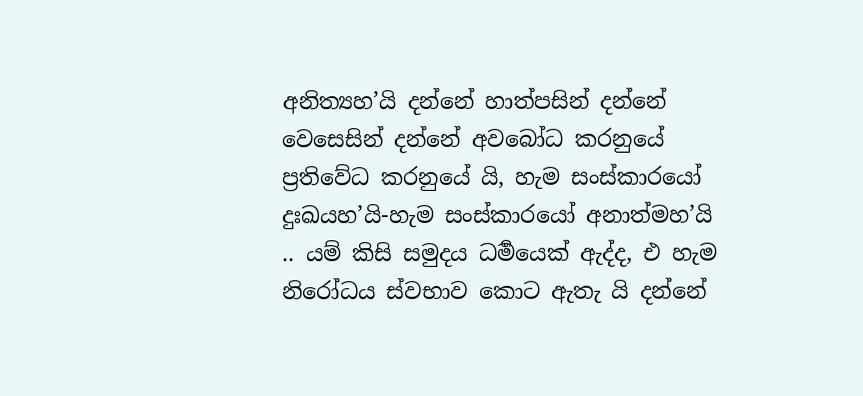අනිත්‍යහ’යි දන්නේ හාත්පසින් දන්නේ වෙසෙසින් දන්නේ අවබෝධ කරනුයේ ප්‍රතිවේධ කරනුයේ යි, හැම සංස්කාරයෝ දුඃඛයහ’යි-හැම සංස්කාරයෝ අනාත්මහ’යි .. යම් කිසි සමුදය ධර්‍මයෙක් ඇද්ද, එ හැම නිරෝධය ස්වභාව කොට ඇතැ යි දන්නේ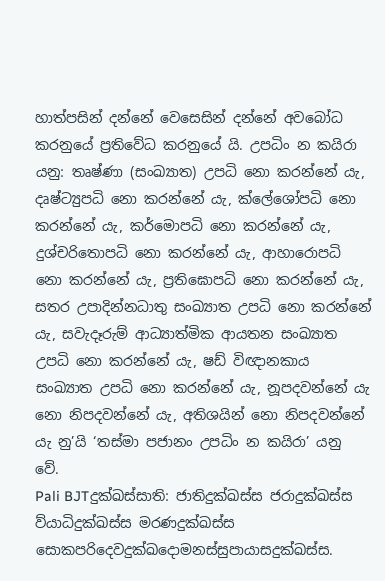හාත්පසින් දන්නේ වෙසෙසින් දන්නේ අවබෝධ කරනුයේ ප්‍රතිවේධ කරනුයේ යි. උපධිං න කයිරා යනු: තෘෂ්ණා (සංඛ්‍යාත) උපධි නො කරන්නේ යැ, දෘෂ්ට්‍යුපධි නො කරන්නේ යැ, ක්ලේශෝපධි නො කරන්නේ යැ, කර්මොපධි නො කරන්නේ යැ, දුශ්චරිතොපධි නො කරන්නේ යැ, ආහාරොපධි නො කරන්නේ යැ, ප්‍රතිඝොපධි නො කරන්නේ යැ, සතර උපාදින්නධාතු සංඛ්‍යාත උපධි නො කරන්නේ යැ, සවැදෑරුම් ආධ්‍යාත්මික ආයතන සංඛ්‍යාත උපධි නො කරන්නේ යැ, ෂඩ් විඥානකාය සංඛ්‍යාත උපධි නො කරන්නේ යැ, නූපදවන්නේ යැ නො නිපදවන්නේ යැ, අතිශයින් නො නිපදවන්නේ යැ නු’යි ‘තස්මා පජානං උපධිං න කයිරා’ යනු වේ.
Pali BJTදුක්ඛස්සාති: ජාතිදුක්ඛස්ස ජරාදුක්ඛස්ස ව්යාධිදුක්ඛස්ස මරණදුක්ඛස්ස සොකපරිදෙවදුක්ඛදොමනස්සුපායාසදුක්ඛස්ස.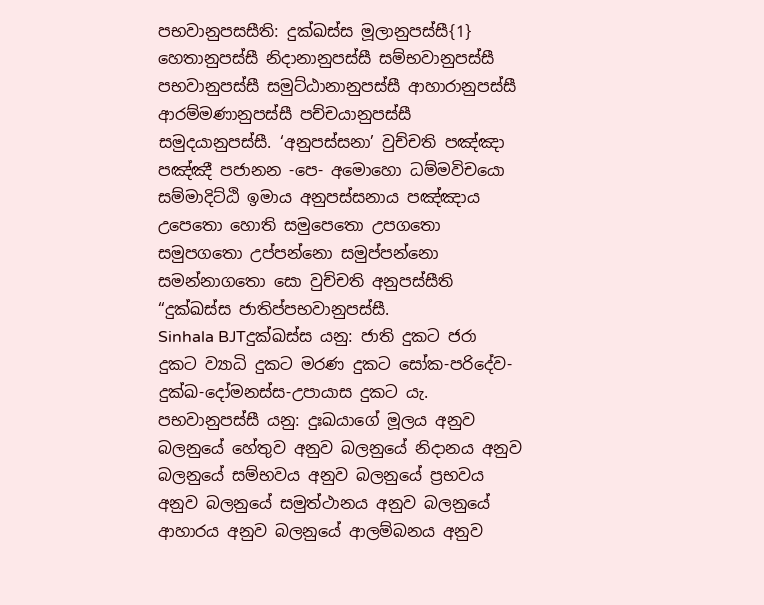පභවානුපසසීති: දුක්ඛස්ස මූලානුපස්සී{1} හෙතානුපස්සී නිදානානුපස්සී සම්භවානුපස්සී පභවානුපස්සී සමුට්ඨානානුපස්සී ආහාරානුපස්සී ආරම්මණානුපස්සී පච්චයානුපස්සී සමුදයානුපස්සී. ‘අනුපස්සනා’ වුච්චති පඤ්ඤා පඤ්ඤී පජානන -පෙ- අමොහො ධම්මවිචයො සම්මාදිට්ඨි ඉමාය අනුපස්සනාය පඤ්ඤාය උපෙතො හොති සමුපෙතො උපගතො සමුපගතො උප්පන්නො සමුප්පන්නො සමන්නාගතො සො වුච්චති අනුපස්සීති “දුක්ඛස්ස ජාතිප්පභවානුපස්සී.
Sinhala BJTදුක්ඛස්ස යනු: ජාති දුකට ජරා දුකට ව්‍යාධි දුකට මරණ දුකට සෝක-පරිදේව-දුක්ඛ-දෝමනස්ස-උපායාස දුකට යැ. පභවානුපස්සී යනු: දුඃඛයාගේ මූලය අනුව බලනුයේ හේතුව අනුව බලනුයේ නිදානය අනුව බලනුයේ සම්භවය අනුව බලනුයේ ප්‍රභවය අනුව බලනුයේ සමුත්ථානය අනුව බලනුයේ ආහාරය අනුව බලනුයේ ආලම්බනය අනුව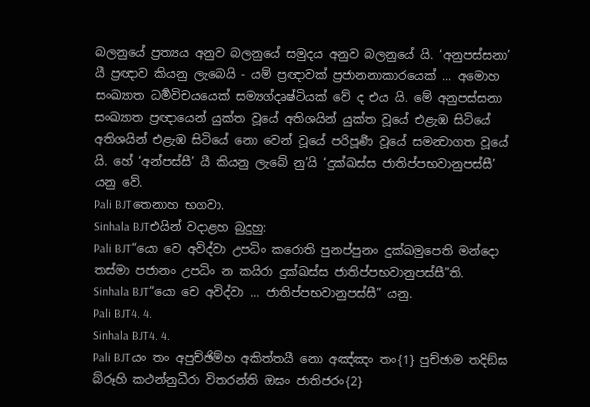බලනුයේ ප්‍රත්‍යය අනුව බලනුයේ සමුදය අනුව බලනුයේ යි. ‘අනුපස්සනා’ යී ප්‍රඥාව කියනු ලැබෙයි - යම් ප්‍රඥාවක් ප්‍රජානනාකාරයෙක් ... අමොහ සංඛ්‍යාත ධර්‍මවිචයයෙක් සම්‍යග්දෘෂ්ටියක් වේ ද එය යි. මේ අනුපස්සනා සංඛ්‍යාත ප්‍රඥායෙන් යුක්ත වූයේ අතිශයින් යුක්ත වූයේ එළැඹ සිටියේ අතිශයින් එළැඹ සිටියේ නො වෙන් වූයේ පරිපූර්‍ණ වූයේ සමන්‍වාගත වූයේ යි. හේ ‘අන්පස්සී’ යී කියනු ලැබේ නු’යි ‘දුක්ඛස්ස ජාතිප්පභවානුපස්සී’ යනු වේ.
Pali BJTතෙනාහ භගවා.
Sinhala BJTඑයින් වදාළහ බුදුහු:
Pali BJT“යො වෙ අවිද්වා උපධිං කරොති පුනප්පුනං දුක්ඛමුපෙති මන්දො තස්මා පජානං උපධිං න කයිරා දුක්ඛස්ස ජාතිප්පභවානුපස්සී”ති.
Sinhala BJT“යො චෙ අවිද්වා ... ජාතිප්පභවානුපස්සී” යනු.
Pali BJT4. 4.
Sinhala BJT4. 4.
Pali BJTයං තං අපුච්ඡිම්හ අකිත්තයී නො අඤ්ඤං තං{1} පුච්ඡාම තදිඞ්ඝ බ්රූහි කථන්නුධීරා විතරන්ති ඔඝං ජාතිජරං{2}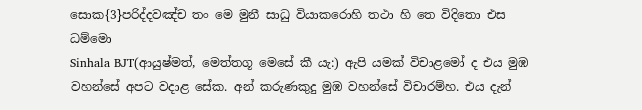සොක{3}පරිද්දවඤ්ච තං මෙ මුනී සාධු වියාකරොහි තථා හි තෙ විදිතො එස ධම්මො
Sinhala BJT(ආයුෂ්මත්, මෙත්තගූ මෙසේ කී යැ:) ඇපි යමක් විචාළමෝ ද එය මුඹ වහන්සේ අපට වදාළ සේක. අන් කරුණකුදු මුඹ වහන්සේ විචාරම්හ. එය දැන්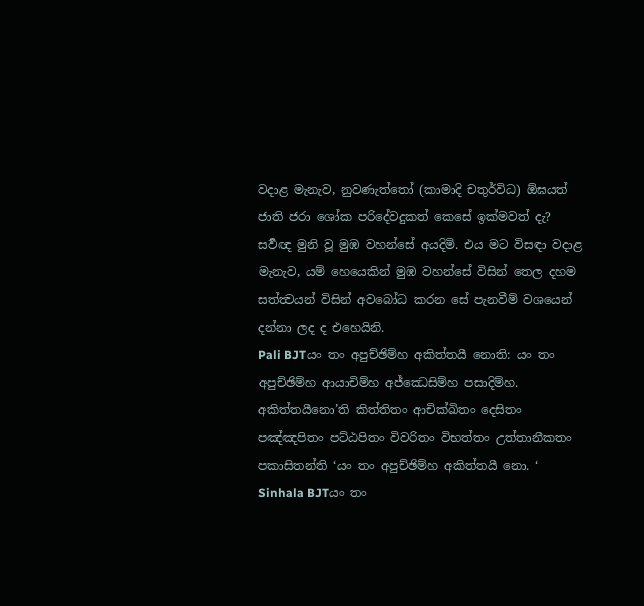වදාළ මැනැව, නුවණැත්තෝ (කාමාදි චතුර්විධ) ඕඝයත් ජාති ජරා ශෝක පරිදේවදුකත් කෙසේ ඉක්මවත් දැ? සර්‍වඥ මුනි වූ මුඹ වහන්සේ අයදිමි. එය මට විසඳා වදාළ මැනැව, යම් හෙයෙකින් මුඹ වහන්සේ විසින් තෙල දහම සත්ත්‍වයන් විසින් අවබෝධ කරන සේ පැනවීම් වශයෙන් දන්නා ලද ද එහෙයිනි.
Pali BJTයං තං අපුච්ඡිම්හ අකිත්තයී නොති: යං තං අපුච්ඡිම්හ ආයාචිම්හ අජ්ඣෙසිම්හ පසාදිම්හ. අකිත්තයීනො’ති කිත්තිතං ආචික්ඛිතං දෙසිතං පඤ්ඤපිතං පට්ඨපිතං විවරිතං විභත්තං උත්තානීකතං පකාසිතන්ති ‘යං තං අපුච්ඡිම්හ අකිත්තයී නො. ‘
Sinhala BJTයං තං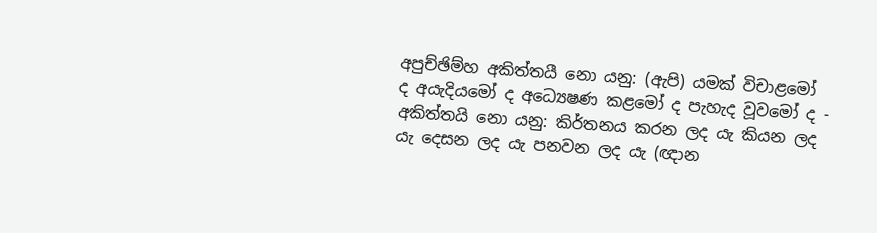අපුච්ඡිම්හ අකිත්තයී නො යනු: (ඇපි) යමක් විචාළමෝ ද අයැදියමෝ ද අධ්‍යෙෂණ කළමෝ ද පැහැද වූවමෝ ද - අකිත්තයි නො යනු: කිර්තනය කරන ලද යැ කියන ලද යැ දෙසන ලද යැ පනවන ලද යැ (ඥාන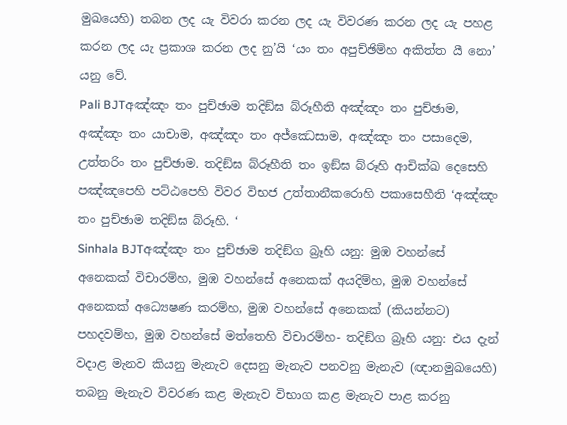මුඛයෙහි) තබන ලද යැ විවරා කරන ලද යැ විවරණ කරන ලද යැ පහළ කරන ලද යැ ප්‍රකාශ කරන ලද නු’යි ‘යං තං අපුච්ඡිම්හ අකිත්ත යී නො’ යනු වේ.
Pali BJTඅඤ්ඤං තං පුච්ඡාම තදිඞ්ඝ බ්රූහීති අඤ්ඤං තං පුච්ඡාම, අඤ්ඤං තං යාචාම, අඤ්ඤං තං අජ්ඣෙසාම, අඤ්ඤං තං පසාදෙම, උත්තරිං තං පුච්ඡාම. තදිඞ්ඝ බ්රූහීති තං ඉඞ්ඝ බ්රූහි ආචික්ඛ දෙසෙහි පඤ්ඤපෙහි පට්ඨපෙහි විවර විභජ උත්තානීකරොහි පකාසෙහීති ‘අඤ්ඤං තං පුච්ඡාම තදිඞ්ඝ බ්රූහි. ‘
Sinhala BJTඅඤ්ඤං තං පුච්ඡාම තදිඞ්ග බ්‍රෑහි යනු: මුඹ වහන්සේ අනෙකක් විචාරම්හ, මුඹ වහන්සේ අනෙකක් අයදිම්හ, මුඹ වහන්සේ අනෙකක් අධ්‍යෙෂණ කරම්හ, මුඹ වහන්සේ අනෙකක් (කියන්නට) පහදවම්හ, මුඹ වහන්සේ මත්තෙහි විචාරම්හ- තදිඞ්ග බ්‍රෑහි යනු: එය දැන් වදාළ මැනව කියනු මැනැව දෙසනු මැනැව පනවනු මැනැව (ඥානමුඛයෙහි) තබනු මැනැව විවරණ කළ මැනැව විභාග කළ මැනැව පාළ කරනු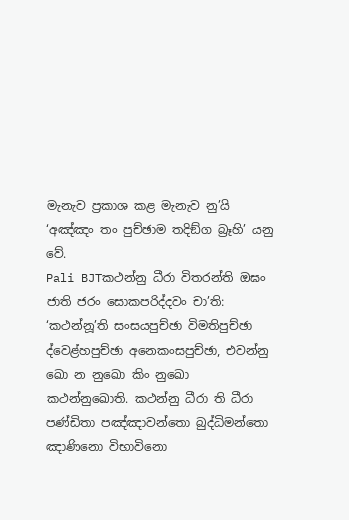මැනැව ප්‍රකාශ කළ මැනැව නු’යි ‘අඤ්ඤං තං පුච්ඡාම තදිඞ්ග බ්‍රෑහි’ යනු වේ.
Pali BJTකථන්නු ධීරා විතරන්ති ඔඝං ජාති ජරං සොකපරිද්දවං චා’ති: ‘කථන්නූ’ති සංසයපුච්ඡා විමතිපුච්ඡා ද්වෙළ්හපුච්ඡා අනෙකංසපුච්ඡා, එවන්නු ඛො න නුඛො කිං නුඛො කථන්නුඛොති. කථන්නු ධීරා ති ධීරා පණ්ඩිතා පඤ්ඤාවන්තො බුද්ධිමන්තො ඤාණිනො විභාවිනො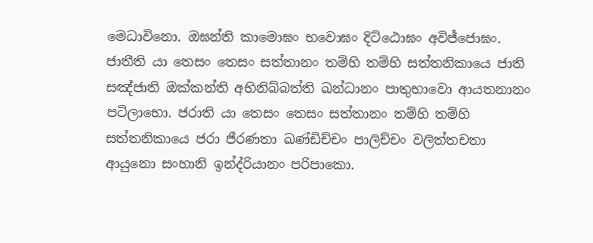මෙධාවිනො. ඔඝන්ති කාමොඝං භවොඝං දිට්ඨොඝං අවිජ්ජොඝං. ජාතීති යා තෙසං තෙසං සත්තානං තම්හි තම්හි සත්තනිකායෙ ජාති සඤ්ජාති ඔක්කන්ති අභිනිබ්බත්ති ඛන්ධානං පාතුභාවො ආයතනානං පටිලාභො. ජරාති යා තෙසං තෙසං සත්තානං තම්හි තම්හි සත්තනිකායෙ ජරා ජීරණතා ඛණ්ඩිච්චං පාලිච්චං වලිත්තචතා ආයුනො සංහානි ඉන්ද්රියානං පරිපාකො.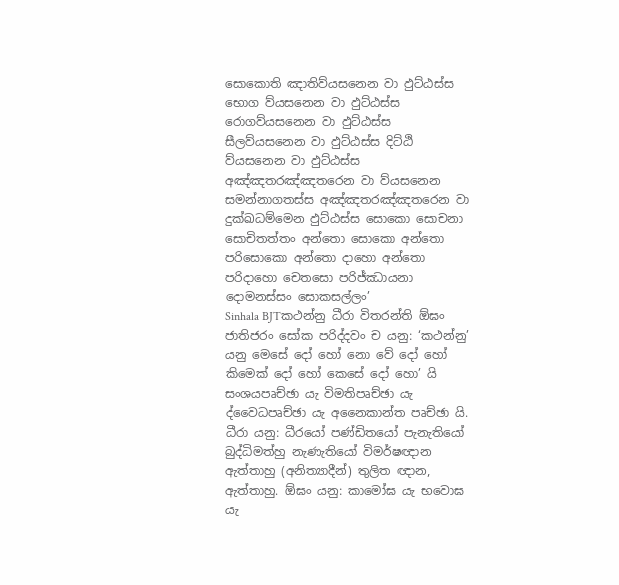සොකොති ඤාතිව්යසනෙන වා ඵුට්ඨස්ස භොග ව්යසනෙන වා ඵුට්ඨස්ස රොගව්යසනෙන වා ඵුට්ඨස්ස සීලව්යසනෙන වා ඵුට්ඨස්ස දිට්ඨි ව්යසනෙන වා ඵුට්ඨස්ස අඤ්ඤතරඤ්ඤතරෙන වා ව්යසනෙන සමන්නාගතස්ස අඤ්ඤතරඤ්ඤතරෙන වා දුක්ඛධම්මෙන ඵුට්ඨස්ස සොකො සොචනා සොචිතත්තං අන්තො සොකො අන්තො පරිසොකො අන්තො දාහො අන්තො පරිදාහො චෙතසො පරිජ්ඣායනා දොමනස්සං සොකසල්ලං’
Sinhala BJTකථන්නු ධීරා විතරන්ති ඕඝං ජාතිජරං සෝක පරිද්දවං ච යනු: ‘කථන්නු’ යනු මෙසේ දෝ හෝ නො වේ දෝ හෝ කිමෙක් දෝ හෝ කෙසේ දෝ හො’ යි සංශයපෘච්ඡා යැ විමතිපෘච්ඡා යැ ද්වෛධපෘච්ඡා යැ අනෛකාන්ත පෘච්ඡා යි. ධීරා යනු: ධීරයෝ පණ්ඩිතයෝ පැනැතියෝ බුද්ධිමත්හු නැණැතියෝ විමර්ෂඥාන ඇත්තාහු (අනිත්‍යාදීන්) තුලිත ඥාන, ඇත්තාහු. ඕඝං යනු: කාමෝඝ යැ භවොඝ යැ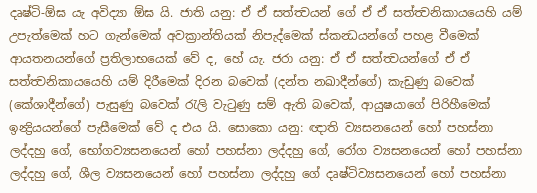දෘෂ්ටි-ඕඝ යැ අවිද්‍යා ඕඝ යි. ජාති යනු: ඒ ඒ සත්ත්‍වයන් ගේ ඒ ඒ සත්ත්‍වනිකායයෙහි යම් උපැත්මෙක් හට ගැන්මෙක් අවක්‍රාන්තියක් නිපැද්මෙක් ස්කන්‍ධයන්ගේ පහළ වීමෙක් ආයතනයන්ගේ ප්‍රතිලාභයෙක් වේ ද, හේ යැ. ජරා යනු: ඒ ඒ සත්ත්‍වයන්ගේ ඒ ඒ සත්ත්‍වනිකායයෙහි යම් දිරීමෙක් දිරන බවෙක් (දන්ත නඛාදීන්ගේ) කැඩුණු බවෙක් (කේශාදීන්ගේ) පැසුණු බවෙක් රැලි වැටුණු සම් ඇති බවෙක්, ආයුෂයාගේ පිරිහීමෙක් ඉන්‍ද්‍රියයන්ගේ පැසීමෙක් වේ ද එය යි. සොකො යනු: ඥාති ව්‍යසනයෙන් හෝ පහස්නා ලද්දහු ගේ, භෝගව්‍යසනයෙන් හෝ පහස්නා ලද්දහු ගේ, රෝග ව්‍යසනයෙන් හෝ පහස්නා ලද්දහු ගේ, ශීල ව්‍යසනයෙන් හෝ පහස්නා ලද්දහු ගේ දෘෂ්ටිව්‍යසනයෙන් හෝ පහස්නා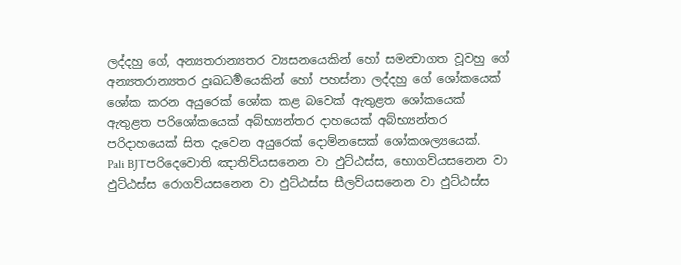ලද්දහු ගේ, අන්‍යතරාන්‍යතර ව්‍යසනයෙකින් හෝ සමන්‍වාගත වූවහු ගේ අන්‍යතරාන්‍යතර දුඃඛධර්‍මයෙකින් හෝ පහස්නා ලද්දහු ගේ ශෝකයෙක් ශෝක කරන අයුරෙක් ශෝක කළ බවෙක් ඇතුළත ශෝකයෙක් ඇතුළත පරිශෝකයෙක් අබ්භ්‍යන්තර දාහයෙක් අබ්භ්‍යන්තර පරිදාහයෙක් සිත දැවෙන අයුරෙක් දොම්නසෙක් ශෝකශල්‍යයෙක්.
Pali BJTපරිදෙවොති ඤාතිව්යසනෙන වා ඵුට්ඨස්ස, භොගව්යසනෙන වා ඵුට්ඨස්ස රොගව්යසනෙන වා ඵුට්ඨස්ස සීලව්යසනෙන වා ඵුට්ඨස්ස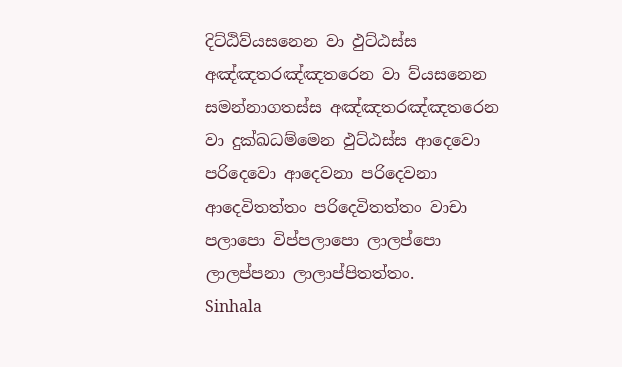දිට්ඨිව්යසනෙන වා ඵුට්ඨස්ස අඤ්ඤතරඤ්ඤතරෙන වා ව්යසනෙන සමන්නාගතස්ස අඤ්ඤතරඤ්ඤතරෙන වා දුක්ඛධම්මෙන ඵුට්ඨස්ස ආදෙවො පරිදෙවො ආදෙවනා පරිදෙවනා ආදෙවිතත්තං පරිදෙවිතත්තං වාචා පලාපො විප්පලාපො ලාලප්පො ලාලප්පනා ලාලාප්පිතත්තං.
Sinhala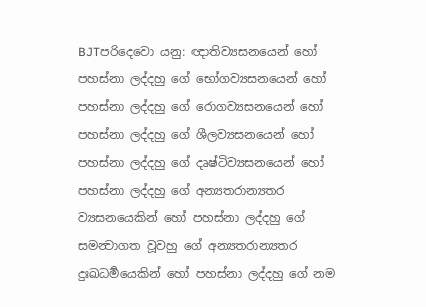BJTපරිදෙවො යනු: ඥාතිව්‍යසනයෙන් හෝ පහස්නා ලද්දහු ගේ භෝගව්‍යසනයෙන් හෝ පහස්නා ලද්දහු ගේ රොගව්‍යසනයෙන් හෝ පහස්නා ලද්දහු ගේ ශීලව්‍යසනයෙන් හෝ පහස්නා ලද්දහු ගේ දෘෂ්ටිව්‍යසනයෙන් හෝ පහස්නා ලද්දහු ගේ අන්‍යතරාන්‍යතර ව්‍යසනයෙකින් හෝ පහස්නා ලද්දහු ගේ සමන්‍වාගත වූවහු ගේ අන්‍යතරාන්‍යතර දුඃඛධර්‍මයෙකින් හෝ පහස්නා ලද්දහු ගේ නම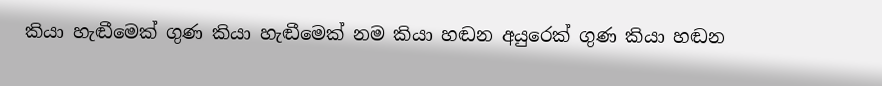කියා හැඬීමෙක් ගුණ කියා හැඬීමෙක් නම කියා හඬන අයුරෙක් ගුණ කියා හඬන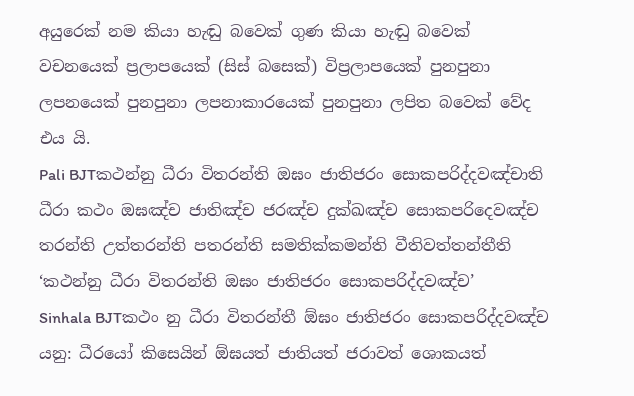අයුරෙක් නම කියා හැඬු බවෙක් ගුණ කියා හැඬු බවෙක් වචනයෙක් ප්‍රලාපයෙක් (සිස් බසෙක්) විප්‍රලාපයෙක් පුනපුනා ලපනයෙක් පුනපුනා ලපනාකාරයෙක් පුනපුනා ලපිත බවෙක් වේද එය යි.
Pali BJTකථන්නු ධීරා විතරන්ති ඔඝං ජාතිජරං සොකපරිද්දවඤ්චාති ධීරා කථං ඔඝඤ්ච ජාතිඤ්ච ජරඤ්ච දුක්ඛඤ්ච සොකපරිදෙවඤ්ච තරන්ති උත්තරන්ති පතරන්ති සමතික්කමන්ති වීතිවත්තන්තීති ‘කථන්නු ධීරා විතරන්ති ඔඝං ජාතිජරං සොකපරිද්දවඤ්ච’
Sinhala BJTකථං නු ධීරා විතරන්තී ඕඝං ජාතිජරං සොකපරිද්දවඤ්ච යනු: ධීරයෝ කිසෙයින් ඕඝයත් ජාතියත් ජරාවත් ශොකයත්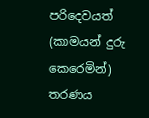පරිදෙවයත් (කාමයන් දුරු කෙරෙමින්) තරණය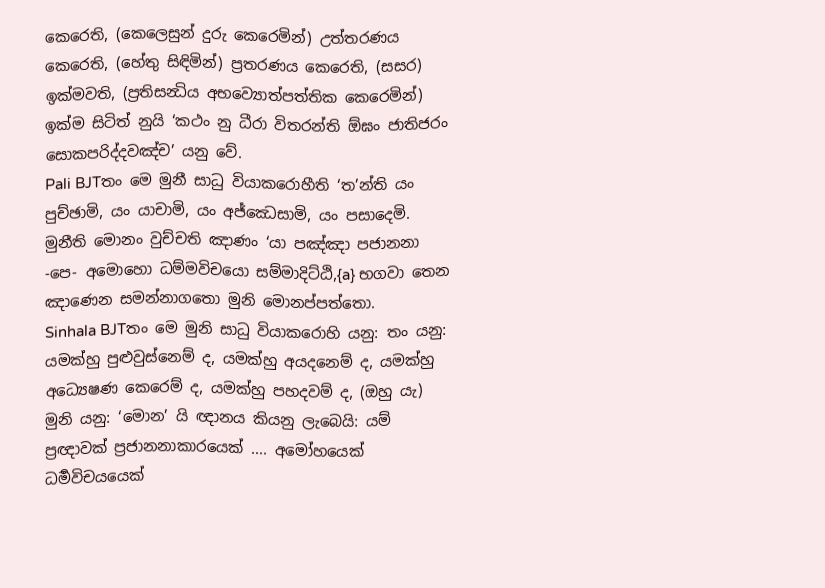කෙරෙති, (කෙලෙසුන් දුරු කෙරෙමින්) උත්තරණය කෙරෙති, (හේතු සිඳිමින්) ප්‍රතරණය කෙරෙති, (සසර) ඉක්මවති, (ප්‍රතිසන්‍ධිය අභව්‍යොත්පත්තික කෙරෙමින්) ඉක්ම සිටිත් නුයි ‘කථං නු ධීරා විතරන්ති ඕඝං ජාතිජරං සොකපරිද්දවඤ්ච’ යනු වේ.
Pali BJTතං මෙ මුනී සාධු වියාකරොහීති ‘ත’න්ති යං පුච්ඡාමි, යං යාචාමි, යං අජ්ඣෙසාමි, යං පසාදෙමි. මුනීති මොනං වුච්චති ඤාණං ‘යා පඤ්ඤා පජානනා -පෙ- අමොහො ධම්මවිචයො සම්මාදිට්ඨි,{a} භගවා තෙන ඤාණෙන සමන්නාගතො මුනි මොනප්පත්තො.
Sinhala BJTතං මෙ මුනි සාධු වියාකරොහි යනු: තං යනු: යමක්හු පුළුවුස්නෙම් ද, යමක්හු අයදනෙම් ද, යමක්හු අධ්‍යෙෂණ කෙරෙම් ද, යමක්හු පහදවම් ද, (ඔහු යැ) මුනි යනු: ‘මොන’ යි ඥානය කියනු ලැබෙයි: යම් ප්‍රඥාවක් ප්‍රජානනාකාරයෙක් .... අමෝහයෙක් ධර්‍මවිචයයෙක්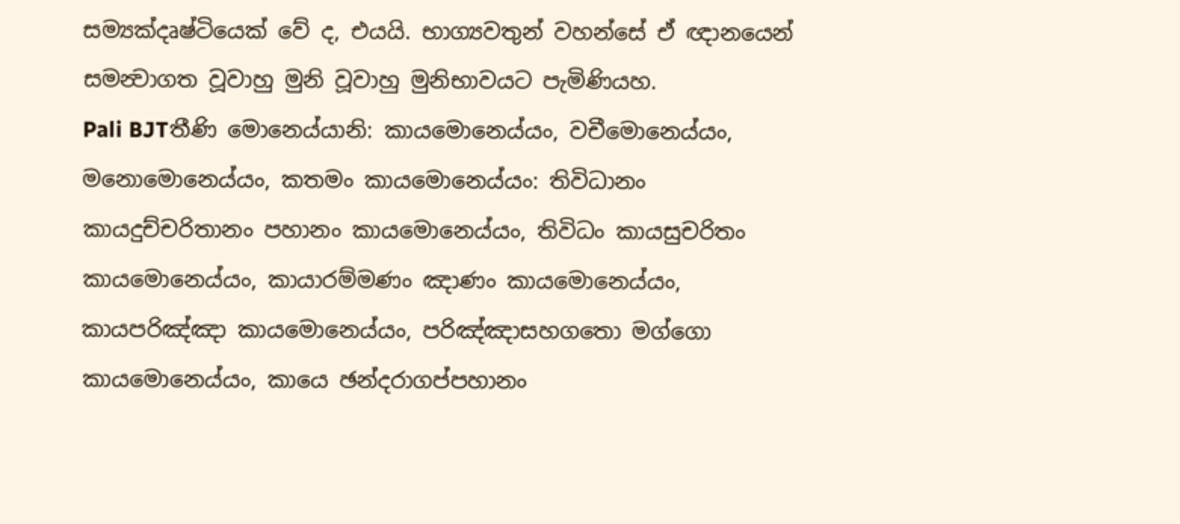සම්‍යක්දෘෂ්ටියෙක් වේ ද, එයයි. භාග්‍යවතුන් වහන්සේ ඒ ඥානයෙන් සමන්‍වාගත වූවාහු මුනි වූවාහු මුනිභාවයට පැමිණියහ.
Pali BJTතීණි මොනෙය්යානි: කායමොනෙය්යං, වචීමොනෙය්යං, මනොමොනෙය්යං, කතමං කායමොනෙය්යං: තිවිධානං කායදුච්චරිතානං පහානං කායමොනෙය්යං, තිවිධං කායසුචරිතං කායමොනෙය්යං, කායාරම්මණං ඤාණං කායමොනෙය්යං, කායපරිඤ්ඤා කායමොනෙය්යං, පරිඤ්ඤාසහගතො මග්ගො කායමොනෙය්යං, කායෙ ඡන්දරාගප්පහානං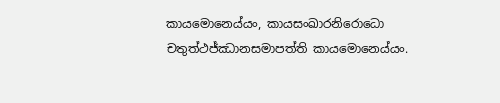කායමොනෙය්යං, කායසංඛාරනිරොධො චතුත්ථජ්ඣානසමාපත්ති කායමොනෙය්යං.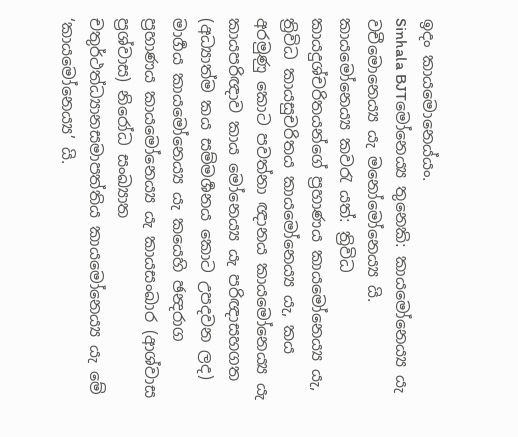ඉදං කායමොනෙය්යං.
Sinhala BJTමෝනෙය්‍ය තුනෙකි: කායමෝනෙය්‍ය යැ වචීමොනෙය්‍ය යැ මනෝමෝනෙය්‍ය යි. කායමෝනෙය්‍ය කවරැ යත්: ත්‍රිවිධ කායදුශ්චරිතයන්ගේ ප්‍රහාණය කායමෝනෙය්‍ය යැ, ත්‍රිවිධ කායසුචරිතය කායමෝනෙය්‍ය යැ, කය අරමුණු කොට පවත්නා ඥානය කායමෝනෙය්‍ය යැ කායපරිඥාව කාය මෝනෙය්‍ය යැ පරිඥාසහගත (අධ්‍යාත්ම කය සම්මර්‍ශනය කොට උපදවන ලද) මාර්‍ගය කායමෝනෙය්‍ය යැ කයෙහි ඡන්‍දරාග ප්‍රහාණය කායමෝනෙය්‍ය යැ කායසංඛාර (ආශ්වාස ප්‍රශ්වාස) නිරෝධ සංඛ්‍යාත චතුර්ථත්ධ්‍යානසමාපත්තිය කායමෝනෙය්‍ය යැ මේ ‘කායමෝනෙය්‍ය’ යි.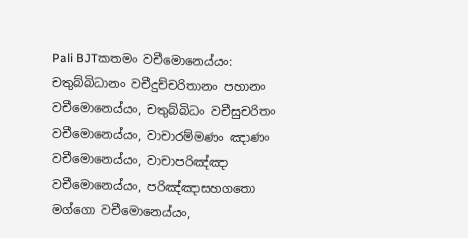Pali BJTකතමං වචීමොනෙය්යං: චතුබ්බිධානං වචීදුච්චරිතානං පහානං වචීමොනෙය්යං, චතුබ්බිධං වචීසුචරිතං වචීමොනෙය්යං, වාචාරම්මණං ඤාණං වචීමොනෙය්යං, වාචාපරිඤ්ඤා වචීමොනෙය්යං, පරිඤ්ඤාසහගතො මග්ගො වචීමොනෙය්යං,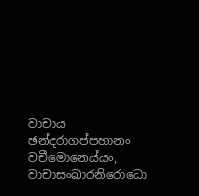වාචාය ඡන්දරාගප්පහානං වචීමොනෙය්යං, වාචාසංඛාරනිරොධො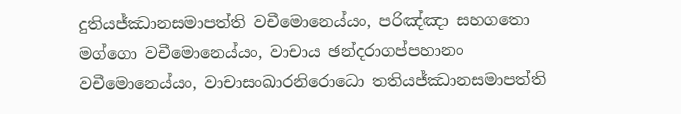දුතියජ්ඣානසමාපත්ති වචීමොනෙය්යං, පරිඤ්ඤා සහගතො මග්ගො වචීමොනෙය්යං, වාචාය ඡන්දරාගප්පහානං වචීමොනෙය්යං, වාචාසංඛාරනිරොධො තතියජ්ඣානසමාපත්ති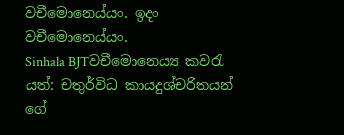වචීමොනෙය්යං. ඉදං වචීමොනෙය්යං.
Sinhala BJTවචීමොනෙය්‍ය කවරැ යත්: චතුර්විධ කායදුශ්චරිතයන් ගේ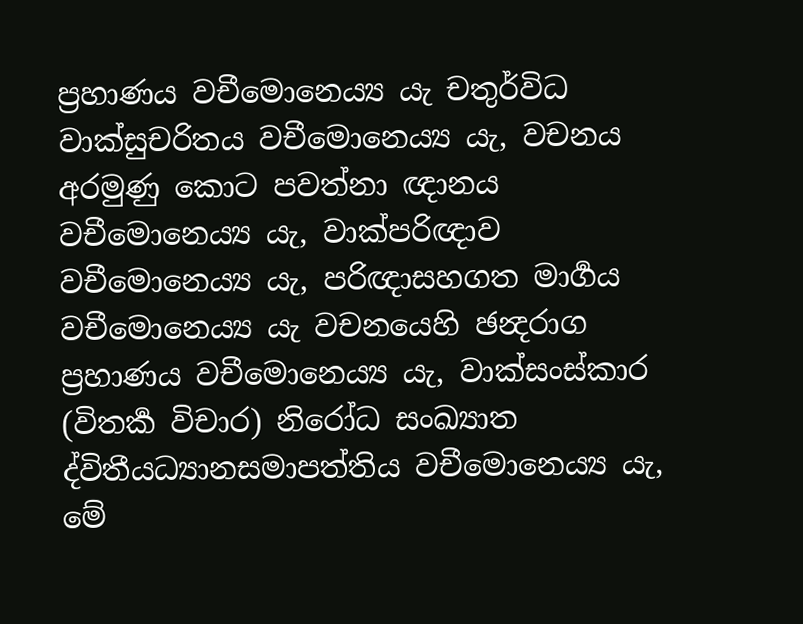ප්‍රහාණය වචීමොනෙය්‍ය යැ චතුර්විධ වාක්සුචරිතය වචීමොනෙය්‍ය යැ, වචනය අරමුණු කොට පවත්නා ඥානය වචීමොනෙය්‍ය යැ, වාක්පරිඥාව වචීමොනෙය්‍ය යැ, පරිඥාසහගත මාර්‍ගය වචීමොනෙය්‍ය යැ වචනයෙහි ඡන්‍දරාග ප්‍රහාණය වචීමොනෙය්‍ය යැ, වාක්සංස්කාර (විතර්‍ක විචාර) නිරෝධ සංඛ්‍යාත ද්විතීයධ්‍යානසමාපත්තිය වචීමොනෙය්‍ය යැ, මේ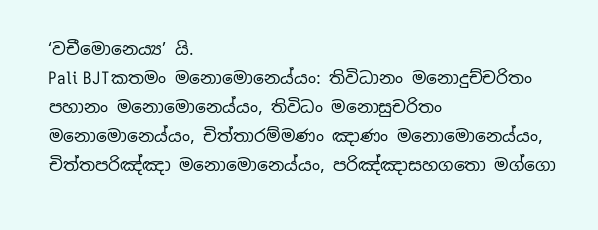‘වචීමොනෙය්‍ය’ යි.
Pali BJTකතමං මනොමොනෙය්යං: තිවිධානං මනොදුච්චරිතං පහානං මනොමොනෙය්යං, තිවිධං මනොසුචරිතං මනොමොනෙය්යං, චිත්තාරම්මණං ඤාණං මනොමොනෙය්යං, චිත්තපරිඤ්ඤා මනොමොනෙය්යං, පරිඤ්ඤාසහගතො මග්ගො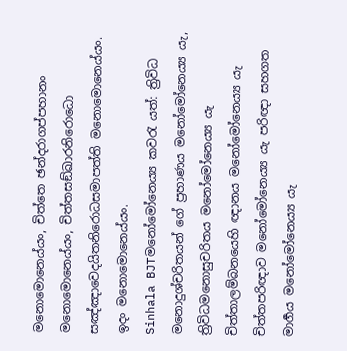මනොමොනෙය්යං, චිත්තෙ ඡන්දරාගප්පහානං මනොමොනෙය්යං, චිත්තසඞ්ඛාරනිරොධො සඤ්ඤාවෙදයිතනිරොධසමාපත්ති මනොමොනෙය්යං. ඉදං මනොමොනෙය්යං.
Sinhala BJTමනෝමෝනෙය්‍ය කවරැ යත්: ත්‍රිවිධ මනොදුශ්චරිතයන් ගේ ප්‍රහාණය මනෝමෝනෙය්‍ය යැ, ත්‍රිවිධමනොසුචරිතය මනෝමෝනෙය්‍ය යැ චිත්තාලම්බනයෙහි ඥානය මනෝමෝනෙය්‍ය යැ චිත්තපරිඥාව මනෝමෝනෙය්‍ය යැ පරිඥා සහගත මාර්‍ගය මනෝමෝනෙය්‍ය යැ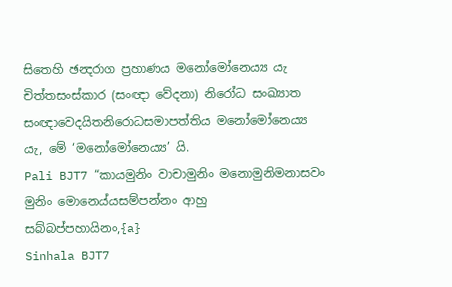සිතෙහි ඡන්‍දරාග ප්‍රහාණය මනෝමෝනෙය්‍ය යැ චිත්තසංස්කාර (සංඥා වේදනා) නිරෝධ සංඛ්‍යාත සංඥාවෙදයිතනිරොධසමාපත්තිය මනෝමෝනෙය්‍ය යැ, මේ ‘මනෝමෝනෙය්‍ය’ යි.
Pali BJT7 “කායමුනිං වාචාමුනිං මනොමුනිමනාසවං මුනිං මොනෙය්යසම්පන්නං ආහු සබ්බප්පහායිනං,{a}
Sinhala BJT7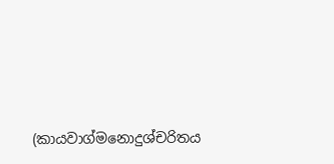(කායවාග්මනොදුශ්චරිතය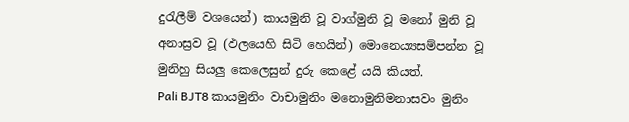දුරැලීම් වශයෙන්) කායමුනි වූ වාග්මුනි වූ මනෝ මුනි වූ අනාස්‍රව වූ (ඵලයෙහි සිටි හෙයින්) මොනෙය්‍යසම්පන්න වූ මුනිහු සියලු කෙලෙසුන් දුරු කෙළේ යයි කියත්.
Pali BJT8 කායමුනිං වාචාමුනිං මනොමුනිමනාසවං මුනිං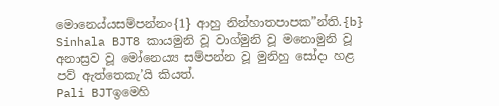මොනෙය්යසම්පන්නං{1} ආහු නින්හාතපාපක”න්ති.{b}
Sinhala BJT8 කායමුනි වූ වාග්මුනි වූ මනොමුනි වූ අනාස්‍රව වූ මෝනෙය්‍ය සම්පන්න වූ මුනිහු සෝදා හළ පව් ඇත්තෙකැ’යි කියත්.
Pali BJTඉමෙහි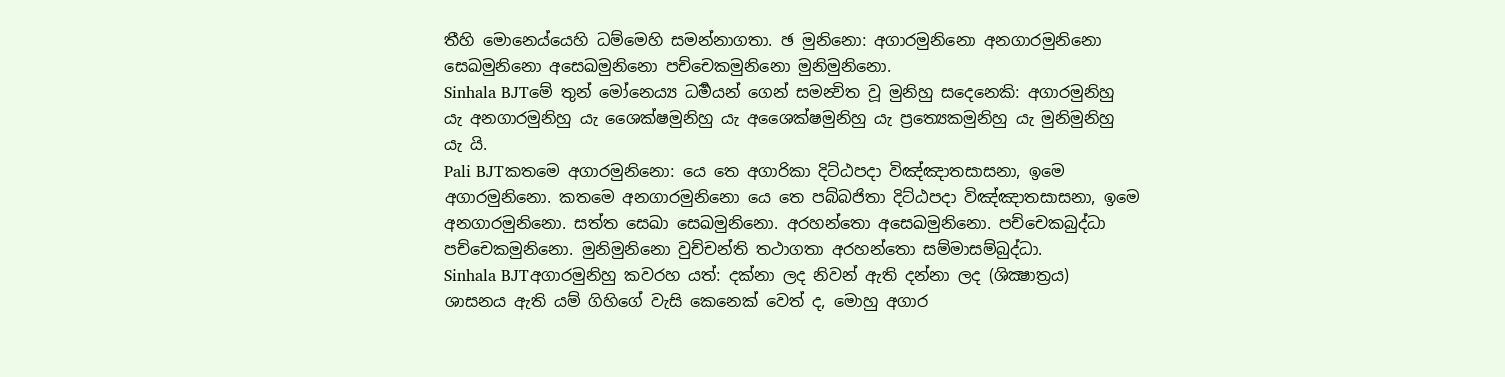තීහි මොනෙය්යෙහි ධම්මෙහි සමන්නාගතා. ඡ මුනිනො: අගාරමුනිනො අනගාරමුනිනො සෙඛමුනිනො අසෙඛමුනිනො පච්චෙකමුනිනො මුනිමුනිනො.
Sinhala BJTමේ තුන් මෝනෙය්‍ය ධර්‍මයන් ගෙන් සමන්‍විත වූ මුනිහු සදෙනෙකි: අගාරමුනිහු යැ අනගාරමුනිහු යැ ශෛක්ෂමුනිහු යැ අශෛක්ෂමුනිහු යැ ප්‍රත්‍යෙකමුනිහු යැ මුනිමුනිහු යැ යි.
Pali BJTකතමෙ අගාරමුනිනො: යෙ තෙ අගාරිකා දිට්ඨපදා විඤ්ඤාතසාසනා, ඉමෙ අගාරමුනිනො. කතමෙ අනගාරමුනිනො යෙ තෙ පබ්බජිතා දිට්ඨපදා විඤ්ඤාතසාසනා, ඉමෙ අනගාරමුනිනො. සත්ත සෙඛා සෙඛමුනිනො. අරහන්තො අසෙඛමුනිනො. පච්චෙකබුද්ධා පච්චෙකමුනිනො. මුනිමුනිනො වුච්චන්ති තථාගතා අරහන්තො සම්මාසම්බුද්ධා.
Sinhala BJTඅගාරමුනිහු කවරහ යත්: දක්නා ලද නිවන් ඇති දන්නා ලද (ශික්‍ෂාත්‍රය) ශාසනය ඇති යම් ගිහිගේ වැසි කෙනෙක් වෙත් ද, මොහු අගාර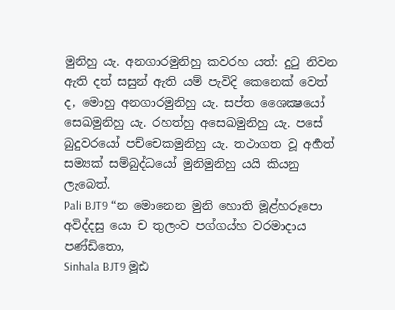මුනිහු යැ. අනගාරමුනිහු කවරහ යත්: දුටු නිවන ඇති දත් සසුන් ඇති යම් පැවිදි කෙනෙක් වෙත් ද, මොහු අනගාරමුනිහු යැ. සප්ත ශෛක්‍ෂයෝ සෙඛමුනිහු යැ. රහත්හු අසෙඛමුනිහු යැ. පසේ බුදුවරයෝ පච්චෙකමුනිහු යැ. තථාගත වූ අර්‍හත් සම්‍යක් සම්බුද්ධයෝ මුනිමුනිහු යයි කියනු ලැබෙත්.
Pali BJT9 “න මොනෙන මුනි හොති මූළ්හරූපො අවිද්දසු යො ච තුලංව පග්ගය්හ වරමාදාය පණ්ඩිතො,
Sinhala BJT9 මූඪ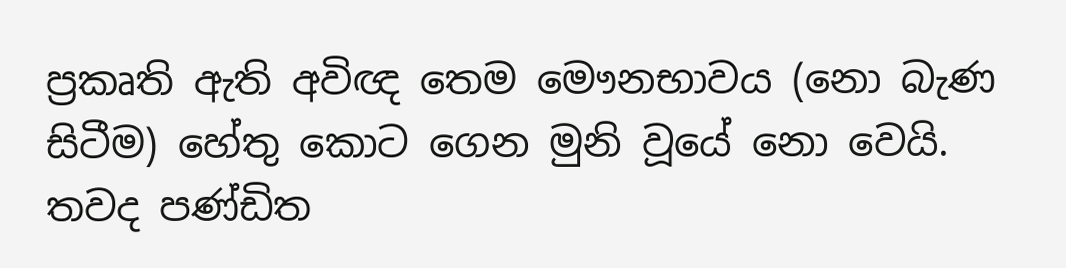ප්‍රකෘති ඇති අවිඥ තෙම මෞනභාවය (නො බැණ සිටීම) හේතු කොට ගෙන මුනි වූයේ නො වෙයි. තවද පණ්ඩිත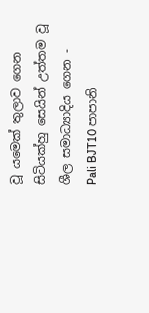වූ යමෙක් තුලාව ගෙන සිටියක්හු සෙයින් උත්තම වූ ශීල සමාධ්‍යාදිය ගෙන -
Pali BJT10 පාපානි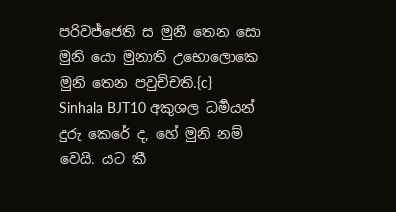පරිවජ්ජෙති ස මුනී තෙන සො මුනි යො මුනාති උභොලොකෙ මුනි තෙන පවුච්චති.{c}
Sinhala BJT10 අකුශල ධර්‍මයන් දුරු කෙරේ ද, හේ මුනි නම් වෙයි. යට කී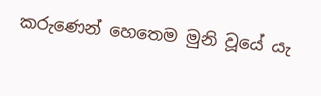කරුණෙන් හෙතෙම මුනි වූයේ යැ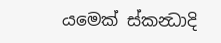යමෙක් ස්කන්‍ධාදි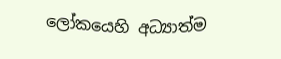ලෝකයෙහි අධ්‍යාත්ම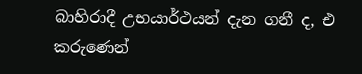බාහිරාදී උභයාර්ථයන් දැන ගනී ද, එ කරුණෙන්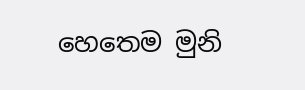හෙතෙම මුනි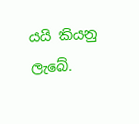යයි කියනු ලැබේ.